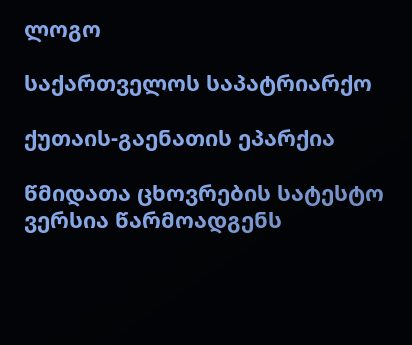ლოგო

საქართველოს საპატრიარქო

ქუთაის-გაენათის ეპარქია

წმიდათა ცხოვრების სატესტო ვერსია წარმოადგენს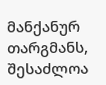მანქანურ თარგმანს, შესაძლოა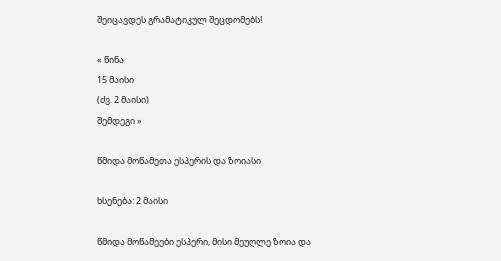შეიცავდეს გრამატიკულ შეცდომებს!

« წინა
15 მაისი
(ძვ. 2 მაისი)
შემდეგი »

წმიდა მოწამეთა ესპერის და ზოიასი

ხსენება: 2 მაისი

წმიდა მოწამეები ესპერი, მისი მეუღლე ზოია და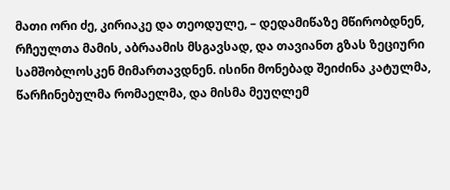მათი ორი ძე, კირიაკე და თეოდულე, – დედამიწაზე მწირობდნენ, რჩეულთა მამის, აბრაამის მსგავსად, და თავიანთ გზას ზეციური სამშობლოსკენ მიმართავდნენ. ისინი მონებად შეიძინა კატულმა, წარჩინებულმა რომაელმა, და მისმა მეუღლემ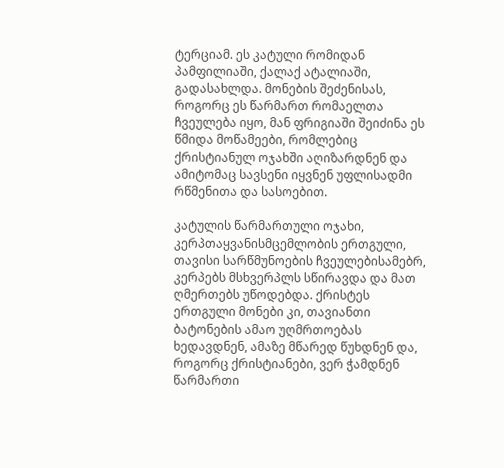ტერციამ. ეს კატული რომიდან პამფილიაში, ქალაქ ატალიაში, გადასახლდა. მონების შეძენისას, როგორც ეს წარმართ რომაელთა ჩვეულება იყო, მან ფრიგიაში შეიძინა ეს წმიდა მოწამეები, რომლებიც ქრისტიანულ ოჯახში აღიზარდნენ და ამიტომაც სავსენი იყვნენ უფლისადმი რწმენითა და სასოებით.

კატულის წარმართული ოჯახი, კერპთაყვანისმცემლობის ერთგული, თავისი სარწმუნოების ჩვეულებისამებრ, კერპებს მსხვერპლს სწირავდა და მათ ღმერთებს უწოდებდა. ქრისტეს ერთგული მონები კი, თავიანთი ბატონების ამაო უღმრთოებას ხედავდნენ, ამაზე მწარედ წუხდნენ და, როგორც ქრისტიანები, ვერ ჭამდნენ წარმართი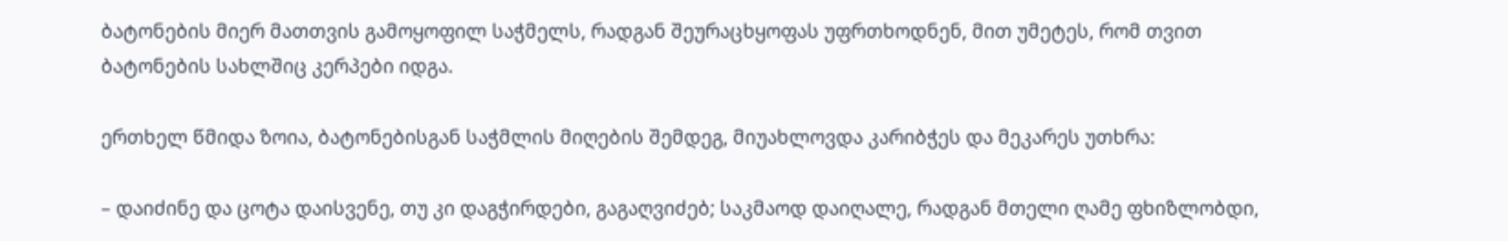ბატონების მიერ მათთვის გამოყოფილ საჭმელს, რადგან შეურაცხყოფას უფრთხოდნენ, მით უმეტეს, რომ თვით ბატონების სახლშიც კერპები იდგა.

ერთხელ წმიდა ზოია, ბატონებისგან საჭმლის მიღების შემდეგ, მიუახლოვდა კარიბჭეს და მეკარეს უთხრა:

– დაიძინე და ცოტა დაისვენე, თუ კი დაგჭირდები, გაგაღვიძებ; საკმაოდ დაიღალე, რადგან მთელი ღამე ფხიზლობდი,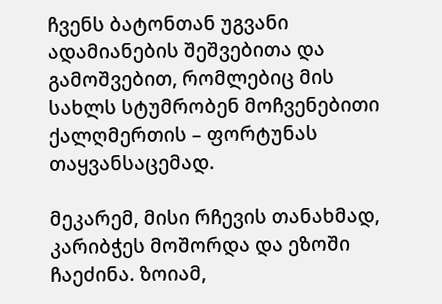ჩვენს ბატონთან უგვანი ადამიანების შეშვებითა და გამოშვებით, რომლებიც მის სახლს სტუმრობენ მოჩვენებითი ქალღმერთის – ფორტუნას თაყვანსაცემად.

მეკარემ, მისი რჩევის თანახმად, კარიბჭეს მოშორდა და ეზოში ჩაეძინა. ზოიამ,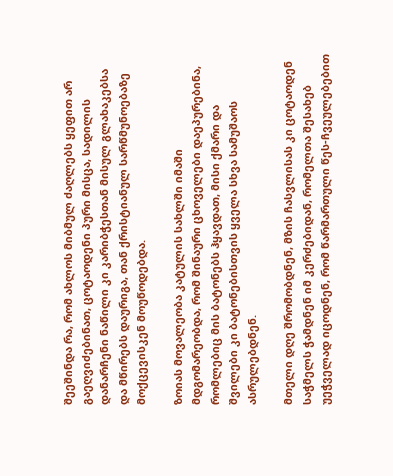შეეშინდა რა, რომ ახლოს მიბმულ ძაღლებს ყეფით არ გაეღვიძებინათ, ცოტაოდენი პური მისცა, სადილის დანარჩენი ნაწილი კი კარიბჭესთან მისულ გლახაკებსა და მწირებს დაურიგა, თან ქრისტიანულ სარწმუნოებაზე მოქცევისკენ მოუწოდებდა.

ზოიას მოვალეობა კატულის სახლში იმაში მდგომარეობდა, რომ შინაური ცხოველები დაეპურებინა, რომლებიც მის ბატონებს ჰყავდათ, მისი ქმარი და შვილები კი ბატონებისთვის ყველა სხვა სამუშაოს ასრულებდნენ.

მთელი დღე შრომობდნენ, მზის ჩასვლისას კი ცოტაოდენ საჭმელს ჭამდნენ იმ კერძებიდან, რომელთა შესახებ უეჭველად იცოდნენ, რომ წარმართული წეს-ჩვეულებებით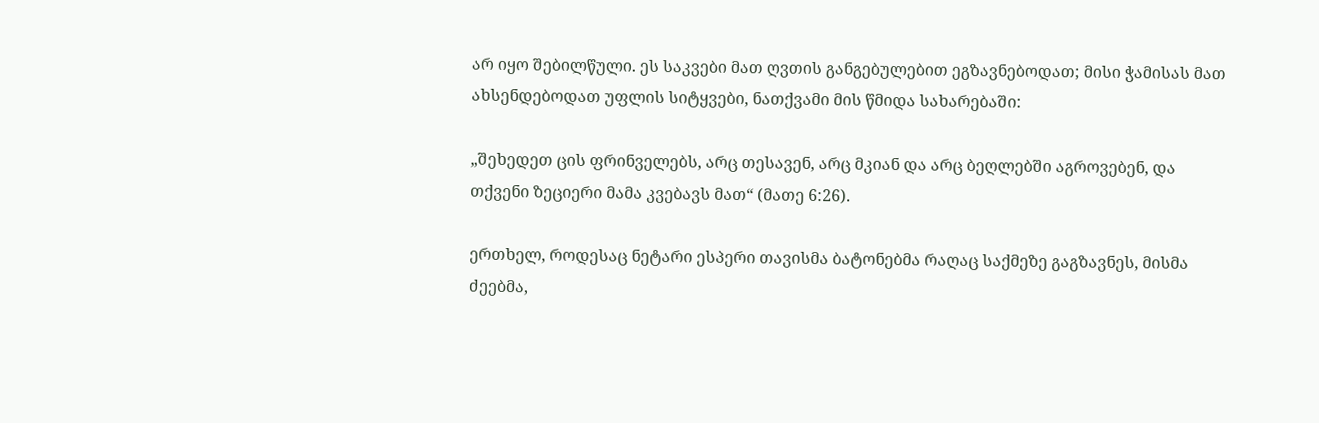არ იყო შებილწული. ეს საკვები მათ ღვთის განგებულებით ეგზავნებოდათ; მისი ჭამისას მათ ახსენდებოდათ უფლის სიტყვები, ნათქვამი მის წმიდა სახარებაში:

„შეხედეთ ცის ფრინველებს, არც თესავენ, არც მკიან და არც ბეღლებში აგროვებენ, და თქვენი ზეციერი მამა კვებავს მათ“ (მათე 6:26).

ერთხელ, როდესაც ნეტარი ესპერი თავისმა ბატონებმა რაღაც საქმეზე გაგზავნეს, მისმა ძეებმა,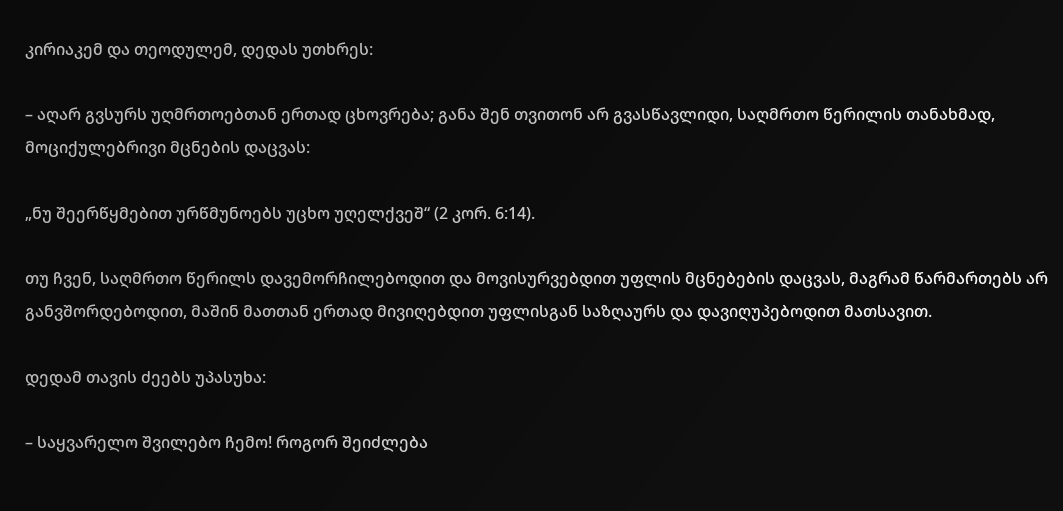კირიაკემ და თეოდულემ, დედას უთხრეს:

– აღარ გვსურს უღმრთოებთან ერთად ცხოვრება; განა შენ თვითონ არ გვასწავლიდი, საღმრთო წერილის თანახმად, მოციქულებრივი მცნების დაცვას:

„ნუ შეერწყმებით ურწმუნოებს უცხო უღელქვეშ“ (2 კორ. 6:14).

თუ ჩვენ, საღმრთო წერილს დავემორჩილებოდით და მოვისურვებდით უფლის მცნებების დაცვას, მაგრამ წარმართებს არ განვშორდებოდით, მაშინ მათთან ერთად მივიღებდით უფლისგან საზღაურს და დავიღუპებოდით მათსავით.

დედამ თავის ძეებს უპასუხა:

– საყვარელო შვილებო ჩემო! როგორ შეიძლება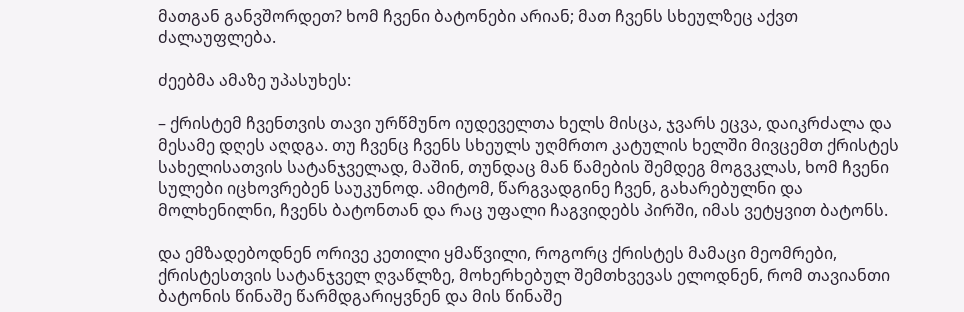მათგან განვშორდეთ? ხომ ჩვენი ბატონები არიან; მათ ჩვენს სხეულზეც აქვთ ძალაუფლება.

ძეებმა ამაზე უპასუხეს:

– ქრისტემ ჩვენთვის თავი ურწმუნო იუდეველთა ხელს მისცა, ჯვარს ეცვა, დაიკრძალა და მესამე დღეს აღდგა. თუ ჩვენც ჩვენს სხეულს უღმრთო კატულის ხელში მივცემთ ქრისტეს სახელისათვის სატანჯველად, მაშინ, თუნდაც მან წამების შემდეგ მოგვკლას, ხომ ჩვენი სულები იცხოვრებენ საუკუნოდ. ამიტომ, წარგვადგინე ჩვენ, გახარებულნი და მოლხენილნი, ჩვენს ბატონთან და რაც უფალი ჩაგვიდებს პირში, იმას ვეტყვით ბატონს.

და ემზადებოდნენ ორივე კეთილი ყმაწვილი, როგორც ქრისტეს მამაცი მეომრები, ქრისტესთვის სატანჯველ ღვაწლზე, მოხერხებულ შემთხვევას ელოდნენ, რომ თავიანთი ბატონის წინაშე წარმდგარიყვნენ და მის წინაშე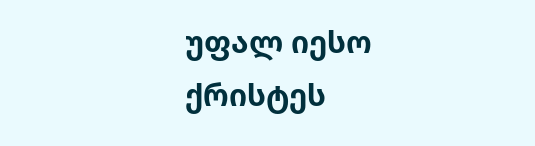უფალ იესო ქრისტეს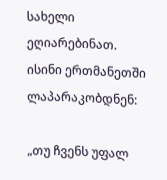სახელი ეღიარებინათ. ისინი ერთმანეთში ლაპარაკობდნენ:

„თუ ჩვენს უფალ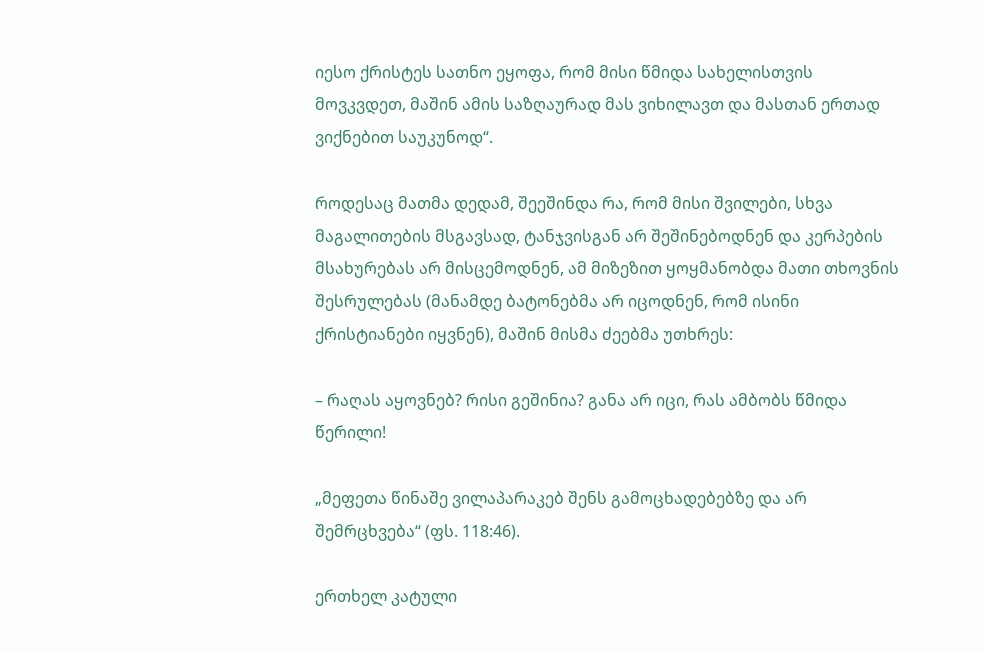იესო ქრისტეს სათნო ეყოფა, რომ მისი წმიდა სახელისთვის მოვკვდეთ, მაშინ ამის საზღაურად მას ვიხილავთ და მასთან ერთად ვიქნებით საუკუნოდ“.

როდესაც მათმა დედამ, შეეშინდა რა, რომ მისი შვილები, სხვა მაგალითების მსგავსად, ტანჯვისგან არ შეშინებოდნენ და კერპების მსახურებას არ მისცემოდნენ, ამ მიზეზით ყოყმანობდა მათი თხოვნის შესრულებას (მანამდე ბატონებმა არ იცოდნენ, რომ ისინი ქრისტიანები იყვნენ), მაშინ მისმა ძეებმა უთხრეს:

– რაღას აყოვნებ? რისი გეშინია? განა არ იცი, რას ამბობს წმიდა წერილი!

„მეფეთა წინაშე ვილაპარაკებ შენს გამოცხადებებზე და არ შემრცხვება“ (ფს. 118:46).

ერთხელ კატული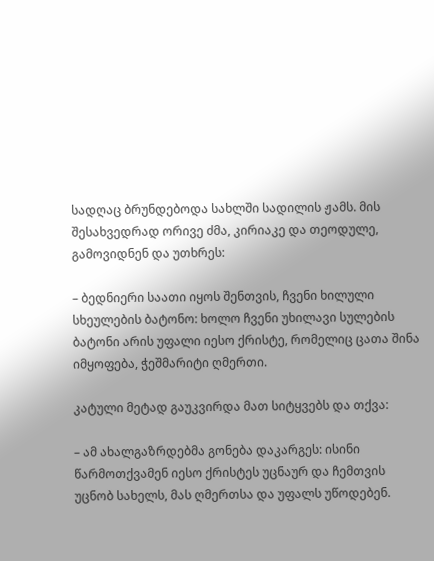სადღაც ბრუნდებოდა სახლში სადილის ჟამს. მის შესახვედრად ორივე ძმა, კირიაკე და თეოდულე, გამოვიდნენ და უთხრეს:

– ბედნიერი საათი იყოს შენთვის, ჩვენი ხილული სხეულების ბატონო: ხოლო ჩვენი უხილავი სულების ბატონი არის უფალი იესო ქრისტე, რომელიც ცათა შინა იმყოფება, ჭეშმარიტი ღმერთი.

კატული მეტად გაუკვირდა მათ სიტყვებს და თქვა:

– ამ ახალგაზრდებმა გონება დაკარგეს: ისინი წარმოთქვამენ იესო ქრისტეს უცნაურ და ჩემთვის უცნობ სახელს, მას ღმერთსა და უფალს უწოდებენ.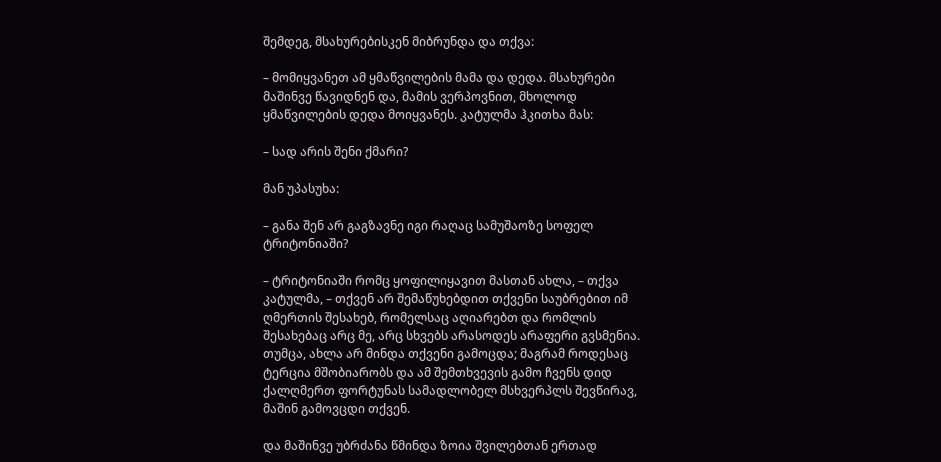შემდეგ, მსახურებისკენ მიბრუნდა და თქვა:

– მომიყვანეთ ამ ყმაწვილების მამა და დედა. მსახურები მაშინვე წავიდნენ და, მამის ვერპოვნით, მხოლოდ ყმაწვილების დედა მოიყვანეს. კატულმა ჰკითხა მას:

– სად არის შენი ქმარი?

მან უპასუხა:

– განა შენ არ გაგზავნე იგი რაღაც სამუშაოზე სოფელ ტრიტონიაში?

– ტრიტონიაში რომც ყოფილიყავით მასთან ახლა, – თქვა კატულმა, – თქვენ არ შემაწუხებდით თქვენი საუბრებით იმ ღმერთის შესახებ, რომელსაც აღიარებთ და რომლის შესახებაც არც მე, არც სხვებს არასოდეს არაფერი გვსმენია. თუმცა, ახლა არ მინდა თქვენი გამოცდა; მაგრამ როდესაც ტერცია მშობიარობს და ამ შემთხვევის გამო ჩვენს დიდ ქალღმერთ ფორტუნას სამადლობელ მსხვერპლს შევწირავ, მაშინ გამოვცდი თქვენ.

და მაშინვე უბრძანა წმინდა ზოია შვილებთან ერთად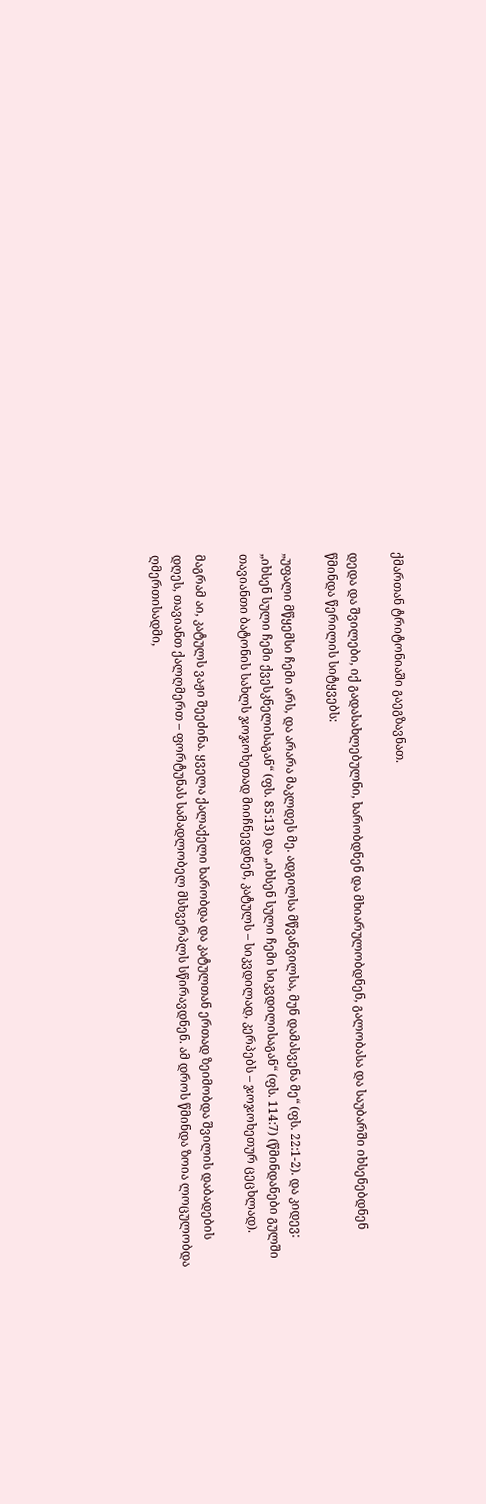ქმართან ტრიტონიაში გაეგზავნათ.

დედა და შვილები, იქ გადასახლებულნი, ხარობდნენ და მხიარულობდნენ, გალობასა და საუბარში იხსენებდნენ წმინდა წერილის სიტყვებს:

„უფალი მწყემსი ჩემი არს, და არარა მაკლდეს მე. ადგილსა მწვანვილსა, მუნ დამასვენა მე“ (ფს. 22:1-2). და კიდევ: „იხსენ სული ჩემი ქვესკნელისაგან“ (ფს. 85:13) და „იხსენ სული ჩემი სიკვდილისაგან“ (ფს. 114:7) (წმინდანები გულში თავიანთი ბატონის სახლს ჯოჯოხეთად მიიჩნევდნენ, კატულს – სიკვდილად, კერპებს – ჯოჯოხეთურ ცეცხლად).

მაგრამ აი, კატულს ვაჟი შეეძინა. ყველა ქალაქელი ხარობდა და კატულთან ერთად ზეიმობდა შვილის დაბადების დღეს, თავიანთ ქალღმერთ – ფორტუნას სამადლობელ მსხვერპლს სწირავდნენ. ამ დროს წმინდა ზოია ლოცულობდა ღმერთისადმი,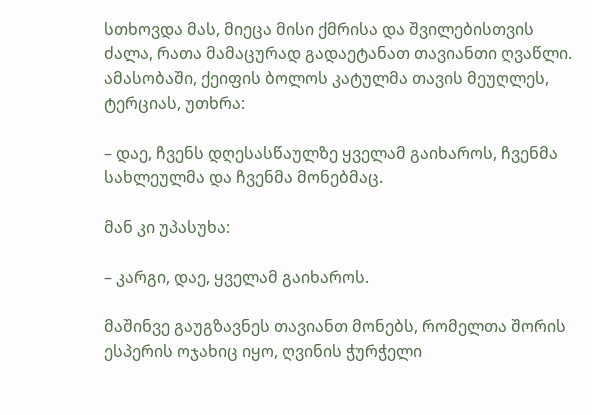სთხოვდა მას, მიეცა მისი ქმრისა და შვილებისთვის ძალა, რათა მამაცურად გადაეტანათ თავიანთი ღვაწლი. ამასობაში, ქეიფის ბოლოს კატულმა თავის მეუღლეს, ტერციას, უთხრა:

– დაე, ჩვენს დღესასწაულზე ყველამ გაიხაროს, ჩვენმა სახლეულმა და ჩვენმა მონებმაც.

მან კი უპასუხა:

– კარგი, დაე, ყველამ გაიხაროს.

მაშინვე გაუგზავნეს თავიანთ მონებს, რომელთა შორის ესპერის ოჯახიც იყო, ღვინის ჭურჭელი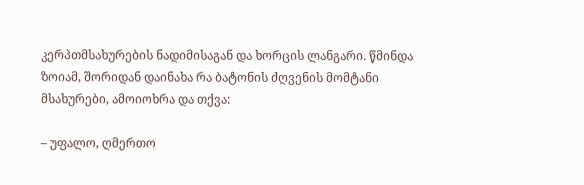კერპთმსახურების ნადიმისაგან და ხორცის ლანგარი. წმინდა ზოიამ, შორიდან დაინახა რა ბატონის ძღვენის მომტანი მსახურები, ამოიოხრა და თქვა:

– უფალო, ღმერთო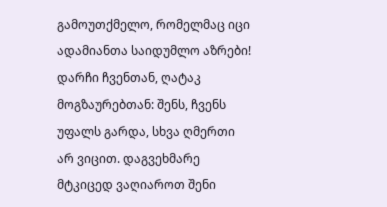გამოუთქმელო, რომელმაც იცი ადამიანთა საიდუმლო აზრები! დარჩი ჩვენთან, ღატაკ მოგზაურებთან: შენს, ჩვენს უფალს გარდა, სხვა ღმერთი არ ვიცით. დაგვეხმარე მტკიცედ ვაღიაროთ შენი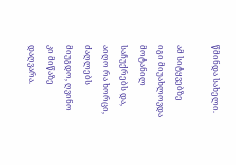წმინდა სახელი.

ამ სიტყვებზე იგი მიუახლოვდა მოტანილ საჩუქრებს და, აიღო რა ხორცი, ძაღლებს მიუგდო, ღვინო კი მიწაზე დაღვარა.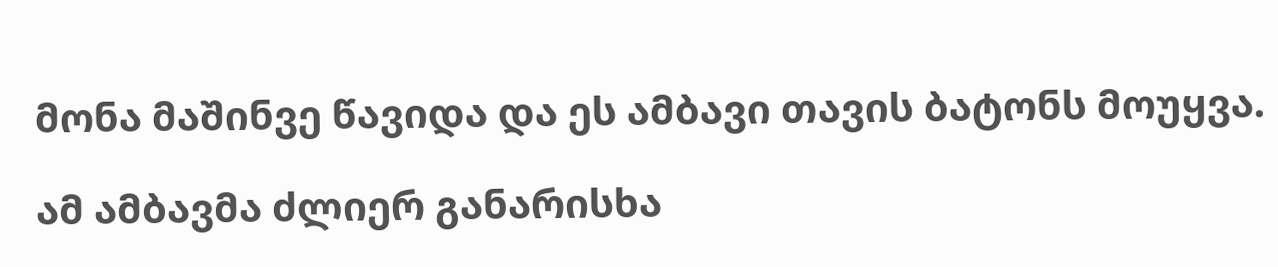მონა მაშინვე წავიდა და ეს ამბავი თავის ბატონს მოუყვა.

ამ ამბავმა ძლიერ განარისხა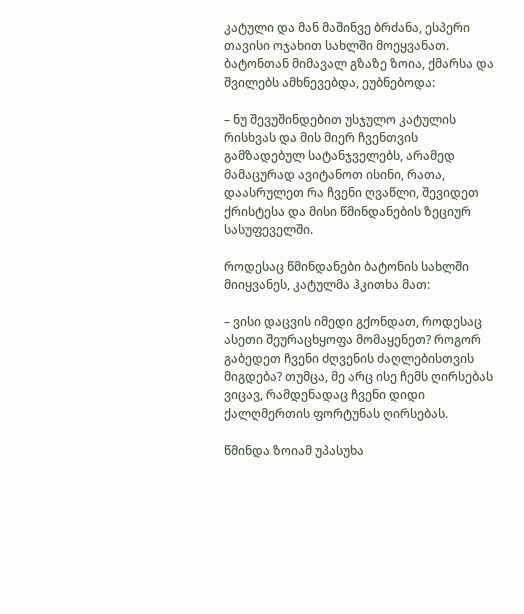კატული და მან მაშინვე ბრძანა, ესპერი თავისი ოჯახით სახლში მოეყვანათ. ბატონთან მიმავალ გზაზე ზოია, ქმარსა და შვილებს ამხნევებდა, ეუბნებოდა:

– ნუ შევუშინდებით უსჯულო კატულის რისხვას და მის მიერ ჩვენთვის გამზადებულ სატანჯველებს, არამედ მამაცურად ავიტანოთ ისინი, რათა, დაასრულეთ რა ჩვენი ღვაწლი, შევიდეთ ქრისტესა და მისი წმინდანების ზეციურ სასუფეველში.

როდესაც წმინდანები ბატონის სახლში მიიყვანეს, კატულმა ჰკითხა მათ:

– ვისი დაცვის იმედი გქონდათ, როდესაც ასეთი შეურაცხყოფა მომაყენეთ? როგორ გაბედეთ ჩვენი ძღვენის ძაღლებისთვის მიგდება? თუმცა, მე არც ისე ჩემს ღირსებას ვიცავ, რამდენადაც ჩვენი დიდი ქალღმერთის ფორტუნას ღირსებას.

წმინდა ზოიამ უპასუხა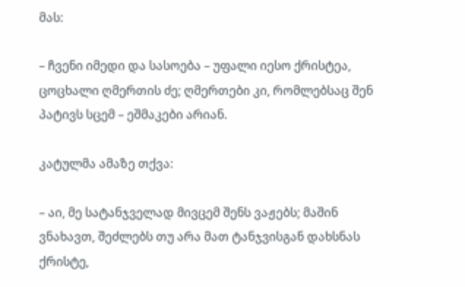მას:

– ჩვენი იმედი და სასოება – უფალი იესო ქრისტეა, ცოცხალი ღმერთის ძე; ღმერთები კი, რომლებსაც შენ პატივს სცემ – ეშმაკები არიან.

კატულმა ამაზე თქვა:

– აი, მე სატანჯველად მივცემ შენს ვაჟებს; მაშინ ვნახავთ, შეძლებს თუ არა მათ ტანჯვისგან დახსნას ქრისტე,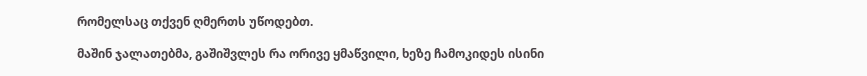რომელსაც თქვენ ღმერთს უწოდებთ.

მაშინ ჯალათებმა, გაშიშვლეს რა ორივე ყმაწვილი, ხეზე ჩამოკიდეს ისინი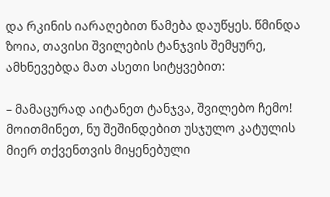და რკინის იარაღებით წამება დაუწყეს. წმინდა ზოია, თავისი შვილების ტანჯვის შემყურე, ამხნევებდა მათ ასეთი სიტყვებით:

– მამაცურად აიტანეთ ტანჯვა, შვილებო ჩემო! მოითმინეთ, ნუ შეშინდებით უსჯულო კატულის მიერ თქვენთვის მიყენებული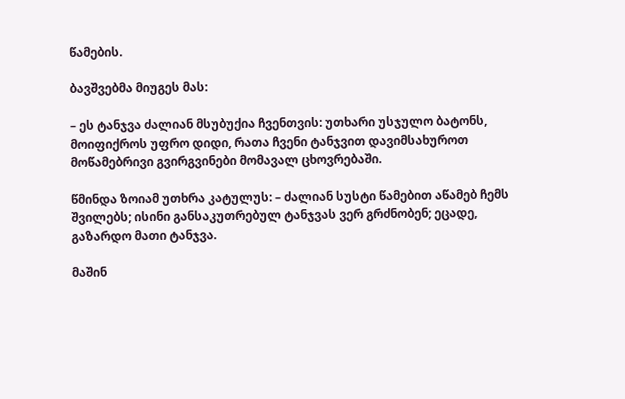წამების.

ბავშვებმა მიუგეს მას:

– ეს ტანჯვა ძალიან მსუბუქია ჩვენთვის: უთხარი უსჯულო ბატონს, მოიფიქროს უფრო დიდი, რათა ჩვენი ტანჯვით დავიმსახუროთ მოწამებრივი გვირგვინები მომავალ ცხოვრებაში.

წმინდა ზოიამ უთხრა კატულუს: – ძალიან სუსტი წამებით აწამებ ჩემს შვილებს; ისინი განსაკუთრებულ ტანჯვას ვერ გრძნობენ; ეცადე, გაზარდო მათი ტანჯვა.

მაშინ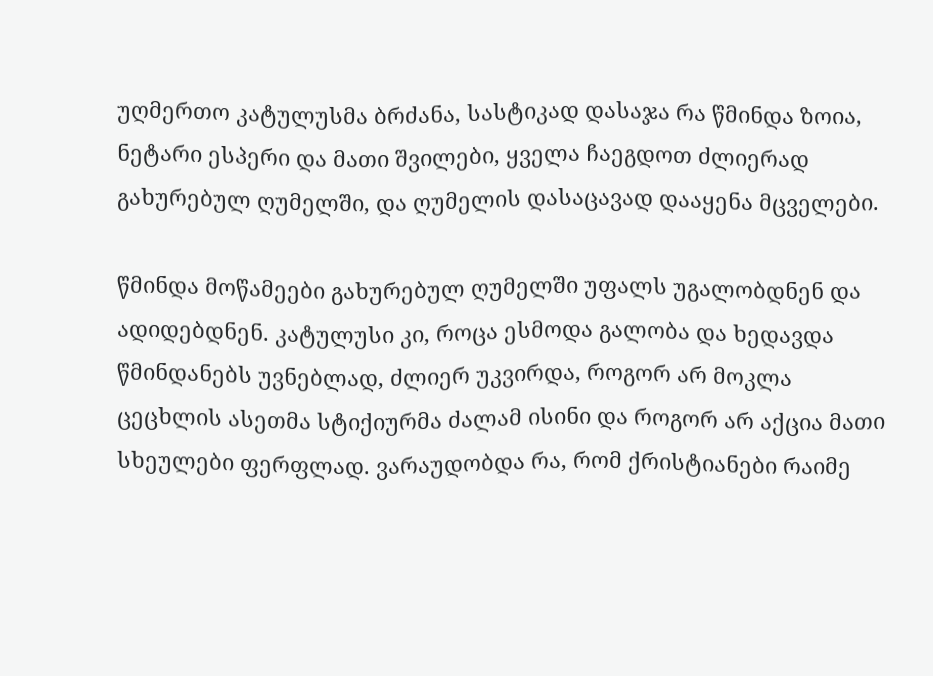უღმერთო კატულუსმა ბრძანა, სასტიკად დასაჯა რა წმინდა ზოია, ნეტარი ესპერი და მათი შვილები, ყველა ჩაეგდოთ ძლიერად გახურებულ ღუმელში, და ღუმელის დასაცავად დააყენა მცველები.

წმინდა მოწამეები გახურებულ ღუმელში უფალს უგალობდნენ და ადიდებდნენ. კატულუსი კი, როცა ესმოდა გალობა და ხედავდა წმინდანებს უვნებლად, ძლიერ უკვირდა, როგორ არ მოკლა ცეცხლის ასეთმა სტიქიურმა ძალამ ისინი და როგორ არ აქცია მათი სხეულები ფერფლად. ვარაუდობდა რა, რომ ქრისტიანები რაიმე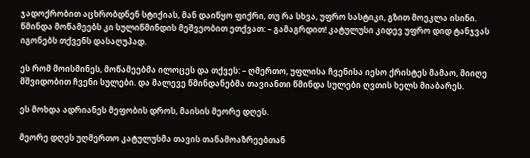ჯადოქრობით აცხრობდნენ სტიქიას, მან დაიწყო ფიქრი, თუ რა სხვა, უფრო სასტიკი, გზით მოეკლა ისინი. წმინდა მოწამეებს კი სულიწმინდის მეშვეობით ეთქვათ: – გამაგრდით! კატულუსი კიდევ უფრო დიდ ტანჯვას იგონებს თქვენს დასაღუპად.

ეს რომ მოისმინეს, მოწამეებმა ილოცეს და თქვეს: – ღმერთო, უფლისა ჩვენისა იესო ქრისტეს მამაო, მიიღე მშვიდობით ჩვენი სულები. და მალევე წმინდანებმა თავიანთი წმინდა სულები ღვთის ხელს მიაბარეს.

ეს მოხდა ადრიანეს მეფობის დროს, მაისის მეორე დღეს.

მეორე დღეს უღმერთო კატულუსმა თავის თანამოაზრეებთან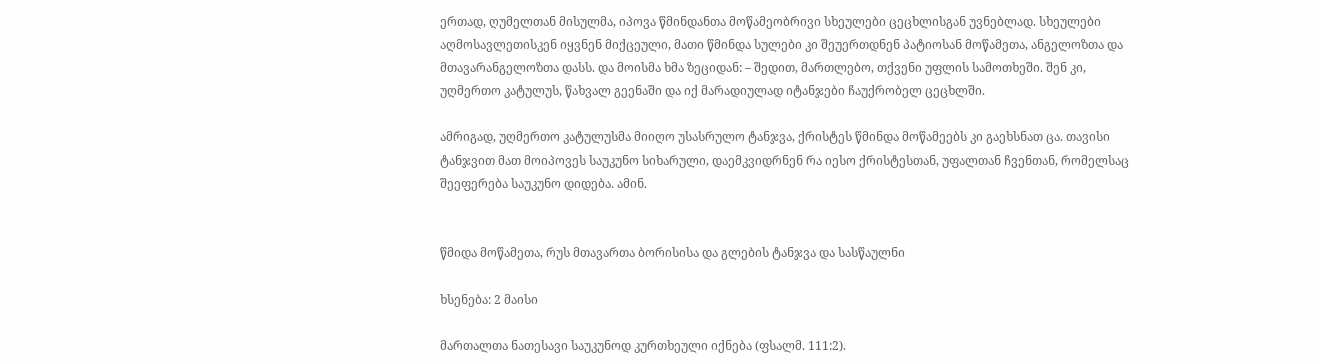ერთად, ღუმელთან მისულმა, იპოვა წმინდანთა მოწამეობრივი სხეულები ცეცხლისგან უვნებლად. სხეულები აღმოსავლეთისკენ იყვნენ მიქცეული, მათი წმინდა სულები კი შეუერთდნენ პატიოსან მოწამეთა, ანგელოზთა და მთავარანგელოზთა დასს. და მოისმა ხმა ზეციდან: – შედით, მართლებო, თქვენი უფლის სამოთხეში. შენ კი, უღმერთო კატულუს, წახვალ გეენაში და იქ მარადიულად იტანჯები ჩაუქრობელ ცეცხლში.

ამრიგად, უღმერთო კატულუსმა მიიღო უსასრულო ტანჯვა, ქრისტეს წმინდა მოწამეებს კი გაეხსნათ ცა. თავისი ტანჯვით მათ მოიპოვეს საუკუნო სიხარული, დაემკვიდრნენ რა იესო ქრისტესთან, უფალთან ჩვენთან, რომელსაც შეეფერება საუკუნო დიდება. ამინ.


წმიდა მოწამეთა, რუს მთავართა ბორისისა და გლების ტანჯვა და სასწაულნი

ხსენება: 2 მაისი

მართალთა ნათესავი საუკუნოდ კურთხეული იქნება (ფსალმ. 111:2).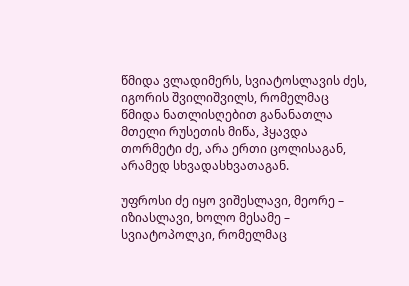წმიდა ვლადიმერს, სვიატოსლავის ძეს, იგორის შვილიშვილს, რომელმაც წმიდა ნათლისღებით განანათლა მთელი რუსეთის მიწა, ჰყავდა თორმეტი ძე, არა ერთი ცოლისაგან, არამედ სხვადასხვათაგან.

უფროსი ძე იყო ვიშესლავი, მეორე – იზიასლავი, ხოლო მესამე – სვიატოპოლკი, რომელმაც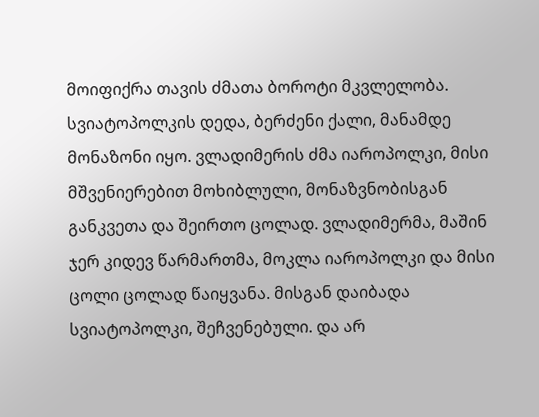მოიფიქრა თავის ძმათა ბოროტი მკვლელობა. სვიატოპოლკის დედა, ბერძენი ქალი, მანამდე მონაზონი იყო. ვლადიმერის ძმა იაროპოლკი, მისი მშვენიერებით მოხიბლული, მონაზვნობისგან განკვეთა და შეირთო ცოლად. ვლადიმერმა, მაშინ ჯერ კიდევ წარმართმა, მოკლა იაროპოლკი და მისი ცოლი ცოლად წაიყვანა. მისგან დაიბადა სვიატოპოლკი, შეჩვენებული. და არ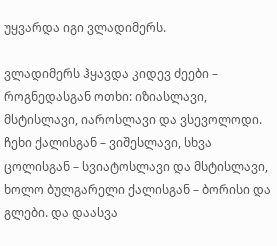უყვარდა იგი ვლადიმერს.

ვლადიმერს ჰყავდა კიდევ ძეები – როგნედასგან ოთხი: იზიასლავი, მსტისლავი, იაროსლავი და ვსევოლოდი. ჩეხი ქალისგან – ვიშესლავი, სხვა ცოლისგან – სვიატოსლავი და მსტისლავი, ხოლო ბულგარელი ქალისგან – ბორისი და გლები. და დაასვა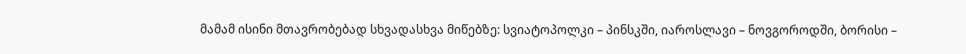მამამ ისინი მთავრობებად სხვადასხვა მიწებზე: სვიატოპოლკი – პინსკში, იაროსლავი – ნოვგოროდში, ბორისი –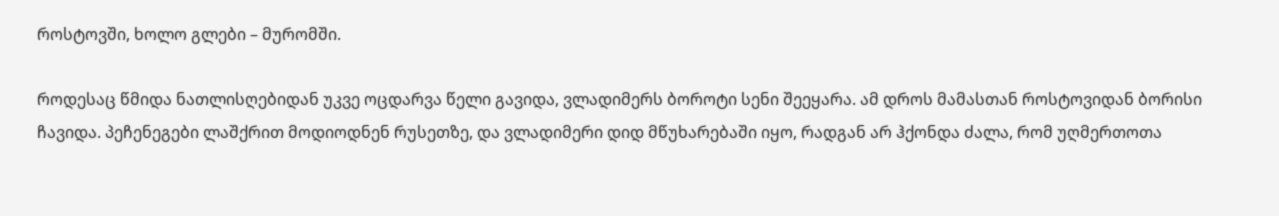როსტოვში, ხოლო გლები – მურომში.

როდესაც წმიდა ნათლისღებიდან უკვე ოცდარვა წელი გავიდა, ვლადიმერს ბოროტი სენი შეეყარა. ამ დროს მამასთან როსტოვიდან ბორისი ჩავიდა. პეჩენეგები ლაშქრით მოდიოდნენ რუსეთზე, და ვლადიმერი დიდ მწუხარებაში იყო, რადგან არ ჰქონდა ძალა, რომ უღმერთოთა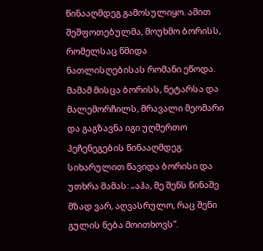წინააღმდეგ გამოსულიყო. ამით შეშფოთებულმა, მოუხმო ბორისს, რომელსაც წმიდა ნათლისღებისას რომანი ეწოდა. მამამ მისცა ბორისს, ნეტარსა და მალემორჩილს, მრავალი მეომარი და გაგზავნა იგი უღმერთო პეჩენეგების წინააღმდეგ. სიხარულით წავიდა ბორისი და უთხრა მამას: „აჰა, მე შენს წინაშე მზად ვარ, აღვასრულო, რაც შენი გულის ნება მოითხოვს“.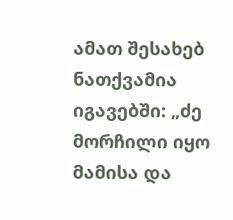ამათ შესახებ ნათქვამია იგავებში: „ძე მორჩილი იყო მამისა და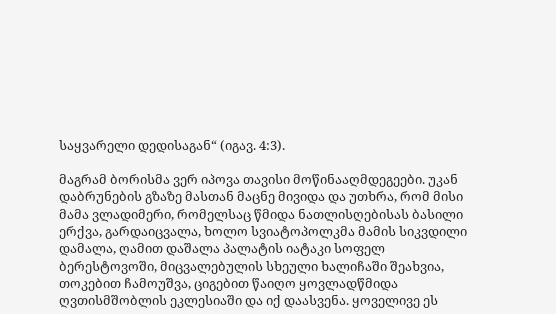საყვარელი დედისაგან“ (იგავ. 4:3).

მაგრამ ბორისმა ვერ იპოვა თავისი მოწინააღმდეგეები. უკან დაბრუნების გზაზე მასთან მაცნე მივიდა და უთხრა, რომ მისი მამა ვლადიმერი, რომელსაც წმიდა ნათლისღებისას ბასილი ერქვა, გარდაიცვალა, ხოლო სვიატოპოლკმა მამის სიკვდილი დამალა, ღამით დაშალა პალატის იატაკი სოფელ ბერესტოვოში, მიცვალებულის სხეული ხალიჩაში შეახვია, თოკებით ჩამოუშვა, ციგებით წაიღო ყოვლადწმიდა ღვთისმშობლის ეკლესიაში და იქ დაასვენა. ყოველივე ეს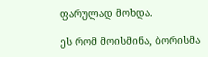ფარულად მოხდა.

ეს რომ მოისმინა, ბორისმა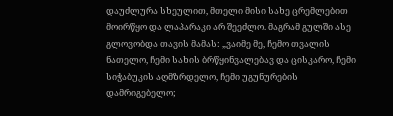დაუძლურა სხეულით, მთელი მისი სახე ცრემლებით მოირწყო და ლაპარაკი არ შეეძლო. მაგრამ გულში ასე გლოვობდა თავის მამას: „ვაიმე მე, ჩემო თვალის ნათელო, ჩემი სახის ბრწყინვალებავ და ცისკარო, ჩემი სიჭაბუკის აღმზრდელო, ჩემი უგუნურების დამრიგებელო;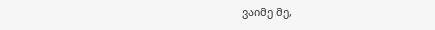ვაიმე მე,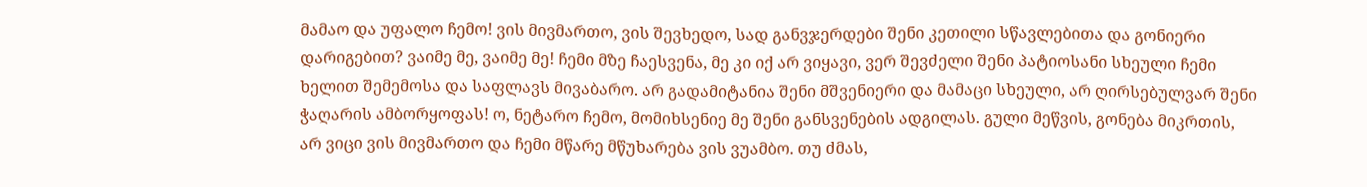მამაო და უფალო ჩემო! ვის მივმართო, ვის შევხედო, სად განვჯერდები შენი კეთილი სწავლებითა და გონიერი დარიგებით? ვაიმე მე, ვაიმე მე! ჩემი მზე ჩაესვენა, მე კი იქ არ ვიყავი, ვერ შევძელი შენი პატიოსანი სხეული ჩემი ხელით შემემოსა და საფლავს მივაბარო. არ გადამიტანია შენი მშვენიერი და მამაცი სხეული, არ ღირსებულვარ შენი ჭაღარის ამბორყოფას! ო, ნეტარო ჩემო, მომიხსენიე მე შენი განსვენების ადგილას. გული მეწვის, გონება მიკრთის, არ ვიცი ვის მივმართო და ჩემი მწარე მწუხარება ვის ვუამბო. თუ ძმას,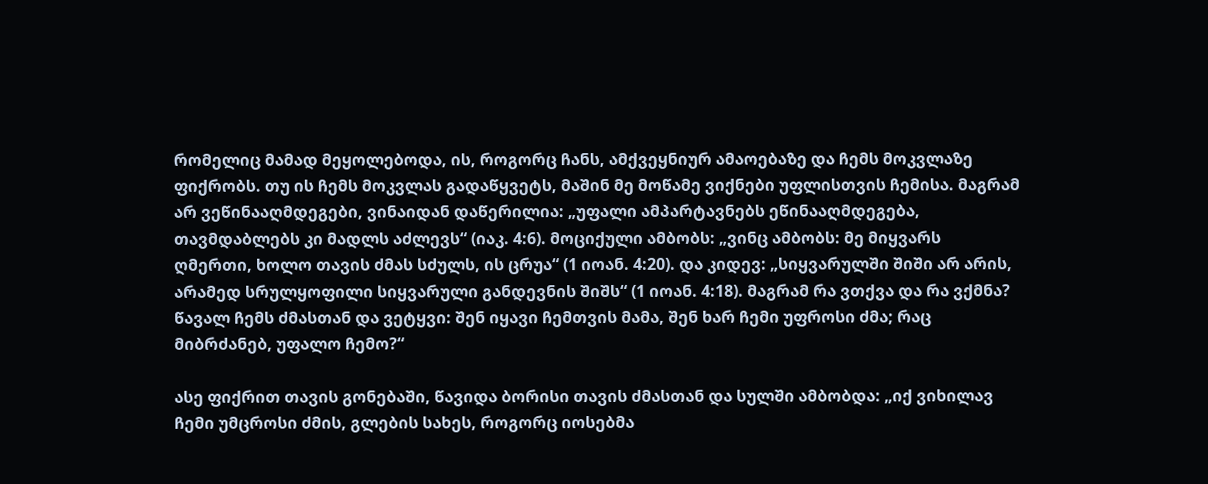რომელიც მამად მეყოლებოდა, ის, როგორც ჩანს, ამქვეყნიურ ამაოებაზე და ჩემს მოკვლაზე ფიქრობს. თუ ის ჩემს მოკვლას გადაწყვეტს, მაშინ მე მოწამე ვიქნები უფლისთვის ჩემისა. მაგრამ არ ვეწინააღმდეგები, ვინაიდან დაწერილია: „უფალი ამპარტავნებს ეწინააღმდეგება, თავმდაბლებს კი მადლს აძლევს“ (იაკ. 4:6). მოციქული ამბობს: „ვინც ამბობს: მე მიყვარს ღმერთი, ხოლო თავის ძმას სძულს, ის ცრუა“ (1 იოან. 4:20). და კიდევ: „სიყვარულში შიში არ არის, არამედ სრულყოფილი სიყვარული განდევნის შიშს“ (1 იოან. 4:18). მაგრამ რა ვთქვა და რა ვქმნა? წავალ ჩემს ძმასთან და ვეტყვი: შენ იყავი ჩემთვის მამა, შენ ხარ ჩემი უფროსი ძმა; რაც მიბრძანებ, უფალო ჩემო?“

ასე ფიქრით თავის გონებაში, წავიდა ბორისი თავის ძმასთან და სულში ამბობდა: „იქ ვიხილავ ჩემი უმცროსი ძმის, გლების სახეს, როგორც იოსებმა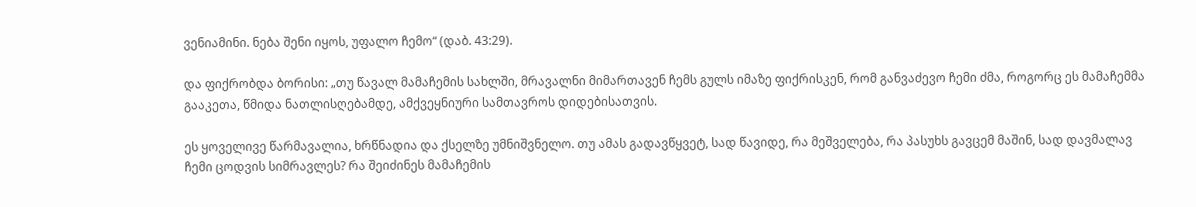ვენიამინი. ნება შენი იყოს, უფალო ჩემო“ (დაბ. 43:29).

და ფიქრობდა ბორისი: „თუ წავალ მამაჩემის სახლში, მრავალნი მიმართავენ ჩემს გულს იმაზე ფიქრისკენ, რომ განვაძევო ჩემი ძმა, როგორც ეს მამაჩემმა გააკეთა, წმიდა ნათლისღებამდე, ამქვეყნიური სამთავროს დიდებისათვის.

ეს ყოველივე წარმავალია, ხრწნადია და ქსელზე უმნიშვნელო. თუ ამას გადავწყვეტ, სად წავიდე, რა მეშველება, რა პასუხს გავცემ მაშინ, სად დავმალავ ჩემი ცოდვის სიმრავლეს? რა შეიძინეს მამაჩემის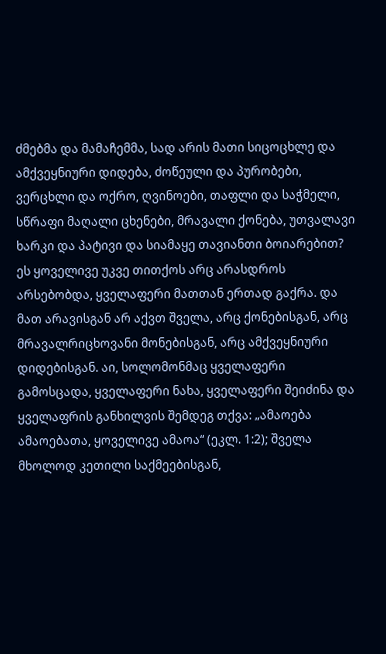ძმებმა და მამაჩემმა, სად არის მათი სიცოცხლე და ამქვეყნიური დიდება, ძოწეული და პურობები, ვერცხლი და ოქრო, ღვინოები, თაფლი და საჭმელი, სწრაფი მაღალი ცხენები, მრავალი ქონება, უთვალავი ხარკი და პატივი და სიამაყე თავიანთი ბოიარებით? ეს ყოველივე უკვე თითქოს არც არასდროს არსებობდა, ყველაფერი მათთან ერთად გაქრა. და მათ არავისგან არ აქვთ შველა, არც ქონებისგან, არც მრავალრიცხოვანი მონებისგან, არც ამქვეყნიური დიდებისგან. აი, სოლომონმაც ყველაფერი გამოსცადა, ყველაფერი ნახა, ყველაფერი შეიძინა და ყველაფრის განხილვის შემდეგ თქვა: „ამაოება ამაოებათა, ყოველივე ამაოა“ (ეკლ. 1:2); შველა მხოლოდ კეთილი საქმეებისგან,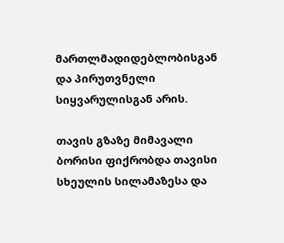მართლმადიდებლობისგან და პირუთვნელი სიყვარულისგან არის.

თავის გზაზე მიმავალი ბორისი ფიქრობდა თავისი სხეულის სილამაზესა და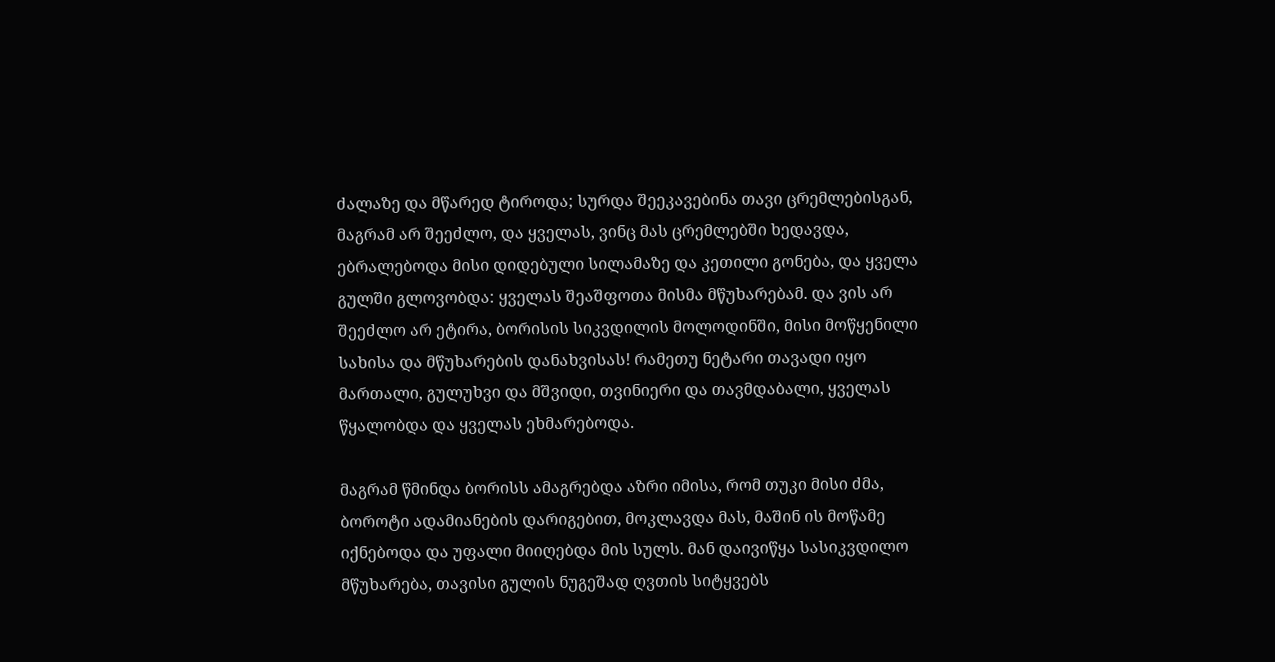ძალაზე და მწარედ ტიროდა; სურდა შეეკავებინა თავი ცრემლებისგან, მაგრამ არ შეეძლო, და ყველას, ვინც მას ცრემლებში ხედავდა, ებრალებოდა მისი დიდებული სილამაზე და კეთილი გონება, და ყველა გულში გლოვობდა: ყველას შეაშფოთა მისმა მწუხარებამ. და ვის არ შეეძლო არ ეტირა, ბორისის სიკვდილის მოლოდინში, მისი მოწყენილი სახისა და მწუხარების დანახვისას! რამეთუ ნეტარი თავადი იყო მართალი, გულუხვი და მშვიდი, თვინიერი და თავმდაბალი, ყველას წყალობდა და ყველას ეხმარებოდა.

მაგრამ წმინდა ბორისს ამაგრებდა აზრი იმისა, რომ თუკი მისი ძმა, ბოროტი ადამიანების დარიგებით, მოკლავდა მას, მაშინ ის მოწამე იქნებოდა და უფალი მიიღებდა მის სულს. მან დაივიწყა სასიკვდილო მწუხარება, თავისი გულის ნუგეშად ღვთის სიტყვებს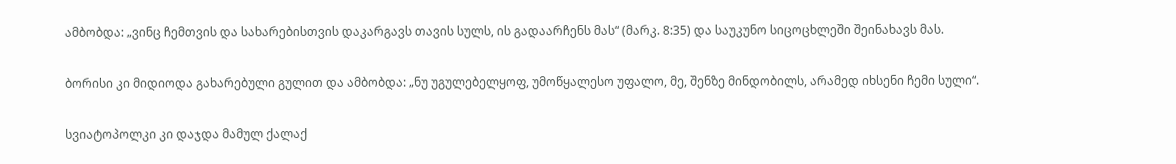ამბობდა: „ვინც ჩემთვის და სახარებისთვის დაკარგავს თავის სულს, ის გადაარჩენს მას“ (მარკ. 8:35) და საუკუნო სიცოცხლეში შეინახავს მას.

ბორისი კი მიდიოდა გახარებული გულით და ამბობდა: „ნუ უგულებელყოფ, უმოწყალესო უფალო, მე, შენზე მინდობილს, არამედ იხსენი ჩემი სული“.

სვიატოპოლკი კი დაჯდა მამულ ქალაქ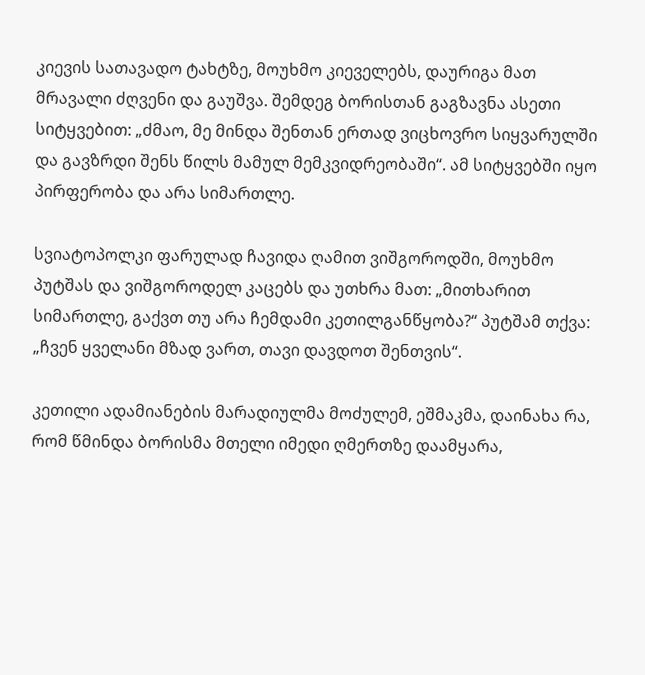კიევის სათავადო ტახტზე, მოუხმო კიეველებს, დაურიგა მათ მრავალი ძღვენი და გაუშვა. შემდეგ ბორისთან გაგზავნა ასეთი სიტყვებით: „ძმაო, მე მინდა შენთან ერთად ვიცხოვრო სიყვარულში და გავზრდი შენს წილს მამულ მემკვიდრეობაში“. ამ სიტყვებში იყო პირფერობა და არა სიმართლე.

სვიატოპოლკი ფარულად ჩავიდა ღამით ვიშგოროდში, მოუხმო პუტშას და ვიშგოროდელ კაცებს და უთხრა მათ: „მითხარით სიმართლე, გაქვთ თუ არა ჩემდამი კეთილგანწყობა?“ პუტშამ თქვა: „ჩვენ ყველანი მზად ვართ, თავი დავდოთ შენთვის“.

კეთილი ადამიანების მარადიულმა მოძულემ, ეშმაკმა, დაინახა რა, რომ წმინდა ბორისმა მთელი იმედი ღმერთზე დაამყარა,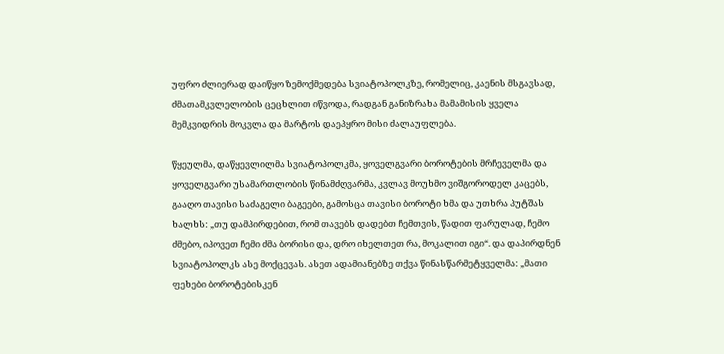უფრო ძლიერად დაიწყო ზემოქმედება სვიატოპოლკზე, რომელიც, კაენის მსგავსად, ძმათამკვლელობის ცეცხლით იწვოდა, რადგან განიზრახა მამამისის ყველა მემკვიდრის მოკვლა და მარტოს დაეპყრო მისი ძალაუფლება.

წყეულმა, დაწყევლილმა სვიატოპოლკმა, ყოველგვარი ბოროტების მრჩეველმა და ყოველგვარი უსამართლობის წინამძღვარმა, კვლავ მოუხმო ვიშგოროდელ კაცებს, გააღო თავისი საძაგელი ბაგეები, გამოსცა თავისი ბოროტი ხმა და უთხრა პუტშას ხალხს: „თუ დამპირდებით, რომ თავებს დადებთ ჩემთვის, წადით ფარულად, ჩემო ძმებო, იპოვეთ ჩემი ძმა ბორისი და, დრო იხელთეთ რა, მოკალით იგი“. და დაპირდნენ სვიატოპოლკს ასე მოქცევას. ასეთ ადამიანებზე თქვა წინასწარმეტყველმა: „მათი ფეხები ბოროტებისკენ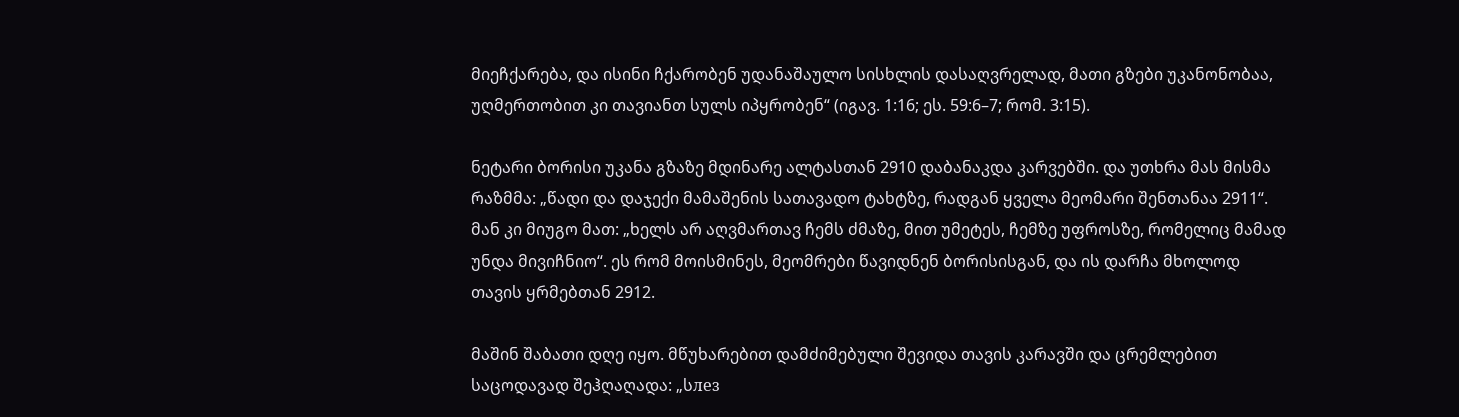მიეჩქარება, და ისინი ჩქარობენ უდანაშაულო სისხლის დასაღვრელად, მათი გზები უკანონობაა, უღმერთობით კი თავიანთ სულს იპყრობენ“ (იგავ. 1:16; ეს. 59:6–7; რომ. 3:15).

ნეტარი ბორისი უკანა გზაზე მდინარე ალტასთან 2910 დაბანაკდა კარვებში. და უთხრა მას მისმა რაზმმა: „წადი და დაჯექი მამაშენის სათავადო ტახტზე, რადგან ყველა მეომარი შენთანაა 2911“. მან კი მიუგო მათ: „ხელს არ აღვმართავ ჩემს ძმაზე, მით უმეტეს, ჩემზე უფროსზე, რომელიც მამად უნდა მივიჩნიო“. ეს რომ მოისმინეს, მეომრები წავიდნენ ბორისისგან, და ის დარჩა მხოლოდ თავის ყრმებთან 2912.

მაშინ შაბათი დღე იყო. მწუხარებით დამძიმებული შევიდა თავის კარავში და ცრემლებით საცოდავად შეჰღაღადა: „სлез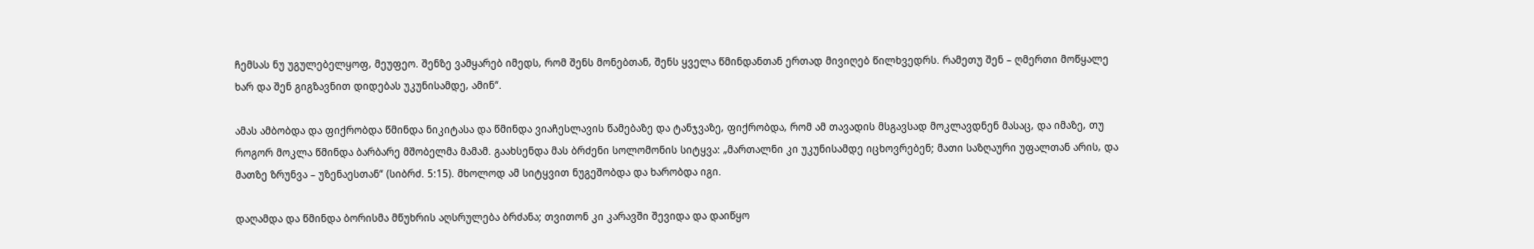ჩემსას ნუ უგულებელყოფ, მეუფეო. შენზე ვამყარებ იმედს, რომ შენს მონებთან, შენს ყველა წმინდანთან ერთად მივიღებ წილხვედრს. რამეთუ შენ – ღმერთი მოწყალე ხარ და შენ გიგზავნით დიდებას უკუნისამდე, ამინ“.

ამას ამბობდა და ფიქრობდა წმინდა ნიკიტასა და წმინდა ვიაჩესლავის წამებაზე და ტანჯვაზე, ფიქრობდა, რომ ამ თავადის მსგავსად მოკლავდნენ მასაც, და იმაზე, თუ როგორ მოკლა წმინდა ბარბარე მშობელმა მამამ. გაახსენდა მას ბრძენი სოლომონის სიტყვა: „მართალნი კი უკუნისამდე იცხოვრებენ; მათი საზღაური უფალთან არის, და მათზე ზრუნვა – უზენაესთან“ (სიბრძ. 5:15). მხოლოდ ამ სიტყვით ნუგეშობდა და ხარობდა იგი.

დაღამდა და წმინდა ბორისმა მწუხრის აღსრულება ბრძანა; თვითონ კი კარავში შევიდა და დაიწყო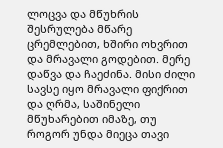ლოცვა და მწუხრის შესრულება მწარე ცრემლებით, ხშირი ოხვრით და მრავალი გოდებით. მერე დაწვა და ჩაეძინა. მისი ძილი სავსე იყო მრავალი ფიქრით და ღრმა, საშინელი მწუხარებით იმაზე, თუ როგორ უნდა მიეცა თავი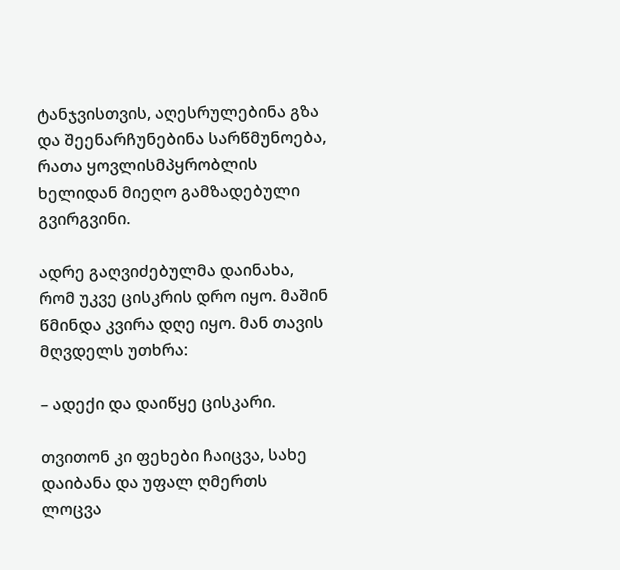ტანჯვისთვის, აღესრულებინა გზა და შეენარჩუნებინა სარწმუნოება, რათა ყოვლისმპყრობლის ხელიდან მიეღო გამზადებული გვირგვინი.

ადრე გაღვიძებულმა დაინახა, რომ უკვე ცისკრის დრო იყო. მაშინ წმინდა კვირა დღე იყო. მან თავის მღვდელს უთხრა:

– ადექი და დაიწყე ცისკარი.

თვითონ კი ფეხები ჩაიცვა, სახე დაიბანა და უფალ ღმერთს ლოცვა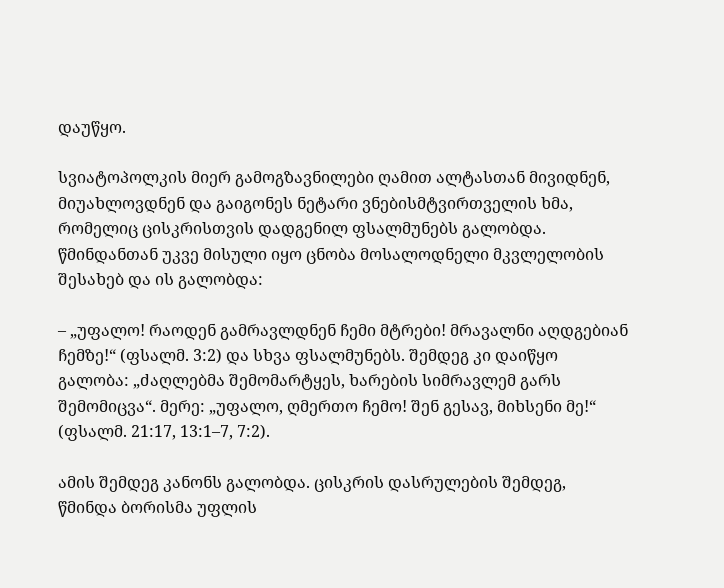დაუწყო.

სვიატოპოლკის მიერ გამოგზავნილები ღამით ალტასთან მივიდნენ, მიუახლოვდნენ და გაიგონეს ნეტარი ვნებისმტვირთველის ხმა, რომელიც ცისკრისთვის დადგენილ ფსალმუნებს გალობდა. წმინდანთან უკვე მისული იყო ცნობა მოსალოდნელი მკვლელობის შესახებ და ის გალობდა:

– „უფალო! რაოდენ გამრავლდნენ ჩემი მტრები! მრავალნი აღდგებიან ჩემზე!“ (ფსალმ. 3:2) და სხვა ფსალმუნებს. შემდეგ კი დაიწყო გალობა: „ძაღლებმა შემომარტყეს, ხარების სიმრავლემ გარს შემომიცვა“. მერე: „უფალო, ღმერთო ჩემო! შენ გესავ, მიხსენი მე!“ (ფსალმ. 21:17, 13:1–7, 7:2).

ამის შემდეგ კანონს გალობდა. ცისკრის დასრულების შემდეგ, წმინდა ბორისმა უფლის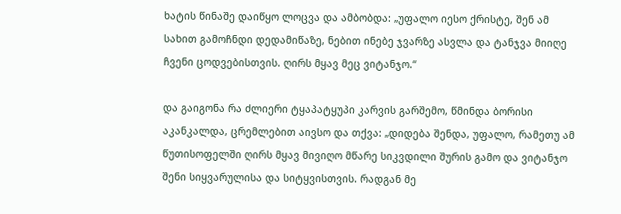ხატის წინაშე დაიწყო ლოცვა და ამბობდა: „უფალო იესო ქრისტე, შენ ამ სახით გამოჩნდი დედამიწაზე, ნებით ინებე ჯვარზე ასვლა და ტანჯვა მიიღე ჩვენი ცოდვებისთვის. ღირს მყავ მეც ვიტანჯო.“

და გაიგონა რა ძლიერი ტყაპატყუპი კარვის გარშემო, წმინდა ბორისი აკანკალდა, ცრემლებით აივსო და თქვა: „დიდება შენდა, უფალო, რამეთუ ამ წუთისოფელში ღირს მყავ მივიღო მწარე სიკვდილი შურის გამო და ვიტანჯო შენი სიყვარულისა და სიტყვისთვის. რადგან მე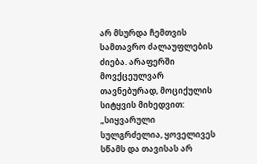არ მსურდა ჩემთვის სამთავრო ძალაუფლების ძიება. არაფერში მოვქცეულვარ თავნებურად, მოციქულის სიტყვის მიხედვით: „სიყვარული სულგრძელია, ყოველივეს სწამს და თავისას არ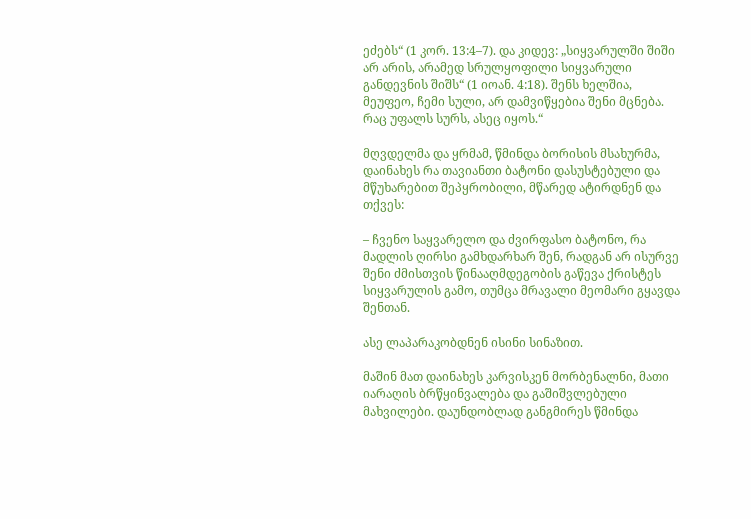ეძებს“ (1 კორ. 13:4–7). და კიდევ: „სიყვარულში შიში არ არის, არამედ სრულყოფილი სიყვარული განდევნის შიშს“ (1 იოან. 4:18). შენს ხელშია, მეუფეო, ჩემი სული, არ დამვიწყებია შენი მცნება. რაც უფალს სურს, ასეც იყოს.“

მღვდელმა და ყრმამ, წმინდა ბორისის მსახურმა, დაინახეს რა თავიანთი ბატონი დასუსტებული და მწუხარებით შეპყრობილი, მწარედ ატირდნენ და თქვეს:

– ჩვენო საყვარელო და ძვირფასო ბატონო, რა მადლის ღირსი გამხდარხარ შენ, რადგან არ ისურვე შენი ძმისთვის წინააღმდეგობის გაწევა ქრისტეს სიყვარულის გამო, თუმცა მრავალი მეომარი გყავდა შენთან.

ასე ლაპარაკობდნენ ისინი სინაზით.

მაშინ მათ დაინახეს კარვისკენ მორბენალნი, მათი იარაღის ბრწყინვალება და გაშიშვლებული მახვილები. დაუნდობლად განგმირეს წმინდა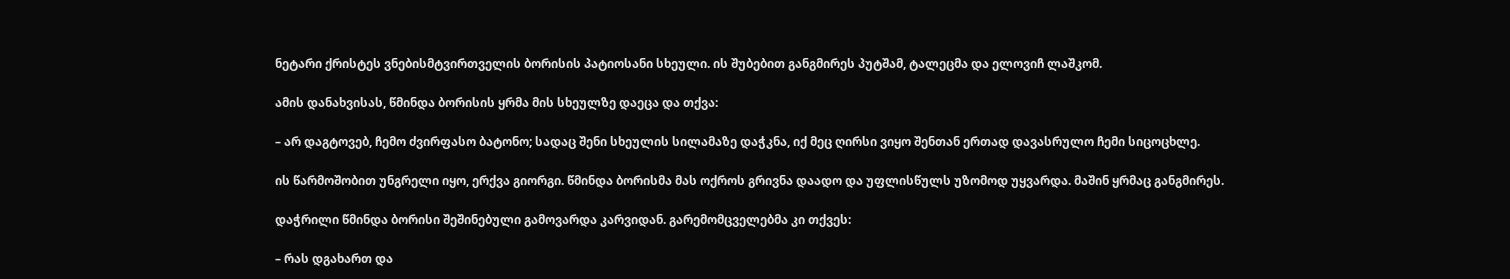ნეტარი ქრისტეს ვნებისმტვირთველის ბორისის პატიოსანი სხეული. ის შუბებით განგმირეს პუტშამ, ტალეცმა და ელოვიჩ ლაშკომ.

ამის დანახვისას, წმინდა ბორისის ყრმა მის სხეულზე დაეცა და თქვა:

– არ დაგტოვებ, ჩემო ძვირფასო ბატონო; სადაც შენი სხეულის სილამაზე დაჭკნა, იქ მეც ღირსი ვიყო შენთან ერთად დავასრულო ჩემი სიცოცხლე.

ის წარმოშობით უნგრელი იყო, ერქვა გიორგი. წმინდა ბორისმა მას ოქროს გრივნა დაადო და უფლისწულს უზომოდ უყვარდა. მაშინ ყრმაც განგმირეს.

დაჭრილი წმინდა ბორისი შეშინებული გამოვარდა კარვიდან. გარემომცველებმა კი თქვეს:

– რას დგახართ და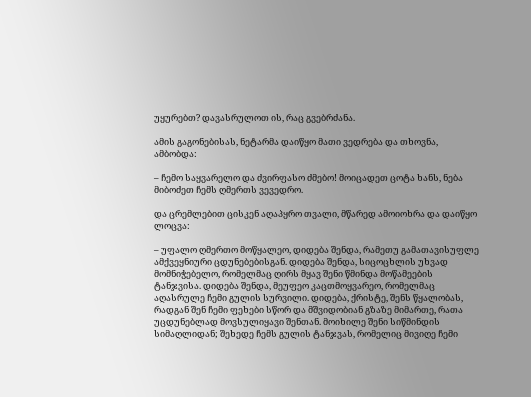უყურებთ? დავასრულოთ ის, რაც გვებრძანა.

ამის გაგონებისას, ნეტარმა დაიწყო მათი ვედრება და თხოვნა, ამბობდა:

– ჩემო საყვარელო და ძვირფასო ძმებო! მოიცადეთ ცოტა ხანს, ნება მიბოძეთ ჩემს ღმერთს ვევედრო.

და ცრემლებით ცისკენ აღაპყრო თვალი, მწარედ ამოიოხრა და დაიწყო ლოცვა:

– უფალო ღმერთო მოწყალეო, დიდება შენდა, რამეთუ გამათავისუფლე ამქვეყნიური ცდუნებებისგან. დიდება შენდა, სიცოცხლის უხვად მომნიჭებელო, რომელმაც ღირს მყავ შენი წმინდა მოწამეების ტანჯვისა. დიდება შენდა, მეუფეო კაცთმოყვარეო, რომელმაც აღასრულე ჩემი გულის სურვილი. დიდება, ქრისტე, შენს წყალობას, რადგან შენ ჩემი ფეხები სწორ და მშვიდობიან გზაზე მიმართე, რათა უცდუნებლად მოვსულიყავი შენთან. მოიხილე შენი სიწმინდის სიმაღლიდან; შეხედე ჩემს გულის ტანჯვას, რომელიც მივიღე ჩემი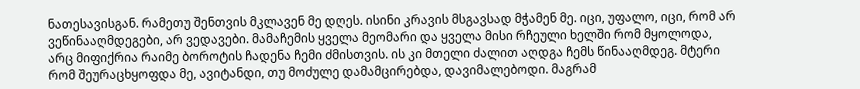ნათესავისგან. რამეთუ შენთვის მკლავენ მე დღეს. ისინი კრავის მსგავსად მჭამენ მე. იცი, უფალო, იცი, რომ არ ვეწინააღმდეგები, არ ვედავები. მამაჩემის ყველა მეომარი და ყველა მისი რჩეული ხელში რომ მყოლოდა, არც მიფიქრია რაიმე ბოროტის ჩადენა ჩემი ძმისთვის. ის კი მთელი ძალით აღდგა ჩემს წინააღმდეგ. მტერი რომ შეურაცხყოფდა მე, ავიტანდი, თუ მოძულე დამამცირებდა, დავიმალებოდი. მაგრამ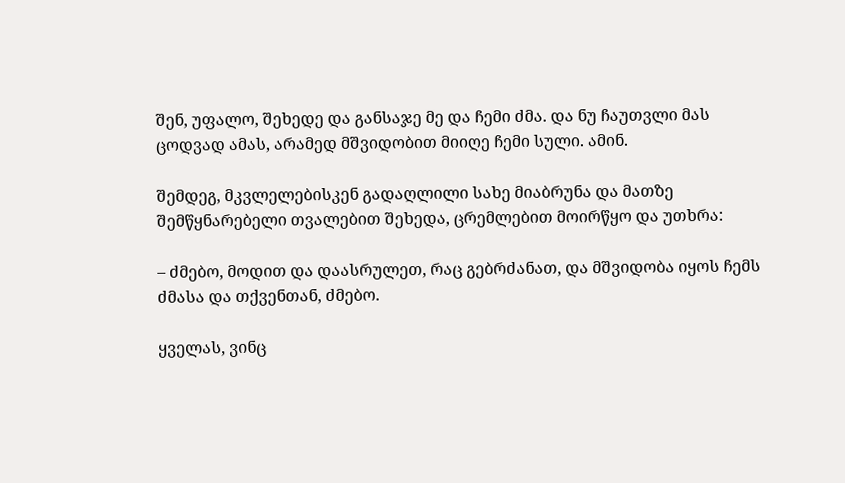შენ, უფალო, შეხედე და განსაჯე მე და ჩემი ძმა. და ნუ ჩაუთვლი მას ცოდვად ამას, არამედ მშვიდობით მიიღე ჩემი სული. ამინ.

შემდეგ, მკვლელებისკენ გადაღლილი სახე მიაბრუნა და მათზე შემწყნარებელი თვალებით შეხედა, ცრემლებით მოირწყო და უთხრა:

– ძმებო, მოდით და დაასრულეთ, რაც გებრძანათ, და მშვიდობა იყოს ჩემს ძმასა და თქვენთან, ძმებო.

ყველას, ვინც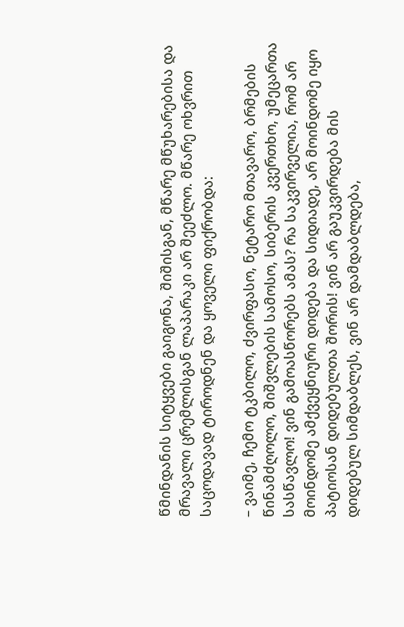წმინდანის სიტყვები გაიგონა, შიშისგან, მწარე მწუხარებისა და მრავალი ცრემლისგან ლაპარაკი არ შეეძლო. მწარე ოხვრით საცოდავად ტიროდნენ და ყოველი ფიქრობდა:

– ვაიმე, ჩემო ტკბილო, ძვირფასო, ნეტარო მთავარო, ბრმების წინამძღოლო, შიშვლების სამოსო, სიბერის კვერთხო, უმეცართა სასწავლო! ვინ გამოასწორებს ამას? რა საკვირველია, რომ არ მოინდომე ამქვეყნიური დიდება და სიდიადე, არ მოინდომე იყო პატიოსან დიდებულთა შორის! ვინ არ გაუკვირდება მის დიდებულ სიმდაბლეს, ვინ არ დამდაბლდება,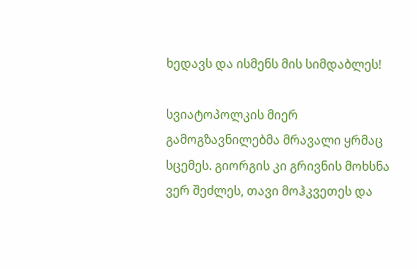ხედავს და ისმენს მის სიმდაბლეს!

სვიატოპოლკის მიერ გამოგზავნილებმა მრავალი ყრმაც სცემეს. გიორგის კი გრივნის მოხსნა ვერ შეძლეს, თავი მოჰკვეთეს და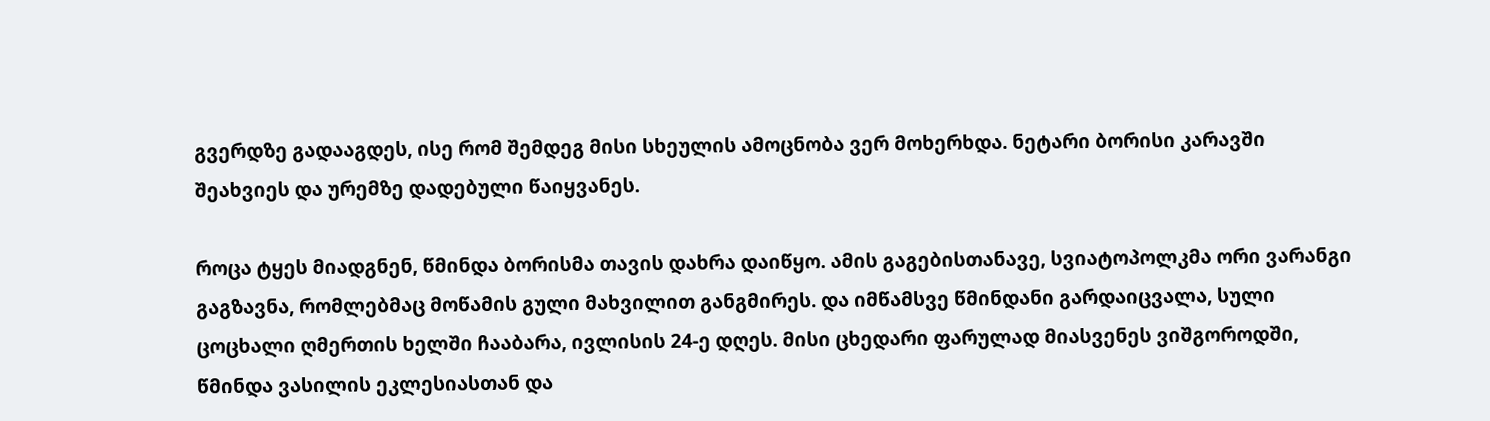გვერდზე გადააგდეს, ისე რომ შემდეგ მისი სხეულის ამოცნობა ვერ მოხერხდა. ნეტარი ბორისი კარავში შეახვიეს და ურემზე დადებული წაიყვანეს.

როცა ტყეს მიადგნენ, წმინდა ბორისმა თავის დახრა დაიწყო. ამის გაგებისთანავე, სვიატოპოლკმა ორი ვარანგი გაგზავნა, რომლებმაც მოწამის გული მახვილით განგმირეს. და იმწამსვე წმინდანი გარდაიცვალა, სული ცოცხალი ღმერთის ხელში ჩააბარა, ივლისის 24-ე დღეს. მისი ცხედარი ფარულად მიასვენეს ვიშგოროდში, წმინდა ვასილის ეკლესიასთან და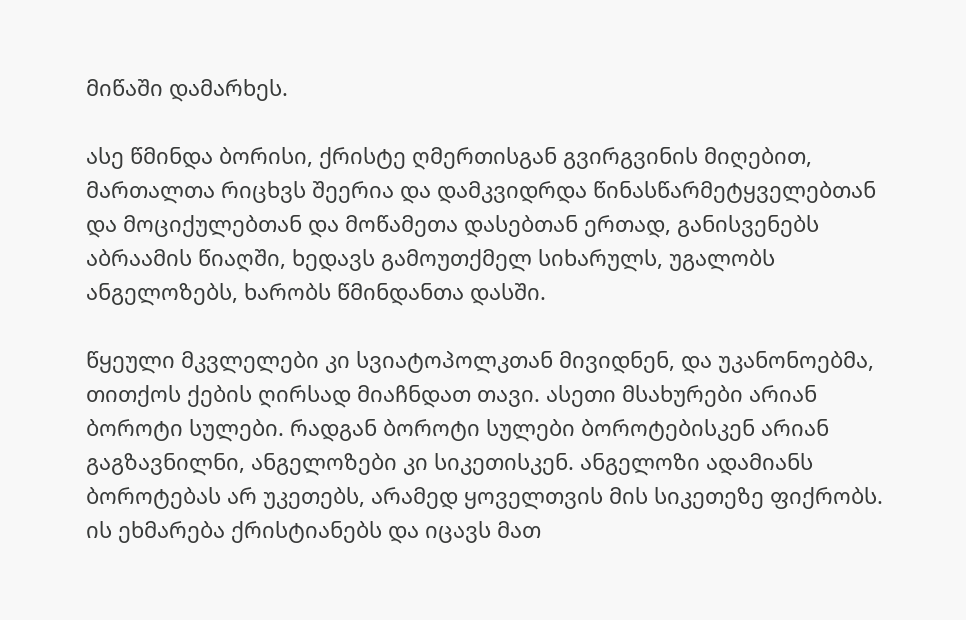მიწაში დამარხეს.

ასე წმინდა ბორისი, ქრისტე ღმერთისგან გვირგვინის მიღებით, მართალთა რიცხვს შეერია და დამკვიდრდა წინასწარმეტყველებთან და მოციქულებთან და მოწამეთა დასებთან ერთად, განისვენებს აბრაამის წიაღში, ხედავს გამოუთქმელ სიხარულს, უგალობს ანგელოზებს, ხარობს წმინდანთა დასში.

წყეული მკვლელები კი სვიატოპოლკთან მივიდნენ, და უკანონოებმა, თითქოს ქების ღირსად მიაჩნდათ თავი. ასეთი მსახურები არიან ბოროტი სულები. რადგან ბოროტი სულები ბოროტებისკენ არიან გაგზავნილნი, ანგელოზები კი სიკეთისკენ. ანგელოზი ადამიანს ბოროტებას არ უკეთებს, არამედ ყოველთვის მის სიკეთეზე ფიქრობს. ის ეხმარება ქრისტიანებს და იცავს მათ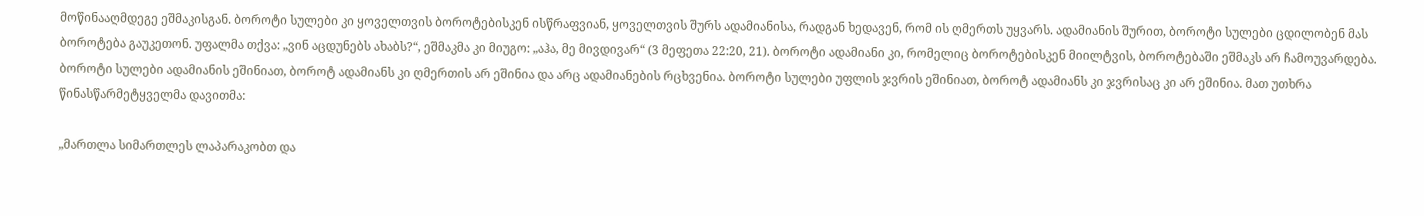მოწინააღმდეგე ეშმაკისგან. ბოროტი სულები კი ყოველთვის ბოროტებისკენ ისწრაფვიან, ყოველთვის შურს ადამიანისა, რადგან ხედავენ, რომ ის ღმერთს უყვარს. ადამიანის შურით, ბოროტი სულები ცდილობენ მას ბოროტება გაუკეთონ. უფალმა თქვა: „ვინ აცდუნებს ახაბს?“, ეშმაკმა კი მიუგო: „აჰა, მე მივდივარ“ (3 მეფეთა 22:20, 21). ბოროტი ადამიანი კი, რომელიც ბოროტებისკენ მიილტვის, ბოროტებაში ეშმაკს არ ჩამოუვარდება. ბოროტი სულები ადამიანის ეშინიათ, ბოროტ ადამიანს კი ღმერთის არ ეშინია და არც ადამიანების რცხვენია. ბოროტი სულები უფლის ჯვრის ეშინიათ, ბოროტ ადამიანს კი ჯვრისაც კი არ ეშინია. მათ უთხრა წინასწარმეტყველმა დავითმა:

„მართლა სიმართლეს ლაპარაკობთ და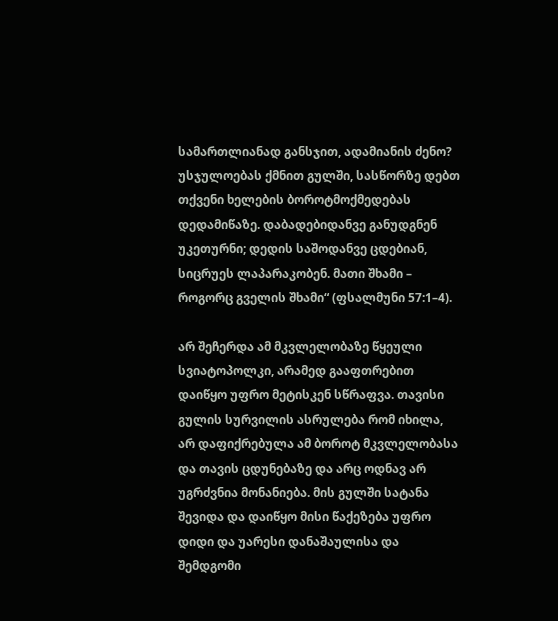სამართლიანად განსჯით, ადამიანის ძენო? უსჯულოებას ქმნით გულში, სასწორზე დებთ თქვენი ხელების ბოროტმოქმედებას დედამიწაზე. დაბადებიდანვე განუდგნენ უკეთურნი; დედის საშოდანვე ცდებიან, სიცრუეს ლაპარაკობენ. მათი შხამი – როგორც გველის შხამი“ (ფსალმუნი 57:1–4).

არ შეჩერდა ამ მკვლელობაზე წყეული სვიატოპოლკი, არამედ გააფთრებით დაიწყო უფრო მეტისკენ სწრაფვა. თავისი გულის სურვილის ასრულება რომ იხილა, არ დაფიქრებულა ამ ბოროტ მკვლელობასა და თავის ცდუნებაზე და არც ოდნავ არ უგრძვნია მონანიება. მის გულში სატანა შევიდა და დაიწყო მისი წაქეზება უფრო დიდი და უარესი დანაშაულისა და შემდგომი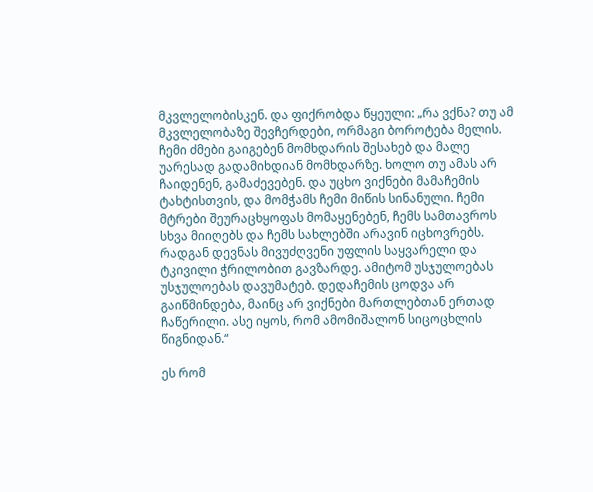მკვლელობისკენ. და ფიქრობდა წყეული: „რა ვქნა? თუ ამ მკვლელობაზე შევჩერდები, ორმაგი ბოროტება მელის. ჩემი ძმები გაიგებენ მომხდარის შესახებ და მალე უარესად გადამიხდიან მომხდარზე. ხოლო თუ ამას არ ჩაიდენენ, გამაძევებენ. და უცხო ვიქნები მამაჩემის ტახტისთვის, და მომჭამს ჩემი მიწის სინანული. ჩემი მტრები შეურაცხყოფას მომაყენებენ, ჩემს სამთავროს სხვა მიიღებს და ჩემს სახლებში არავინ იცხოვრებს. რადგან დევნას მივუძღვენი უფლის საყვარელი და ტკივილი ჭრილობით გავზარდე. ამიტომ უსჯულოებას უსჯულოებას დავუმატებ. დედაჩემის ცოდვა არ გაიწმინდება, მაინც არ ვიქნები მართლებთან ერთად ჩაწერილი. ასე იყოს, რომ ამომიშალონ სიცოცხლის წიგნიდან.“

ეს რომ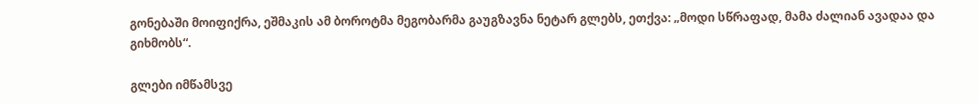გონებაში მოიფიქრა, ეშმაკის ამ ბოროტმა მეგობარმა გაუგზავნა ნეტარ გლებს, ეთქვა: „მოდი სწრაფად, მამა ძალიან ავადაა და გიხმობს“.

გლები იმწამსვე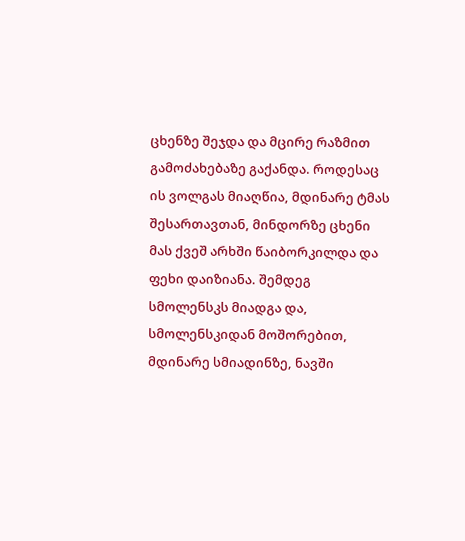ცხენზე შეჯდა და მცირე რაზმით გამოძახებაზე გაქანდა. როდესაც ის ვოლგას მიაღწია, მდინარე ტმას შესართავთან, მინდორზე ცხენი მას ქვეშ არხში წაიბორკილდა და ფეხი დაიზიანა. შემდეგ სმოლენსკს მიადგა და, სმოლენსკიდან მოშორებით, მდინარე სმიადინზე, ნავში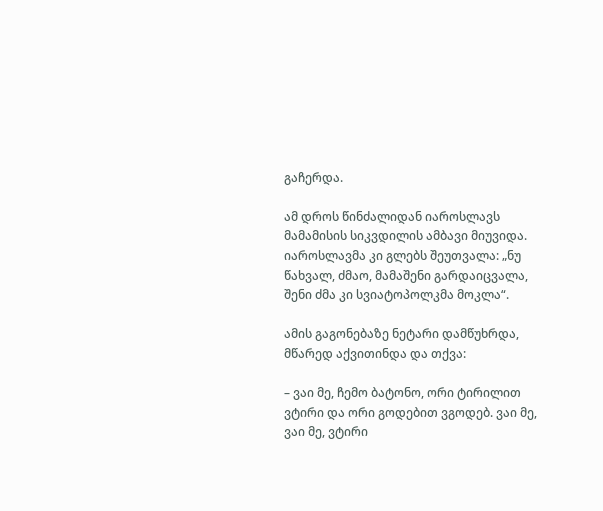გაჩერდა.

ამ დროს წინძალიდან იაროსლავს მამამისის სიკვდილის ამბავი მიუვიდა. იაროსლავმა კი გლებს შეუთვალა: „ნუ წახვალ, ძმაო, მამაშენი გარდაიცვალა, შენი ძმა კი სვიატოპოლკმა მოკლა“.

ამის გაგონებაზე ნეტარი დამწუხრდა, მწარედ აქვითინდა და თქვა:

– ვაი მე, ჩემო ბატონო, ორი ტირილით ვტირი და ორი გოდებით ვგოდებ. ვაი მე, ვაი მე, ვტირი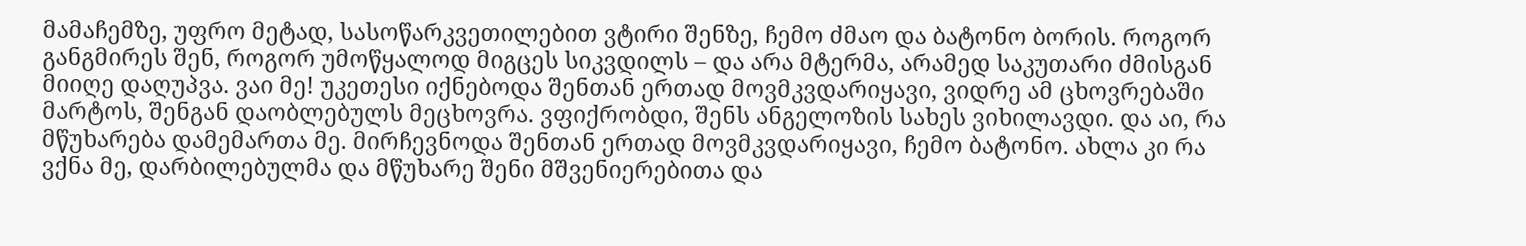მამაჩემზე, უფრო მეტად, სასოწარკვეთილებით ვტირი შენზე, ჩემო ძმაო და ბატონო ბორის. როგორ განგმირეს შენ, როგორ უმოწყალოდ მიგცეს სიკვდილს – და არა მტერმა, არამედ საკუთარი ძმისგან მიიღე დაღუპვა. ვაი მე! უკეთესი იქნებოდა შენთან ერთად მოვმკვდარიყავი, ვიდრე ამ ცხოვრებაში მარტოს, შენგან დაობლებულს მეცხოვრა. ვფიქრობდი, შენს ანგელოზის სახეს ვიხილავდი. და აი, რა მწუხარება დამემართა მე. მირჩევნოდა შენთან ერთად მოვმკვდარიყავი, ჩემო ბატონო. ახლა კი რა ვქნა მე, დარბილებულმა და მწუხარე შენი მშვენიერებითა და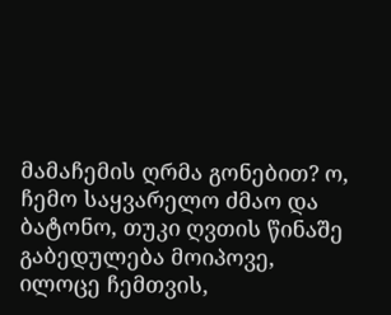მამაჩემის ღრმა გონებით? ო, ჩემო საყვარელო ძმაო და ბატონო, თუკი ღვთის წინაშე გაბედულება მოიპოვე, ილოცე ჩემთვის,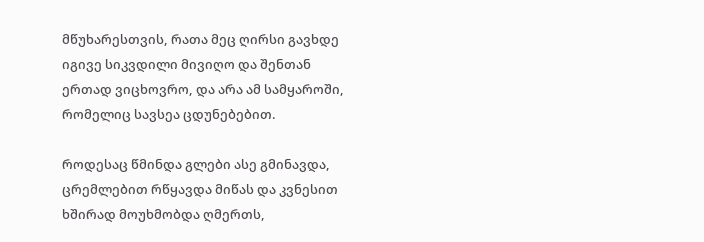მწუხარესთვის, რათა მეც ღირსი გავხდე იგივე სიკვდილი მივიღო და შენთან ერთად ვიცხოვრო, და არა ამ სამყაროში, რომელიც სავსეა ცდუნებებით.

როდესაც წმინდა გლები ასე გმინავდა, ცრემლებით რწყავდა მიწას და კვნესით ხშირად მოუხმობდა ღმერთს,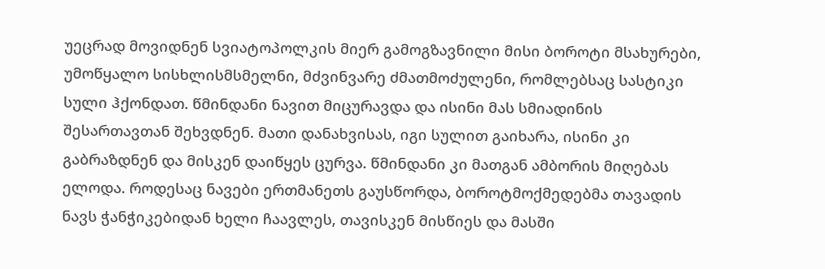უეცრად მოვიდნენ სვიატოპოლკის მიერ გამოგზავნილი მისი ბოროტი მსახურები, უმოწყალო სისხლისმსმელნი, მძვინვარე ძმათმოძულენი, რომლებსაც სასტიკი სული ჰქონდათ. წმინდანი ნავით მიცურავდა და ისინი მას სმიადინის შესართავთან შეხვდნენ. მათი დანახვისას, იგი სულით გაიხარა, ისინი კი გაბრაზდნენ და მისკენ დაიწყეს ცურვა. წმინდანი კი მათგან ამბორის მიღებას ელოდა. როდესაც ნავები ერთმანეთს გაუსწორდა, ბოროტმოქმედებმა თავადის ნავს ჭანჭიკებიდან ხელი ჩაავლეს, თავისკენ მისწიეს და მასში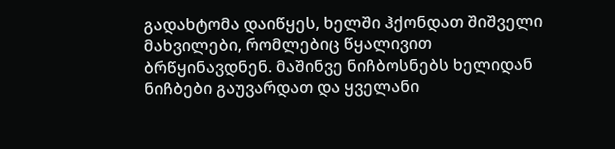გადახტომა დაიწყეს, ხელში ჰქონდათ შიშველი მახვილები, რომლებიც წყალივით ბრწყინავდნენ. მაშინვე ნიჩბოსნებს ხელიდან ნიჩბები გაუვარდათ და ყველანი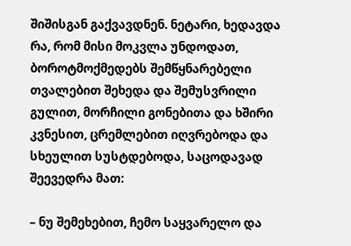შიშისგან გაქვავდნენ. ნეტარი, ხედავდა რა, რომ მისი მოკვლა უნდოდათ, ბოროტმოქმედებს შემწყნარებელი თვალებით შეხედა და შემუსვრილი გულით, მორჩილი გონებითა და ხშირი კვნესით, ცრემლებით იღვრებოდა და სხეულით სუსტდებოდა, საცოდავად შეევედრა მათ:

– ნუ შემეხებით, ჩემო საყვარელო და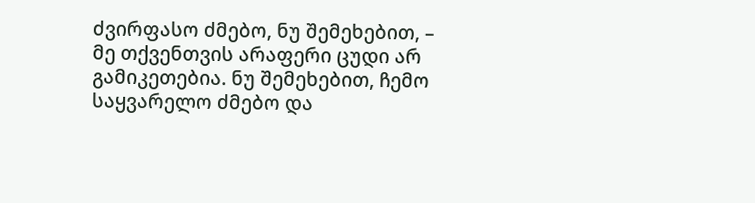ძვირფასო ძმებო, ნუ შემეხებით, – მე თქვენთვის არაფერი ცუდი არ გამიკეთებია. ნუ შემეხებით, ჩემო საყვარელო ძმებო და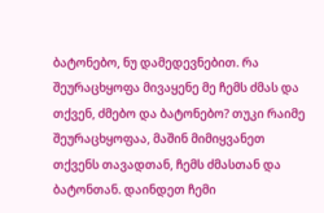ბატონებო, ნუ დამედევნებით. რა შეურაცხყოფა მივაყენე მე ჩემს ძმას და თქვენ, ძმებო და ბატონებო? თუკი რაიმე შეურაცხყოფაა, მაშინ მიმიყვანეთ თქვენს თავადთან, ჩემს ძმასთან და ბატონთან. დაინდეთ ჩემი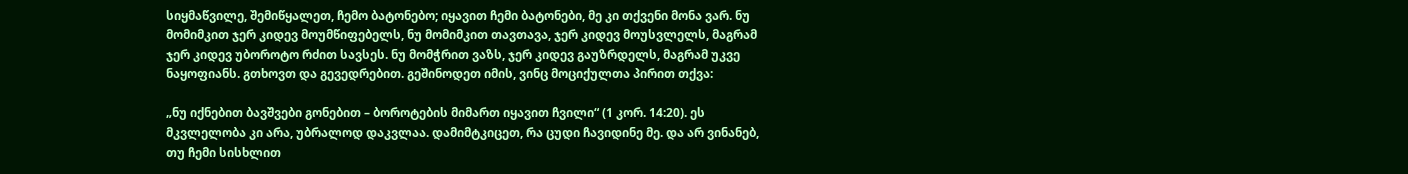სიყმაწვილე, შემიწყალეთ, ჩემო ბატონებო; იყავით ჩემი ბატონები, მე კი თქვენი მონა ვარ. ნუ მომიმკით ჯერ კიდევ მოუმწიფებელს, ნუ მომიმკით თავთავა, ჯერ კიდევ მოუსვლელს, მაგრამ ჯერ კიდევ უბოროტო რძით სავსეს. ნუ მომჭრით ვაზს, ჯერ კიდევ გაუზრდელს, მაგრამ უკვე ნაყოფიანს. გთხოვთ და გევედრებით. გეშინოდეთ იმის, ვინც მოციქულთა პირით თქვა:

„ნუ იქნებით ბავშვები გონებით – ბოროტების მიმართ იყავით ჩვილი“ (1 კორ. 14:20). ეს მკვლელობა კი არა, უბრალოდ დაკვლაა. დამიმტკიცეთ, რა ცუდი ჩავიდინე მე. და არ ვინანებ, თუ ჩემი სისხლით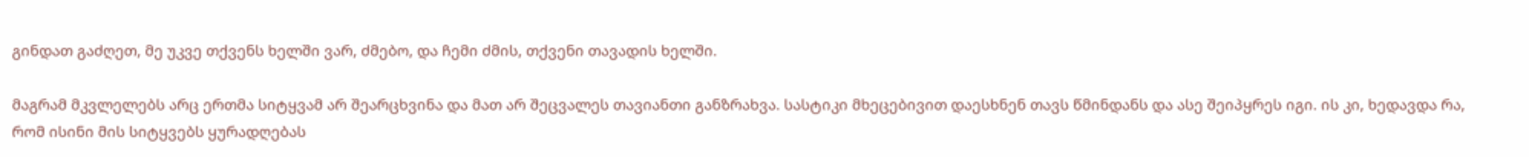გინდათ გაძღეთ, მე უკვე თქვენს ხელში ვარ, ძმებო, და ჩემი ძმის, თქვენი თავადის ხელში.

მაგრამ მკვლელებს არც ერთმა სიტყვამ არ შეარცხვინა და მათ არ შეცვალეს თავიანთი განზრახვა. სასტიკი მხეცებივით დაესხნენ თავს წმინდანს და ასე შეიპყრეს იგი. ის კი, ხედავდა რა, რომ ისინი მის სიტყვებს ყურადღებას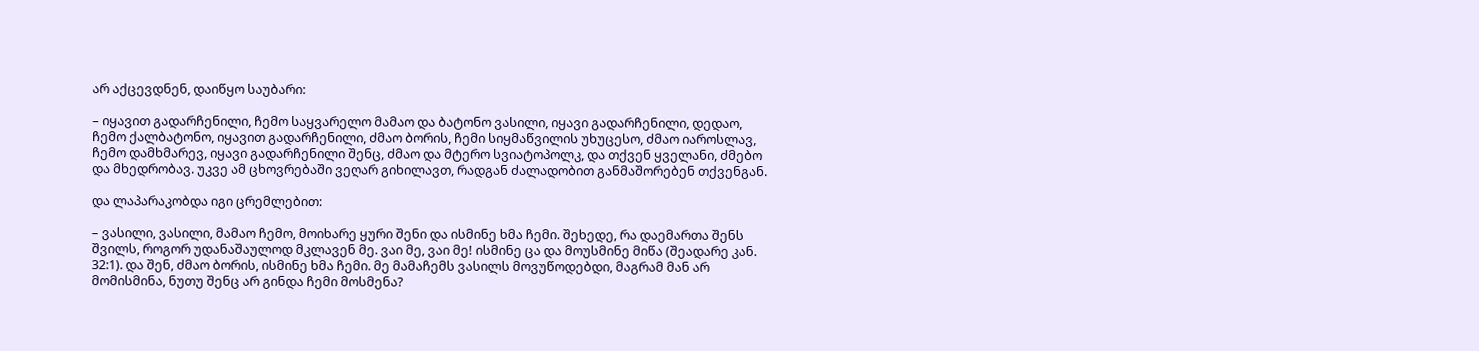არ აქცევდნენ, დაიწყო საუბარი:

– იყავით გადარჩენილი, ჩემო საყვარელო მამაო და ბატონო ვასილი, იყავი გადარჩენილი, დედაო, ჩემო ქალბატონო, იყავით გადარჩენილი, ძმაო ბორის, ჩემი სიყმაწვილის უხუცესო, ძმაო იაროსლავ, ჩემო დამხმარევ, იყავი გადარჩენილი შენც, ძმაო და მტერო სვიატოპოლკ, და თქვენ ყველანი, ძმებო და მხედრობავ. უკვე ამ ცხოვრებაში ვეღარ გიხილავთ, რადგან ძალადობით განმაშორებენ თქვენგან.

და ლაპარაკობდა იგი ცრემლებით:

– ვასილი, ვასილი, მამაო ჩემო, მოიხარე ყური შენი და ისმინე ხმა ჩემი. შეხედე, რა დაემართა შენს შვილს, როგორ უდანაშაულოდ მკლავენ მე. ვაი მე, ვაი მე! ისმინე ცა და მოუსმინე მიწა (შეადარე კან. 32:1). და შენ, ძმაო ბორის, ისმინე ხმა ჩემი. მე მამაჩემს ვასილს მოვუწოდებდი, მაგრამ მან არ მომისმინა, ნუთუ შენც არ გინდა ჩემი მოსმენა?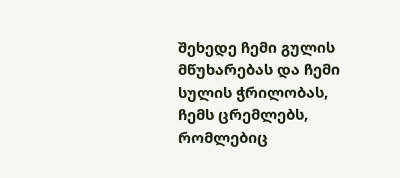შეხედე ჩემი გულის მწუხარებას და ჩემი სულის ჭრილობას, ჩემს ცრემლებს, რომლებიც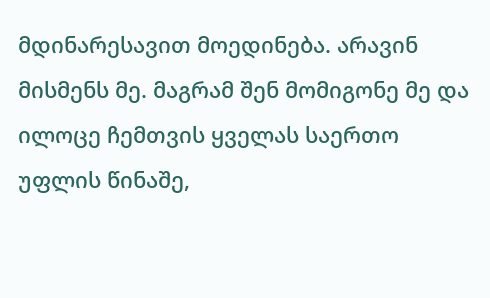მდინარესავით მოედინება. არავინ მისმენს მე. მაგრამ შენ მომიგონე მე და ილოცე ჩემთვის ყველას საერთო უფლის წინაშე,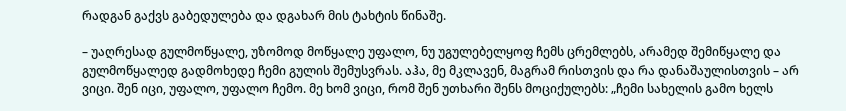რადგან გაქვს გაბედულება და დგახარ მის ტახტის წინაშე.

– უაღრესად გულმოწყალე, უზომოდ მოწყალე უფალო, ნუ უგულებელყოფ ჩემს ცრემლებს, არამედ შემიწყალე და გულმოწყალედ გადმოხედე ჩემი გულის შემუსვრას. აჰა, მე მკლავენ, მაგრამ რისთვის და რა დანაშაულისთვის – არ ვიცი. შენ იცი, უფალო, უფალო ჩემო. მე ხომ ვიცი, რომ შენ უთხარი შენს მოციქულებს: „ჩემი სახელის გამო ხელს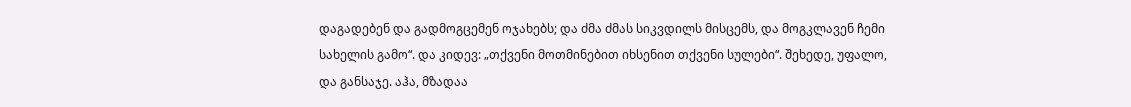დაგადებენ და გადმოგცემენ ოჯახებს; და ძმა ძმას სიკვდილს მისცემს, და მოგკლავენ ჩემი სახელის გამო“. და კიდევ: „თქვენი მოთმინებით იხსენით თქვენი სულები“. შეხედე, უფალო, და განსაჯე. აჰა, მზადაა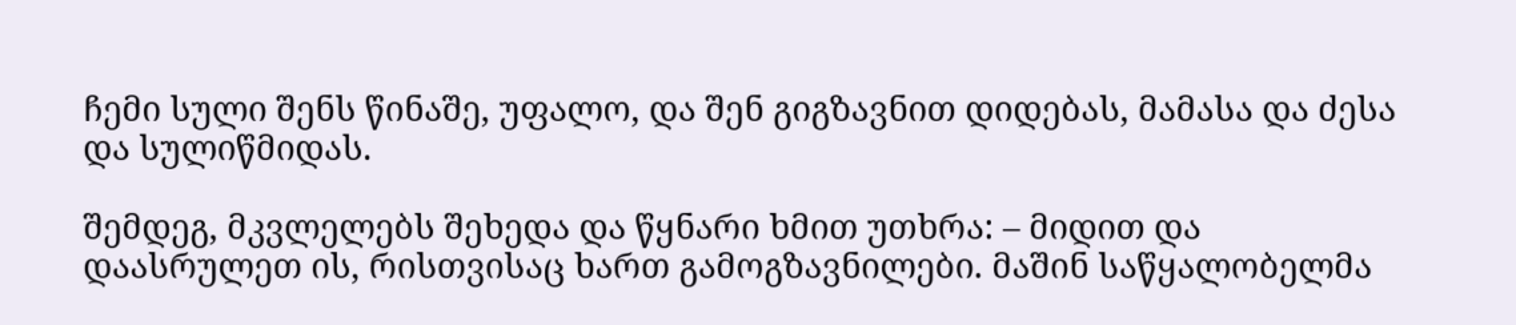ჩემი სული შენს წინაშე, უფალო, და შენ გიგზავნით დიდებას, მამასა და ძესა და სულიწმიდას.

შემდეგ, მკვლელებს შეხედა და წყნარი ხმით უთხრა: – მიდით და დაასრულეთ ის, რისთვისაც ხართ გამოგზავნილები. მაშინ საწყალობელმა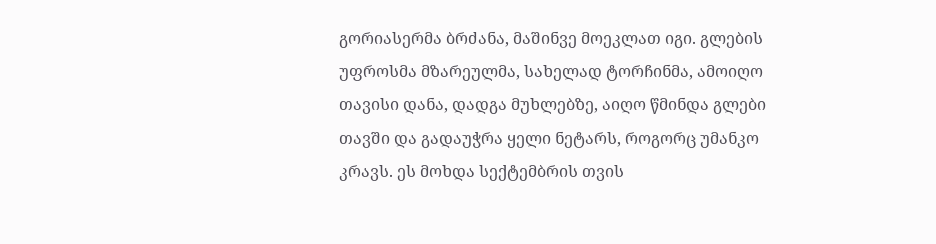გორიასერმა ბრძანა, მაშინვე მოეკლათ იგი. გლების უფროსმა მზარეულმა, სახელად ტორჩინმა, ამოიღო თავისი დანა, დადგა მუხლებზე, აიღო წმინდა გლები თავში და გადაუჭრა ყელი ნეტარს, როგორც უმანკო კრავს. ეს მოხდა სექტემბრის თვის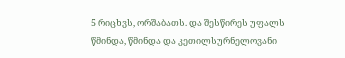5 რიცხვს, ორშაბათს. და შესწირეს უფალს წმინდა, წმინდა და კეთილსურნელოვანი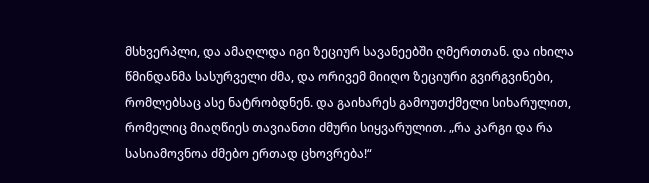მსხვერპლი, და ამაღლდა იგი ზეციურ სავანეებში ღმერთთან. და იხილა წმინდანმა სასურველი ძმა, და ორივემ მიიღო ზეციური გვირგვინები, რომლებსაც ასე ნატრობდნენ. და გაიხარეს გამოუთქმელი სიხარულით, რომელიც მიაღწიეს თავიანთი ძმური სიყვარულით. „რა კარგი და რა სასიამოვნოა ძმებო ერთად ცხოვრება!“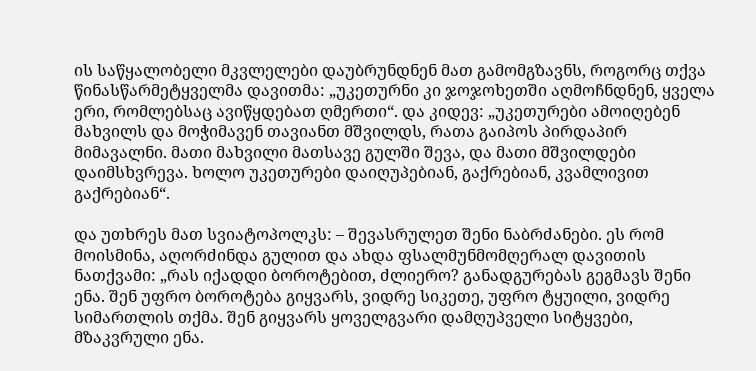ის საწყალობელი მკვლელები დაუბრუნდნენ მათ გამომგზავნს, როგორც თქვა წინასწარმეტყველმა დავითმა: „უკეთურნი კი ჯოჯოხეთში აღმოჩნდნენ, ყველა ერი, რომლებსაც ავიწყდებათ ღმერთი“. და კიდევ: „უკეთურები ამოიღებენ მახვილს და მოჭიმავენ თავიანთ მშვილდს, რათა გაიპოს პირდაპირ მიმავალნი. მათი მახვილი მათსავე გულში შევა, და მათი მშვილდები დაიმსხვრევა. ხოლო უკეთურები დაიღუპებიან, გაქრებიან, კვამლივით გაქრებიან“.

და უთხრეს მათ სვიატოპოლკს: – შევასრულეთ შენი ნაბრძანები. ეს რომ მოისმინა, აღორძინდა გულით და ახდა ფსალმუნმომღერალ დავითის ნათქვამი: „რას იქადდი ბოროტებით, ძლიერო? განადგურებას გეგმავს შენი ენა. შენ უფრო ბოროტება გიყვარს, ვიდრე სიკეთე, უფრო ტყუილი, ვიდრე სიმართლის თქმა. შენ გიყვარს ყოველგვარი დამღუპველი სიტყვები, მზაკვრული ენა.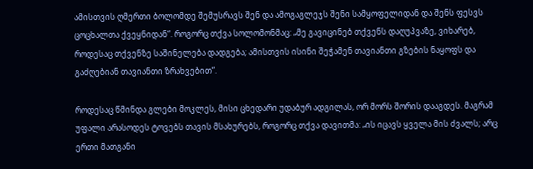ამისთვის ღმერთი ბოლომდე შემუსრავს შენ და ამოგაგლეჯს შენი სამყოფელიდან და შენს ფესვს ცოცხალთა ქვეყნიდან“. როგორც თქვა სოლომონმაც: „მე გავიცინებ თქვენს დაღუპვაზე, ვიხარებ, როდესაც თქვენზე საშინელება დადგება; ამისთვის ისინი შეჭამენ თავიანთი გზების ნაყოფს და გაძღებიან თავიანთი ზრახვებით“.

როდესაც წმინდა გლები მოკლეს, მისი ცხედარი უდაბურ ადგილას, ორ მორს შორის დააგდეს. მაგრამ უფალი არასოდეს ტოვებს თავის მსახურებს, როგორც თქვა დავითმა: „ის იცავს ყველა მის ძვალს; არც ერთი მათგანი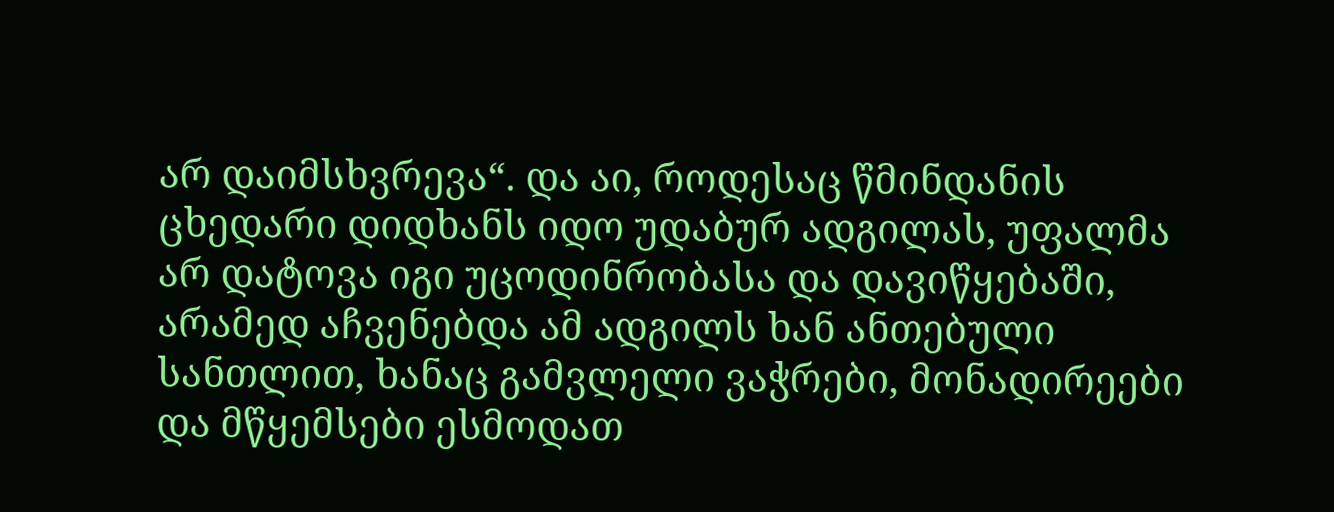არ დაიმსხვრევა“. და აი, როდესაც წმინდანის ცხედარი დიდხანს იდო უდაბურ ადგილას, უფალმა არ დატოვა იგი უცოდინრობასა და დავიწყებაში, არამედ აჩვენებდა ამ ადგილს ხან ანთებული სანთლით, ხანაც გამვლელი ვაჭრები, მონადირეები და მწყემსები ესმოდათ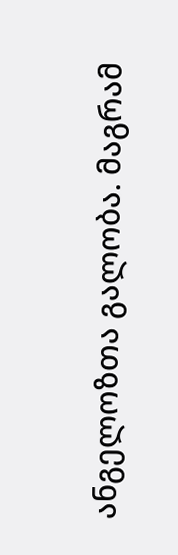ანგელოზთა გალობა. მაგრამ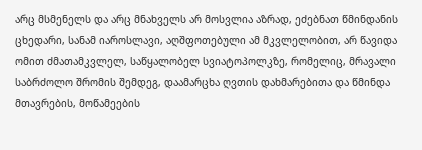არც მსმენელს და არც მნახველს არ მოსვლია აზრად, ეძებნათ წმინდანის ცხედარი, სანამ იაროსლავი, აღშფოთებული ამ მკვლელობით, არ წავიდა ომით ძმათამკვლელ, საწყალობელ სვიატოპოლკზე, რომელიც, მრავალი საბრძოლო შრომის შემდეგ, დაამარცხა ღვთის დახმარებითა და წმინდა მთავრების, მოწამეების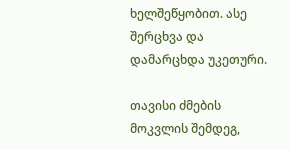ხელშეწყობით. ასე შერცხვა და დამარცხდა უკეთური.

თავისი ძმების მოკვლის შემდეგ,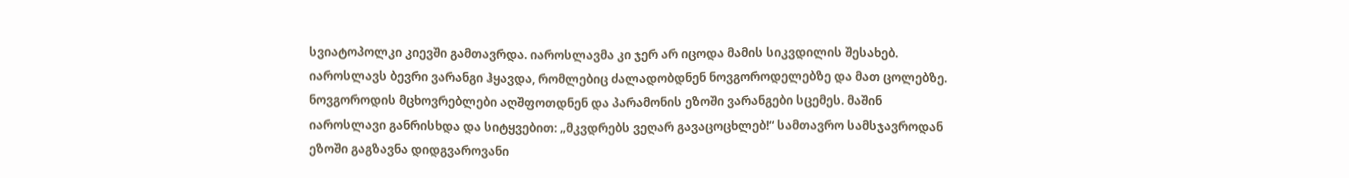სვიატოპოლკი კიევში გამთავრდა. იაროსლავმა კი ჯერ არ იცოდა მამის სიკვდილის შესახებ. იაროსლავს ბევრი ვარანგი ჰყავდა, რომლებიც ძალადობდნენ ნოვგოროდელებზე და მათ ცოლებზე. ნოვგოროდის მცხოვრებლები აღშფოთდნენ და პარამონის ეზოში ვარანგები სცემეს. მაშინ იაროსლავი განრისხდა და სიტყვებით: „მკვდრებს ვეღარ გავაცოცხლებ!“ სამთავრო სამსჯავროდან ეზოში გაგზავნა დიდგვაროვანი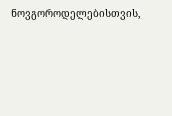ნოვგოროდელებისთვის,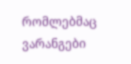რომლებმაც ვარანგები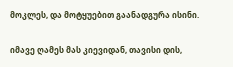მოკლეს, და მოტყუებით გაანადგურა ისინი.

იმავე ღამეს მას კიევიდან, თავისი დის,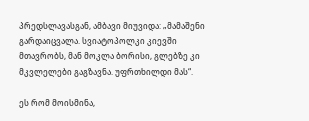პრედსლავასგან, ამბავი მიუვიდა: „მამაშენი გარდაიცვალა. სვიატოპოლკი კიევში მთავრობს, მან მოკლა ბორისი, გლებზე კი მკვლელები გაგზავნა. უფრთხილდი მას“.

ეს რომ მოისმინა,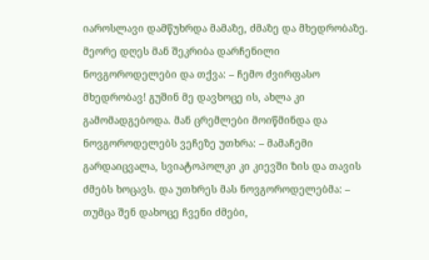იაროსლავი დამწუხრდა მამაზე, ძმაზე და მხედრობაზე. მეორე დღეს მან შეკრიბა დარჩენილი ნოვგოროდელები და თქვა: – ჩემო ძვირფასო მხედრობავ! გუშინ მე დავხოცე ის, ახლა კი გამომადგებოდა. მან ცრემლები მოიწმინდა და ნოვგოროდელებს ვეჩეზე უთხრა: – მამაჩემი გარდაიცვალა, სვიატოპოლკი კი კიევში ზის და თავის ძმებს ხოცავს. და უთხრეს მას ნოვგოროდელებმა: – თუმცა შენ დახოცე ჩვენი ძმები,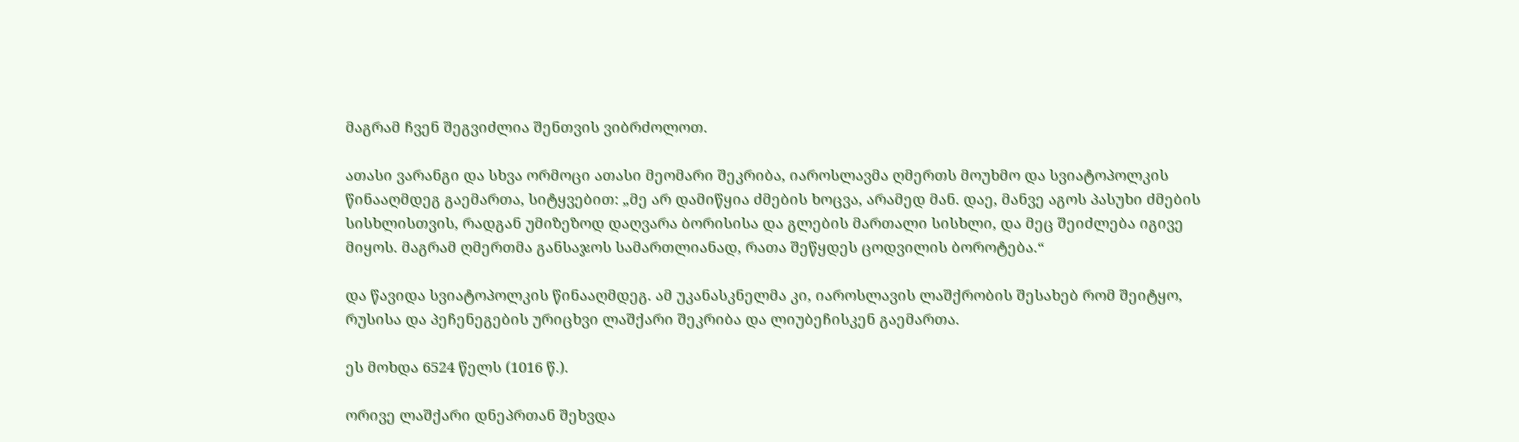მაგრამ ჩვენ შეგვიძლია შენთვის ვიბრძოლოთ.

ათასი ვარანგი და სხვა ორმოცი ათასი მეომარი შეკრიბა, იაროსლავმა ღმერთს მოუხმო და სვიატოპოლკის წინააღმდეგ გაემართა, სიტყვებით: „მე არ დამიწყია ძმების ხოცვა, არამედ მან. დაე, მანვე აგოს პასუხი ძმების სისხლისთვის, რადგან უმიზეზოდ დაღვარა ბორისისა და გლების მართალი სისხლი, და მეც შეიძლება იგივე მიყოს. მაგრამ ღმერთმა განსაჯოს სამართლიანად, რათა შეწყდეს ცოდვილის ბოროტება.“

და წავიდა სვიატოპოლკის წინააღმდეგ. ამ უკანასკნელმა კი, იაროსლავის ლაშქრობის შესახებ რომ შეიტყო, რუსისა და პეჩენეგების ურიცხვი ლაშქარი შეკრიბა და ლიუბეჩისკენ გაემართა.

ეს მოხდა 6524 წელს (1016 წ.).

ორივე ლაშქარი დნეპრთან შეხვდა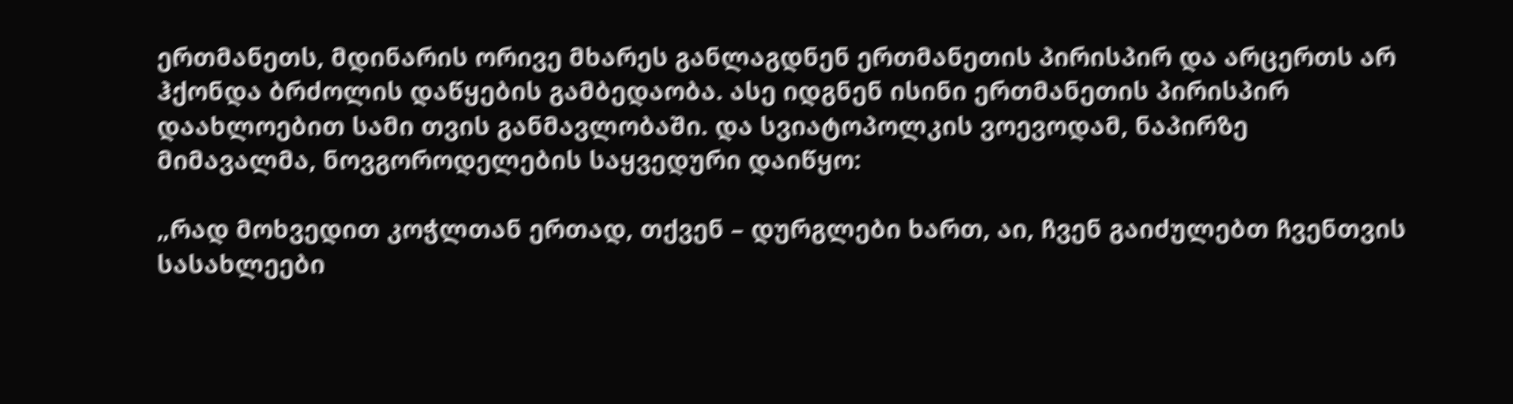ერთმანეთს, მდინარის ორივე მხარეს განლაგდნენ ერთმანეთის პირისპირ და არცერთს არ ჰქონდა ბრძოლის დაწყების გამბედაობა. ასე იდგნენ ისინი ერთმანეთის პირისპირ დაახლოებით სამი თვის განმავლობაში. და სვიატოპოლკის ვოევოდამ, ნაპირზე მიმავალმა, ნოვგოროდელების საყვედური დაიწყო:

„რად მოხვედით კოჭლთან ერთად, თქვენ – დურგლები ხართ, აი, ჩვენ გაიძულებთ ჩვენთვის სასახლეები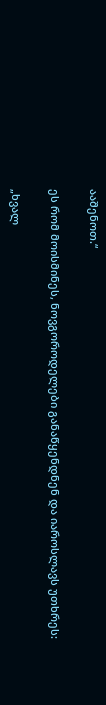ააშენოთ.“

ეს რომ მოისმინეს, ნოვგოროდელები განაწყენდნენ და იაროსლავს უთხრეს:

„ხვალ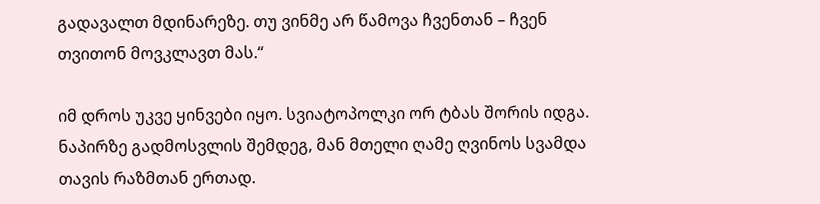გადავალთ მდინარეზე. თუ ვინმე არ წამოვა ჩვენთან – ჩვენ თვითონ მოვკლავთ მას.“

იმ დროს უკვე ყინვები იყო. სვიატოპოლკი ორ ტბას შორის იდგა. ნაპირზე გადმოსვლის შემდეგ, მან მთელი ღამე ღვინოს სვამდა თავის რაზმთან ერთად.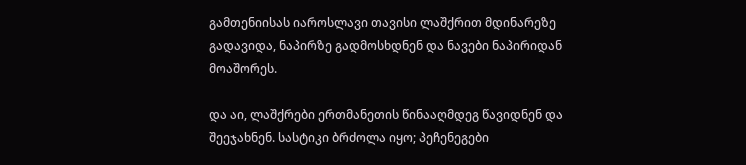გამთენიისას იაროსლავი თავისი ლაშქრით მდინარეზე გადავიდა, ნაპირზე გადმოსხდნენ და ნავები ნაპირიდან მოაშორეს.

და აი, ლაშქრები ერთმანეთის წინააღმდეგ წავიდნენ და შეეჯახნენ. სასტიკი ბრძოლა იყო; პეჩენეგები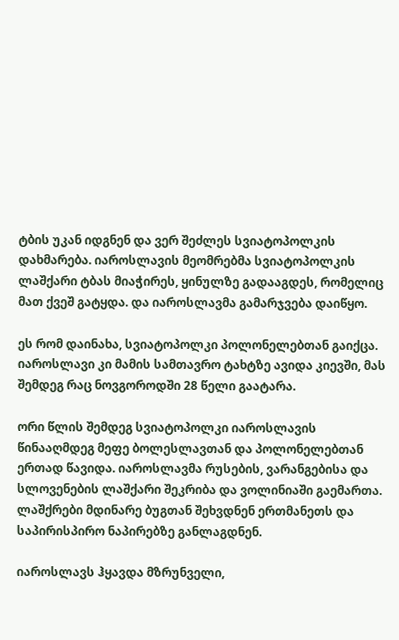ტბის უკან იდგნენ და ვერ შეძლეს სვიატოპოლკის დახმარება. იაროსლავის მეომრებმა სვიატოპოლკის ლაშქარი ტბას მიაჭირეს, ყინულზე გადააგდეს, რომელიც მათ ქვეშ გატყდა. და იაროსლავმა გამარჯვება დაიწყო.

ეს რომ დაინახა, სვიატოპოლკი პოლონელებთან გაიქცა. იაროსლავი კი მამის სამთავრო ტახტზე ავიდა კიევში, მას შემდეგ რაც ნოვგოროდში 28 წელი გაატარა.

ორი წლის შემდეგ სვიატოპოლკი იაროსლავის წინააღმდეგ მეფე ბოლესლავთან და პოლონელებთან ერთად წავიდა. იაროსლავმა რუსების, ვარანგებისა და სლოვენების ლაშქარი შეკრიბა და ვოლინიაში გაემართა. ლაშქრები მდინარე ბუგთან შეხვდნენ ერთმანეთს და საპირისპირო ნაპირებზე განლაგდნენ.

იაროსლავს ჰყავდა მზრუნველი,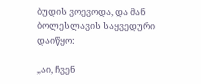ბუდის ვოევოდა, და მან ბოლესლავის საყვედური დაიწყო:

„აი, ჩვენ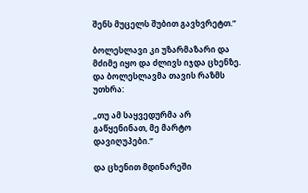შენს მუცელს შუბით გავხვრეტთ.“

ბოლესლავი კი უზარმაზარი და მძიმე იყო და ძლივს იჯდა ცხენზე. და ბოლესლავმა თავის რაზმს უთხრა:

„თუ ამ საყვედურმა არ გაწყენინათ, მე მარტო დავიღუპები.“

და ცხენით მდინარეში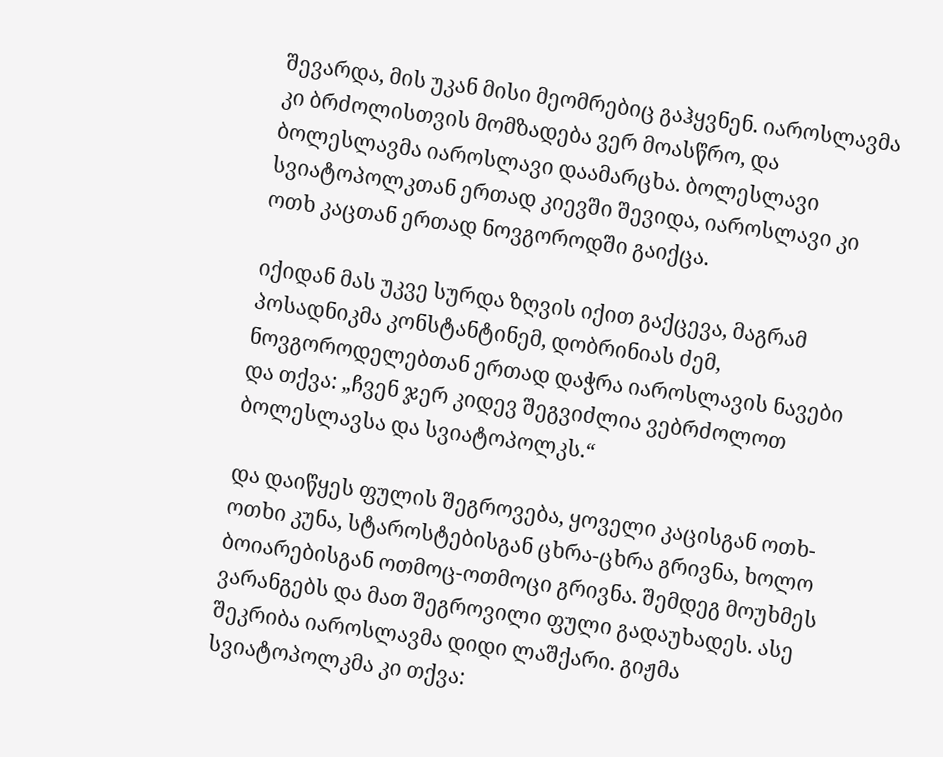შევარდა, მის უკან მისი მეომრებიც გაჰყვნენ. იაროსლავმა კი ბრძოლისთვის მომზადება ვერ მოასწრო, და ბოლესლავმა იაროსლავი დაამარცხა. ბოლესლავი სვიატოპოლკთან ერთად კიევში შევიდა, იაროსლავი კი ოთხ კაცთან ერთად ნოვგოროდში გაიქცა.

იქიდან მას უკვე სურდა ზღვის იქით გაქცევა, მაგრამ პოსადნიკმა კონსტანტინემ, დობრინიას ძემ, ნოვგოროდელებთან ერთად დაჭრა იაროსლავის ნავები და თქვა: „ჩვენ ჯერ კიდევ შეგვიძლია ვებრძოლოთ ბოლესლავსა და სვიატოპოლკს.“

და დაიწყეს ფულის შეგროვება, ყოველი კაცისგან ოთხ-ოთხი კუნა, სტაროსტებისგან ცხრა-ცხრა გრივნა, ხოლო ბოიარებისგან ოთმოც-ოთმოცი გრივნა. შემდეგ მოუხმეს ვარანგებს და მათ შეგროვილი ფული გადაუხადეს. ასე შეკრიბა იაროსლავმა დიდი ლაშქარი. გიჟმა სვიატოპოლკმა კი თქვა: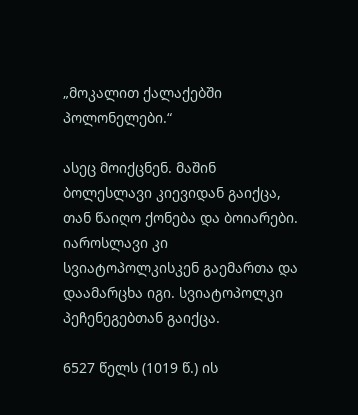„მოკალით ქალაქებში პოლონელები.“

ასეც მოიქცნენ. მაშინ ბოლესლავი კიევიდან გაიქცა, თან წაიღო ქონება და ბოიარები. იაროსლავი კი სვიატოპოლკისკენ გაემართა და დაამარცხა იგი. სვიატოპოლკი პეჩენეგებთან გაიქცა.

6527 წელს (1019 წ.) ის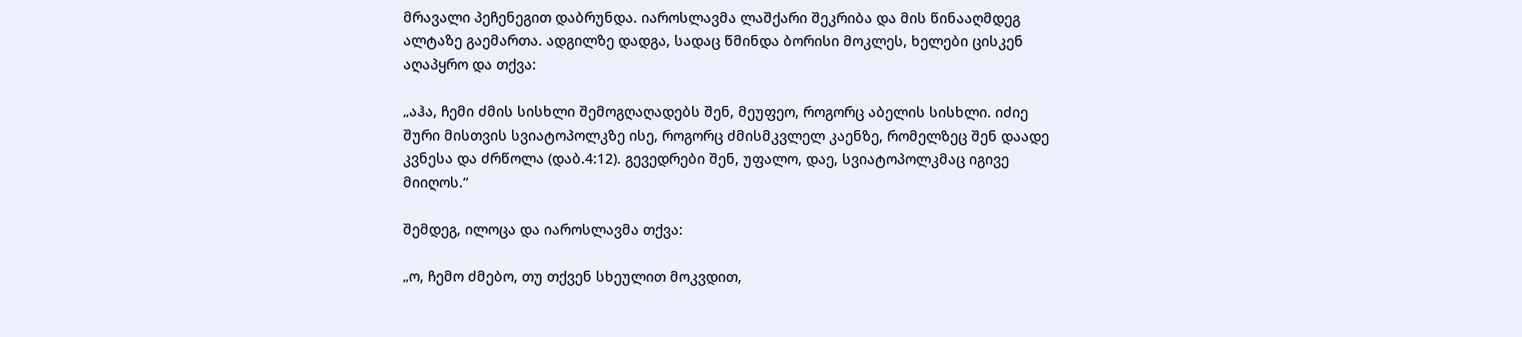მრავალი პეჩენეგით დაბრუნდა. იაროსლავმა ლაშქარი შეკრიბა და მის წინააღმდეგ ალტაზე გაემართა. ადგილზე დადგა, სადაც წმინდა ბორისი მოკლეს, ხელები ცისკენ აღაპყრო და თქვა:

„აჰა, ჩემი ძმის სისხლი შემოგღაღადებს შენ, მეუფეო, როგორც აბელის სისხლი. იძიე შური მისთვის სვიატოპოლკზე ისე, როგორც ძმისმკვლელ კაენზე, რომელზეც შენ დაადე კვნესა და ძრწოლა (დაბ.4:12). გევედრები შენ, უფალო, დაე, სვიატოპოლკმაც იგივე მიიღოს.“

შემდეგ, ილოცა და იაროსლავმა თქვა:

„ო, ჩემო ძმებო, თუ თქვენ სხეულით მოკვდით,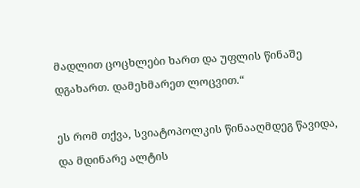მადლით ცოცხლები ხართ და უფლის წინაშე დგახართ. დამეხმარეთ ლოცვით.“

ეს რომ თქვა, სვიატოპოლკის წინააღმდეგ წავიდა, და მდინარე ალტის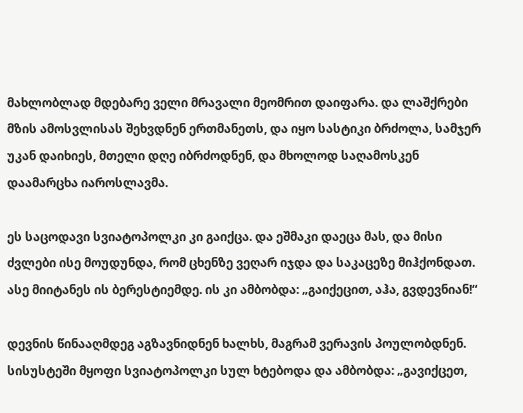მახლობლად მდებარე ველი მრავალი მეომრით დაიფარა. და ლაშქრები მზის ამოსვლისას შეხვდნენ ერთმანეთს, და იყო სასტიკი ბრძოლა, სამჯერ უკან დაიხიეს, მთელი დღე იბრძოდნენ, და მხოლოდ საღამოსკენ დაამარცხა იაროსლავმა.

ეს საცოდავი სვიატოპოლკი კი გაიქცა. და ეშმაკი დაეცა მას, და მისი ძვლები ისე მოუდუნდა, რომ ცხენზე ვეღარ იჯდა და საკაცეზე მიჰქონდათ. ასე მიიტანეს ის ბერესტიემდე. ის კი ამბობდა: „გაიქეცით, აჰა, გვდევნიან!“

დევნის წინააღმდეგ აგზავნიდნენ ხალხს, მაგრამ ვერავის პოულობდნენ. სისუსტეში მყოფი სვიატოპოლკი სულ ხტებოდა და ამბობდა: „გავიქცეთ,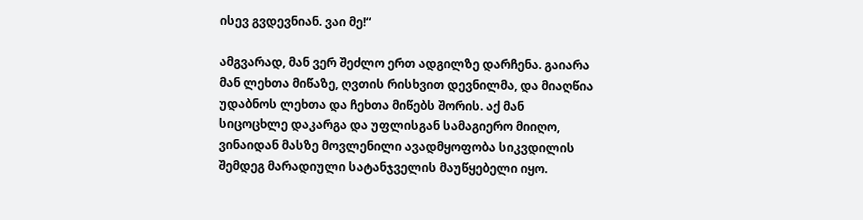ისევ გვდევნიან. ვაი მე!“

ამგვარად, მან ვერ შეძლო ერთ ადგილზე დარჩენა. გაიარა მან ლეხთა მიწაზე, ღვთის რისხვით დევნილმა, და მიაღწია უდაბნოს ლეხთა და ჩეხთა მიწებს შორის. აქ მან სიცოცხლე დაკარგა და უფლისგან სამაგიერო მიიღო, ვინაიდან მასზე მოვლენილი ავადმყოფობა სიკვდილის შემდეგ მარადიული სატანჯველის მაუწყებელი იყო.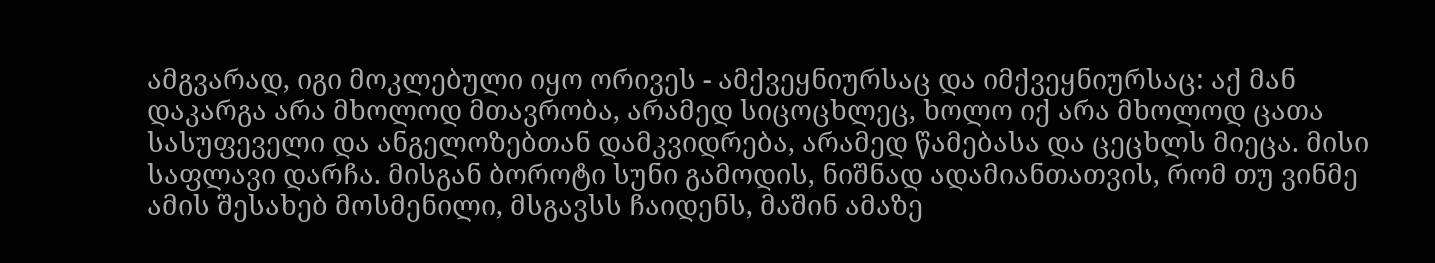ამგვარად, იგი მოკლებული იყო ორივეს - ამქვეყნიურსაც და იმქვეყნიურსაც: აქ მან დაკარგა არა მხოლოდ მთავრობა, არამედ სიცოცხლეც, ხოლო იქ არა მხოლოდ ცათა სასუფეველი და ანგელოზებთან დამკვიდრება, არამედ წამებასა და ცეცხლს მიეცა. მისი საფლავი დარჩა. მისგან ბოროტი სუნი გამოდის, ნიშნად ადამიანთათვის, რომ თუ ვინმე ამის შესახებ მოსმენილი, მსგავსს ჩაიდენს, მაშინ ამაზე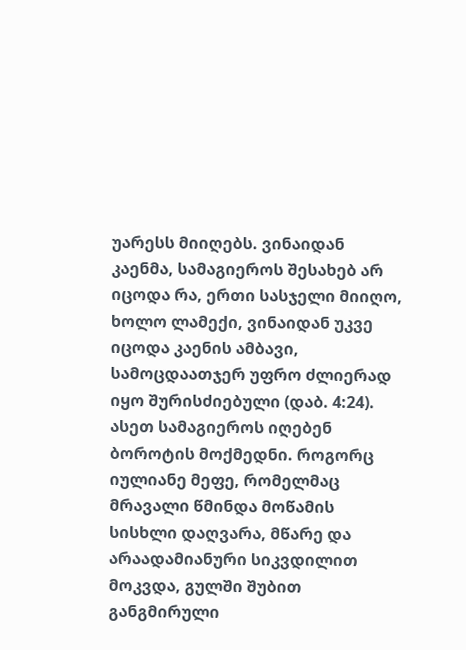უარესს მიიღებს. ვინაიდან კაენმა, სამაგიეროს შესახებ არ იცოდა რა, ერთი სასჯელი მიიღო, ხოლო ლამექი, ვინაიდან უკვე იცოდა კაენის ამბავი, სამოცდაათჯერ უფრო ძლიერად იყო შურისძიებული (დაბ. 4:24). ასეთ სამაგიეროს იღებენ ბოროტის მოქმედნი. როგორც იულიანე მეფე, რომელმაც მრავალი წმინდა მოწამის სისხლი დაღვარა, მწარე და არაადამიანური სიკვდილით მოკვდა, გულში შუბით განგმირული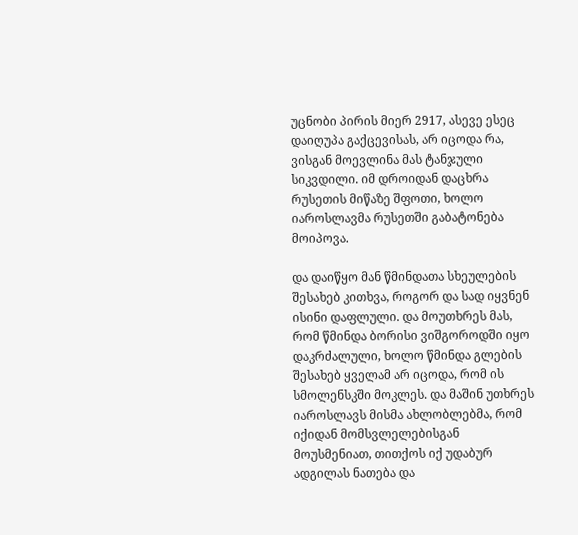უცნობი პირის მიერ 2917, ასევე ესეც დაიღუპა გაქცევისას, არ იცოდა რა, ვისგან მოევლინა მას ტანჯული სიკვდილი. იმ დროიდან დაცხრა რუსეთის მიწაზე შფოთი, ხოლო იაროსლავმა რუსეთში გაბატონება მოიპოვა.

და დაიწყო მან წმინდათა სხეულების შესახებ კითხვა, როგორ და სად იყვნენ ისინი დაფლული. და მოუთხრეს მას, რომ წმინდა ბორისი ვიშგოროდში იყო დაკრძალული, ხოლო წმინდა გლების შესახებ ყველამ არ იცოდა, რომ ის სმოლენსკში მოკლეს. და მაშინ უთხრეს იაროსლავს მისმა ახლობლებმა, რომ იქიდან მომსვლელებისგან მოუსმენიათ, თითქოს იქ უდაბურ ადგილას ნათება და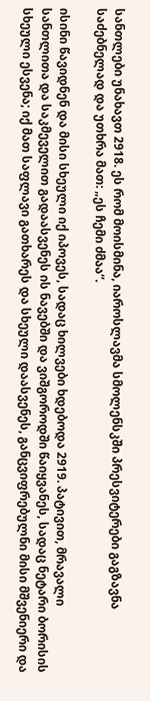სანთლები უნახავთ 2918. ეს რომ მოისმინა, იაროსლავმა სმოლენსკში პრესვიტერები გაგზავნა საძებნელად და უთხრა მათ: „ეს ჩემი ძმაა“.

ისინი წავიდნენ და მისი სხეული იქ იპოვეს, სადაც ხილვები ხდებოდა 2919. პატივით, მრავალი სანთლითა და საკმეველით გადაასვენეს ის ნავებში და ვიშგოროდში წაიყვანეს, სადაც ნეტარი ბორისის სხეული ესვენა; იქ მათ საფლავი გათხარეს და სხეული დაასვენეს, განცვიფრებულნი მისი მშვენიერი და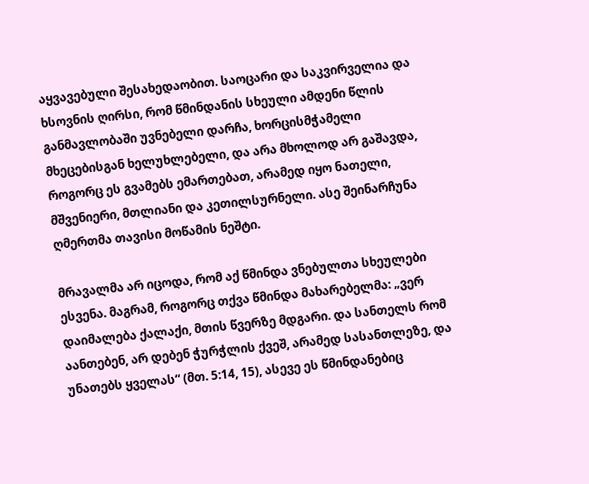აყვავებული შესახედაობით. საოცარი და საკვირველია და ხსოვნის ღირსი, რომ წმინდანის სხეული ამდენი წლის განმავლობაში უვნებელი დარჩა, ხორცისმჭამელი მხეცებისგან ხელუხლებელი, და არა მხოლოდ არ გაშავდა, როგორც ეს გვამებს ემართებათ, არამედ იყო ნათელი, მშვენიერი, მთლიანი და კეთილსურნელი. ასე შეინარჩუნა ღმერთმა თავისი მოწამის ნეშტი.

მრავალმა არ იცოდა, რომ აქ წმინდა ვნებულთა სხეულები ესვენა. მაგრამ, როგორც თქვა წმინდა მახარებელმა: „ვერ დაიმალება ქალაქი, მთის წვერზე მდგარი. და სანთელს რომ აანთებენ, არ დებენ ჭურჭლის ქვეშ, არამედ სასანთლეზე, და უნათებს ყველას“ (მთ. 5:14, 15), ასევე ეს წმინდანებიც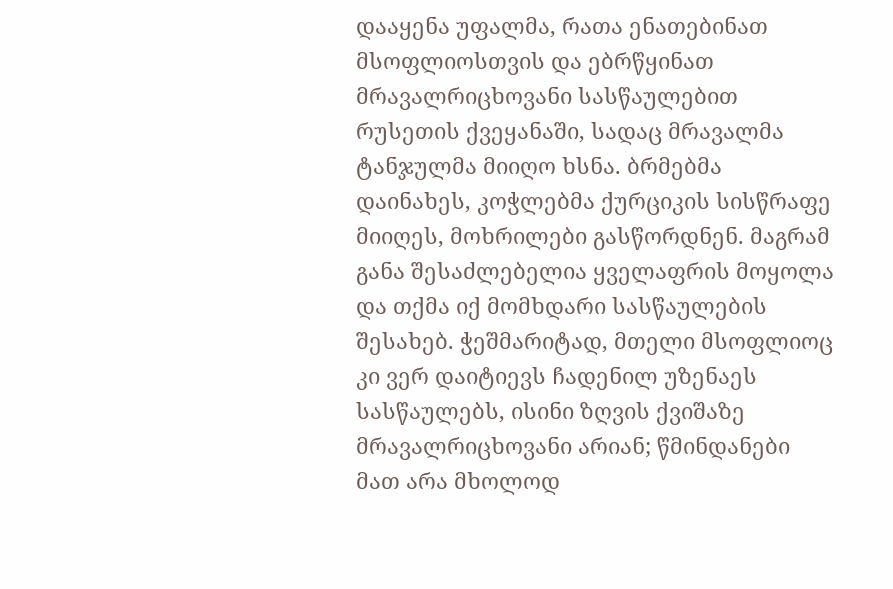დააყენა უფალმა, რათა ენათებინათ მსოფლიოსთვის და ებრწყინათ მრავალრიცხოვანი სასწაულებით რუსეთის ქვეყანაში, სადაც მრავალმა ტანჯულმა მიიღო ხსნა. ბრმებმა დაინახეს, კოჭლებმა ქურციკის სისწრაფე მიიღეს, მოხრილები გასწორდნენ. მაგრამ განა შესაძლებელია ყველაფრის მოყოლა და თქმა იქ მომხდარი სასწაულების შესახებ. ჭეშმარიტად, მთელი მსოფლიოც კი ვერ დაიტიევს ჩადენილ უზენაეს სასწაულებს, ისინი ზღვის ქვიშაზე მრავალრიცხოვანი არიან; წმინდანები მათ არა მხოლოდ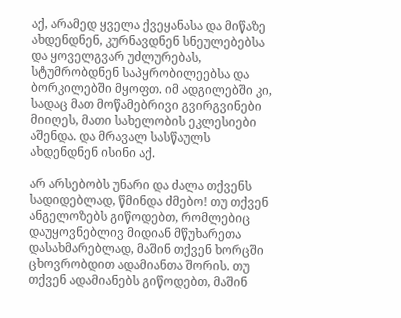აქ, არამედ ყველა ქვეყანასა და მიწაზე ახდენდნენ, კურნავდნენ სნეულებებსა და ყოველგვარ უძლურებას, სტუმრობდნენ საპყრობილეებსა და ბორკილებში მყოფთ. იმ ადგილებში კი, სადაც მათ მოწამებრივი გვირგვინები მიიღეს, მათი სახელობის ეკლესიები აშენდა. და მრავალ სასწაულს ახდენდნენ ისინი აქ.

არ არსებობს უნარი და ძალა თქვენს სადიდებლად, წმინდა ძმებო! თუ თქვენ ანგელოზებს გიწოდებთ, რომლებიც დაუყოვნებლივ მიდიან მწუხარეთა დასახმარებლად, მაშინ თქვენ ხორცში ცხოვრობდით ადამიანთა შორის. თუ თქვენ ადამიანებს გიწოდებთ, მაშინ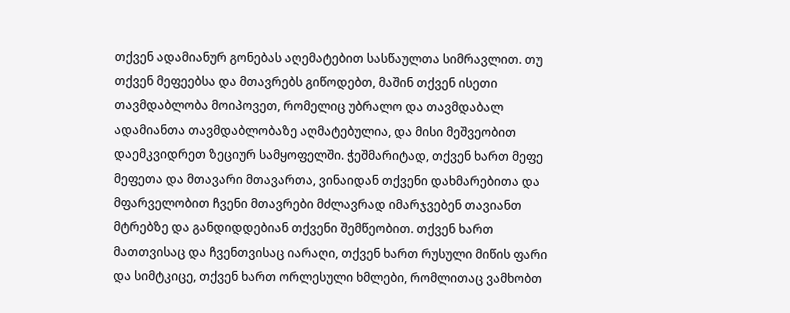თქვენ ადამიანურ გონებას აღემატებით სასწაულთა სიმრავლით. თუ თქვენ მეფეებსა და მთავრებს გიწოდებთ, მაშინ თქვენ ისეთი თავმდაბლობა მოიპოვეთ, რომელიც უბრალო და თავმდაბალ ადამიანთა თავმდაბლობაზე აღმატებულია, და მისი მეშვეობით დაემკვიდრეთ ზეციურ სამყოფელში. ჭეშმარიტად, თქვენ ხართ მეფე მეფეთა და მთავარი მთავართა, ვინაიდან თქვენი დახმარებითა და მფარველობით ჩვენი მთავრები მძლავრად იმარჯვებენ თავიანთ მტრებზე და განდიდდებიან თქვენი შემწეობით. თქვენ ხართ მათთვისაც და ჩვენთვისაც იარაღი, თქვენ ხართ რუსული მიწის ფარი და სიმტკიცე, თქვენ ხართ ორლესული ხმლები, რომლითაც ვამხობთ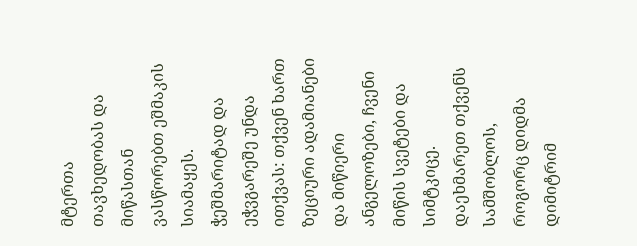მტერთა თავხედობას და მიწასთან ვასწორებთ ეშმაკის სიამაყეს. ჭეშმარიტად და ეჭვგარეშე უნდა ითქვას: თქვენ ხართ ზეციური ადამიანები და მიწიერი ანგელოზები, ჩვენი მიწის სვეტები და სიმტკიცე. დაეხმარეთ თქვენს სამშობლოს, როგორც დიდმა დიმიტრიმ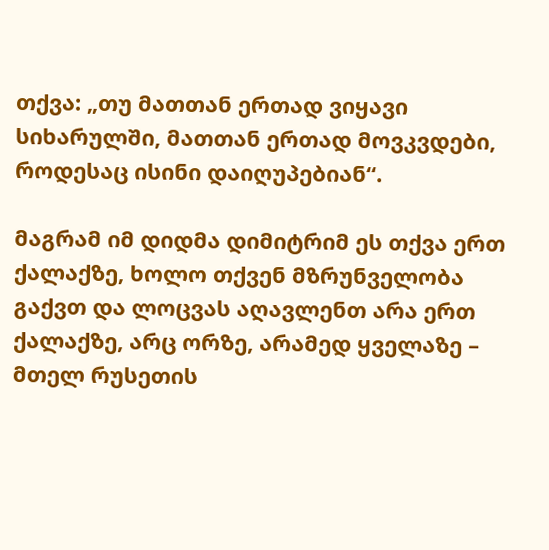თქვა: „თუ მათთან ერთად ვიყავი სიხარულში, მათთან ერთად მოვკვდები, როდესაც ისინი დაიღუპებიან“.

მაგრამ იმ დიდმა დიმიტრიმ ეს თქვა ერთ ქალაქზე, ხოლო თქვენ მზრუნველობა გაქვთ და ლოცვას აღავლენთ არა ერთ ქალაქზე, არც ორზე, არამედ ყველაზე – მთელ რუსეთის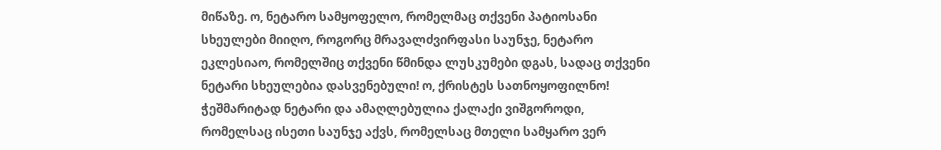მიწაზე. ო, ნეტარო სამყოფელო, რომელმაც თქვენი პატიოსანი სხეულები მიიღო, როგორც მრავალძვირფასი საუნჯე, ნეტარო ეკლესიაო, რომელშიც თქვენი წმინდა ლუსკუმები დგას, სადაც თქვენი ნეტარი სხეულებია დასვენებული! ო, ქრისტეს სათნოყოფილნო! ჭეშმარიტად ნეტარი და ამაღლებულია ქალაქი ვიშგოროდი, რომელსაც ისეთი საუნჯე აქვს, რომელსაც მთელი სამყარო ვერ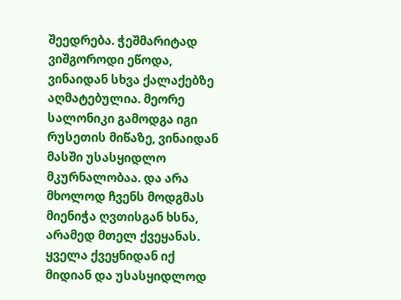შეედრება. ჭეშმარიტად ვიშგოროდი ეწოდა, ვინაიდან სხვა ქალაქებზე აღმატებულია. მეორე სალონიკი გამოდგა იგი რუსეთის მიწაზე, ვინაიდან მასში უსასყიდლო მკურნალობაა. და არა მხოლოდ ჩვენს მოდგმას მიენიჭა ღვთისგან ხსნა, არამედ მთელ ქვეყანას. ყველა ქვეყნიდან იქ მიდიან და უსასყიდლოდ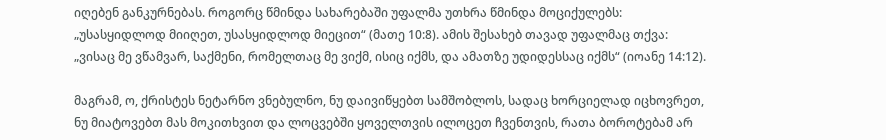იღებენ განკურნებას. როგორც წმინდა სახარებაში უფალმა უთხრა წმინდა მოციქულებს: „უსასყიდლოდ მიიღეთ, უსასყიდლოდ მიეცით“ (მათე 10:8). ამის შესახებ თავად უფალმაც თქვა: „ვისაც მე ვწამვარ, საქმენი, რომელთაც მე ვიქმ, ისიც იქმს, და ამათზე უდიდესსაც იქმს“ (იოანე 14:12).

მაგრამ, ო, ქრისტეს ნეტარნო ვნებულნო, ნუ დაივიწყებთ სამშობლოს, სადაც ხორციელად იცხოვრეთ, ნუ მიატოვებთ მას მოკითხვით და ლოცვებში ყოველთვის ილოცეთ ჩვენთვის, რათა ბოროტებამ არ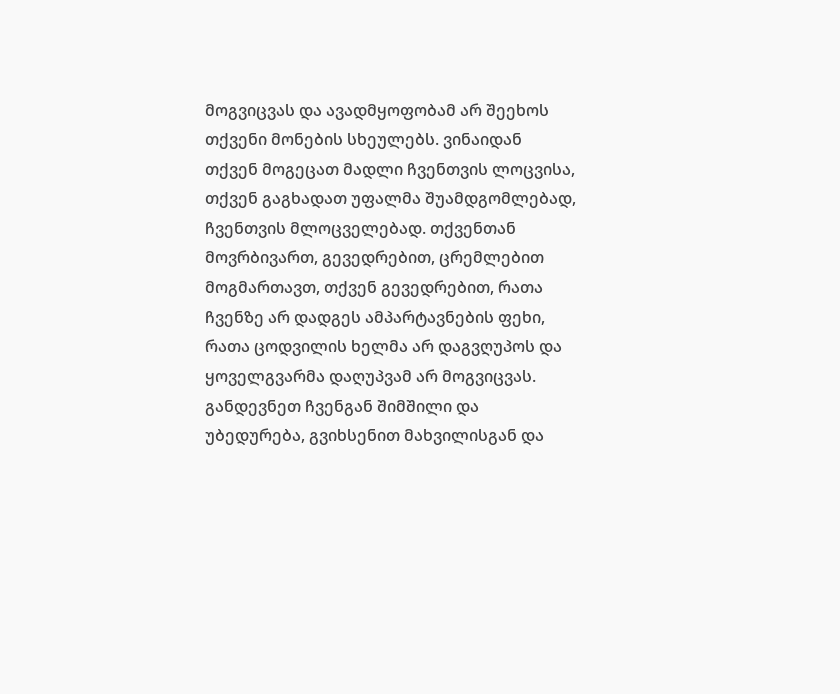მოგვიცვას და ავადმყოფობამ არ შეეხოს თქვენი მონების სხეულებს. ვინაიდან თქვენ მოგეცათ მადლი ჩვენთვის ლოცვისა, თქვენ გაგხადათ უფალმა შუამდგომლებად, ჩვენთვის მლოცველებად. თქვენთან მოვრბივართ, გევედრებით, ცრემლებით მოგმართავთ, თქვენ გევედრებით, რათა ჩვენზე არ დადგეს ამპარტავნების ფეხი, რათა ცოდვილის ხელმა არ დაგვღუპოს და ყოველგვარმა დაღუპვამ არ მოგვიცვას. განდევნეთ ჩვენგან შიმშილი და უბედურება, გვიხსენით მახვილისგან და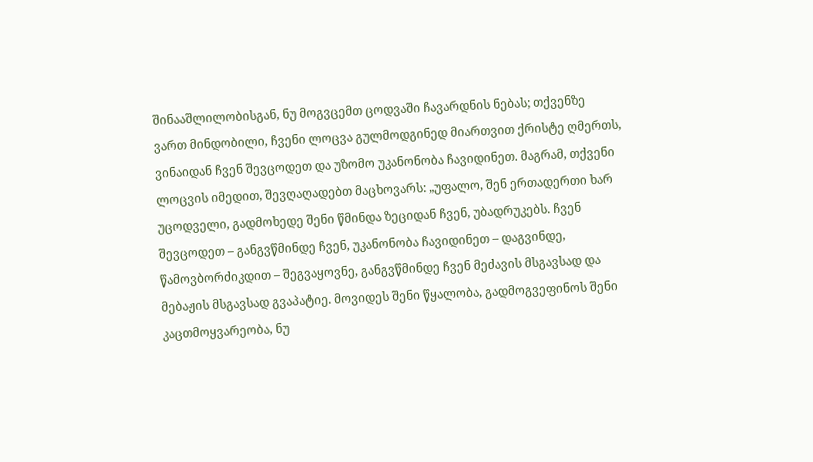შინააშლილობისგან, ნუ მოგვცემთ ცოდვაში ჩავარდნის ნებას; თქვენზე ვართ მინდობილი, ჩვენი ლოცვა გულმოდგინედ მიართვით ქრისტე ღმერთს, ვინაიდან ჩვენ შევცოდეთ და უზომო უკანონობა ჩავიდინეთ. მაგრამ, თქვენი ლოცვის იმედით, შევღაღადებთ მაცხოვარს: „უფალო, შენ ერთადერთი ხარ უცოდველი, გადმოხედე შენი წმინდა ზეციდან ჩვენ, უბადრუკებს. ჩვენ შევცოდეთ – განგვწმინდე ჩვენ, უკანონობა ჩავიდინეთ – დაგვინდე, წამოვბორძიკდით – შეგვაყოვნე, განგვწმინდე ჩვენ მეძავის მსგავსად და მებაჟის მსგავსად გვაპატიე. მოვიდეს შენი წყალობა, გადმოგვეფინოს შენი კაცთმოყვარეობა, ნუ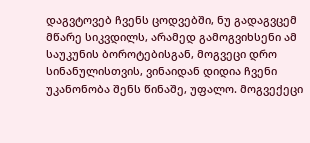დაგვტოვებ ჩვენს ცოდვებში, ნუ გადაგვცემ მწარე სიკვდილს, არამედ გამოგვიხსენი ამ საუკუნის ბოროტებისგან, მოგვეცი დრო სინანულისთვის, ვინაიდან დიდია ჩვენი უკანონობა შენს წინაშე, უფალო. მოგვექეცი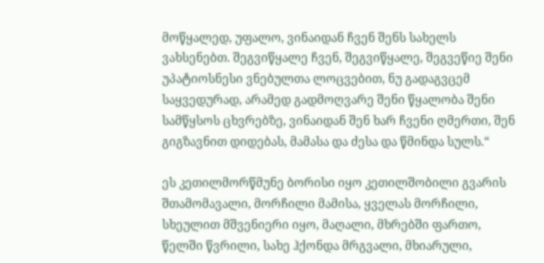მოწყალედ, უფალო, ვინაიდან ჩვენ შენს სახელს ვახსენებთ. შეგვიწყალე ჩვენ, შეგვიწყალე, შეგვეწიე შენი უპატიოსნესი ვნებულთა ლოცვებით, ნუ გადაგვცემ საყვედურად, არამედ გადმოღვარე შენი წყალობა შენი სამწყსოს ცხვრებზე, ვინაიდან შენ ხარ ჩვენი ღმერთი, შენ გიგზავნით დიდებას, მამასა და ძესა და წმინდა სულს.“

ეს კეთილმორწმუნე ბორისი იყო კეთილშობილი გვარის შთამომავალი, მორჩილი მამისა, ყველას მორჩილი, სხეულით მშვენიერი იყო, მაღალი, მხრებში ფართო, წელში წვრილი, სახე ჰქონდა მრგვალი, მხიარული,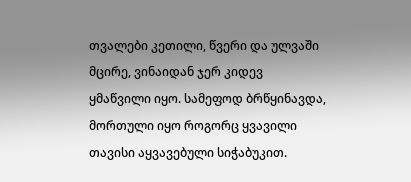თვალები კეთილი, წვერი და ულვაში მცირე, ვინაიდან ჯერ კიდევ ყმაწვილი იყო. სამეფოდ ბრწყინავდა, მორთული იყო როგორც ყვავილი თავისი აყვავებული სიჭაბუკით.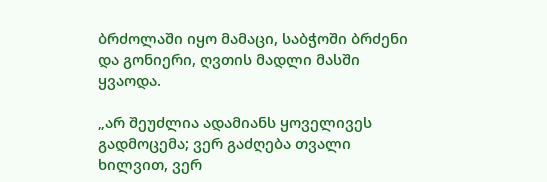ბრძოლაში იყო მამაცი, საბჭოში ბრძენი და გონიერი, ღვთის მადლი მასში ყვაოდა.

„არ შეუძლია ადამიანს ყოველივეს გადმოცემა; ვერ გაძღება თვალი ხილვით, ვერ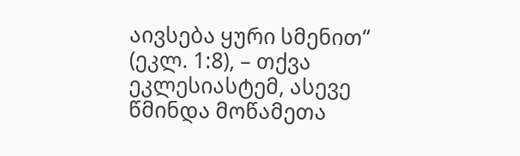აივსება ყური სმენით“ (ეკლ. 1:8), – თქვა ეკლესიასტემ, ასევე წმინდა მოწამეთა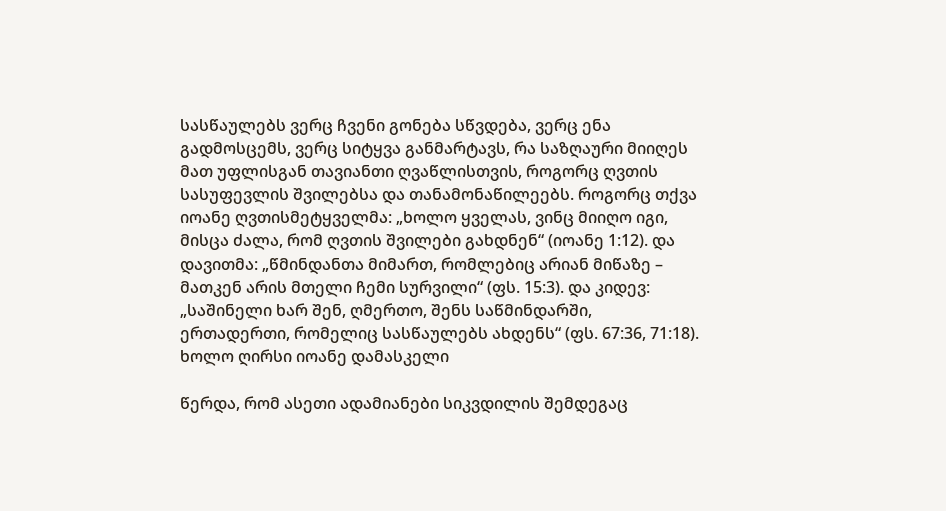სასწაულებს ვერც ჩვენი გონება სწვდება, ვერც ენა გადმოსცემს, ვერც სიტყვა განმარტავს, რა საზღაური მიიღეს მათ უფლისგან თავიანთი ღვაწლისთვის, როგორც ღვთის სასუფევლის შვილებსა და თანამონაწილეებს. როგორც თქვა იოანე ღვთისმეტყველმა: „ხოლო ყველას, ვინც მიიღო იგი, მისცა ძალა, რომ ღვთის შვილები გახდნენ“ (იოანე 1:12). და დავითმა: „წმინდანთა მიმართ, რომლებიც არიან მიწაზე – მათკენ არის მთელი ჩემი სურვილი“ (ფს. 15:3). და კიდევ: „საშინელი ხარ შენ, ღმერთო, შენს საწმინდარში, ერთადერთი, რომელიც სასწაულებს ახდენს“ (ფს. 67:36, 71:18). ხოლო ღირსი იოანე დამასკელი

წერდა, რომ ასეთი ადამიანები სიკვდილის შემდეგაც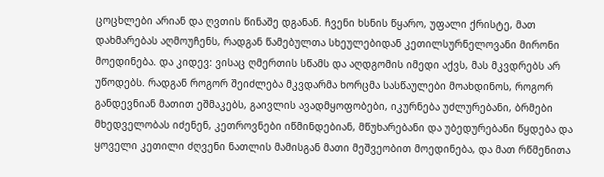ცოცხლები არიან და ღვთის წინაშე დგანან. ჩვენი ხსნის წყარო, უფალი ქრისტე, მათ დახმარებას აღმოუჩენს, რადგან წამებულთა სხეულებიდან კეთილსურნელოვანი მირონი მოედინება. და კიდევ: ვისაც ღმერთის სწამს და აღდგომის იმედი აქვს, მას მკვდრებს არ უწოდებს. რადგან როგორ შეიძლება მკვდარმა ხორცმა სასწაულები მოახდინოს, როგორ განდევნიან მათით ეშმაკებს, გაივლის ავადმყოფობები, იკურნება უძლურებანი, ბრმები მხედველობას იძენენ, კეთროვნები იწმინდებიან, მწუხარებანი და უბედურებანი წყდება და ყოველი კეთილი ძღვენი ნათლის მამისგან მათი მეშვეობით მოედინება, და მათ რწმენითა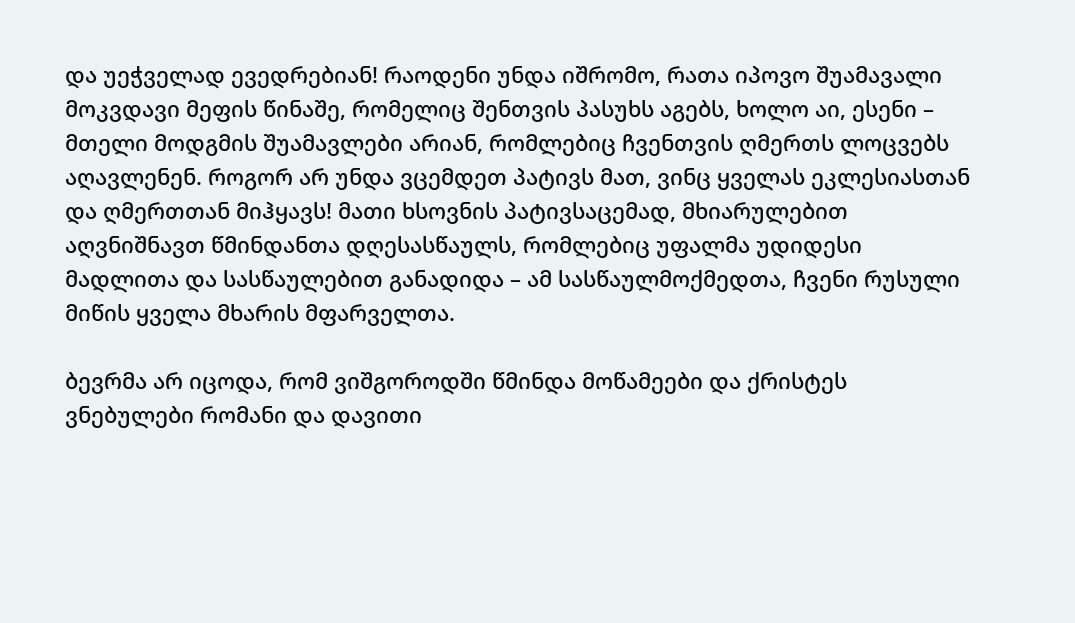და უეჭველად ევედრებიან! რაოდენი უნდა იშრომო, რათა იპოვო შუამავალი მოკვდავი მეფის წინაშე, რომელიც შენთვის პასუხს აგებს, ხოლო აი, ესენი – მთელი მოდგმის შუამავლები არიან, რომლებიც ჩვენთვის ღმერთს ლოცვებს აღავლენენ. როგორ არ უნდა ვცემდეთ პატივს მათ, ვინც ყველას ეკლესიასთან და ღმერთთან მიჰყავს! მათი ხსოვნის პატივსაცემად, მხიარულებით აღვნიშნავთ წმინდანთა დღესასწაულს, რომლებიც უფალმა უდიდესი მადლითა და სასწაულებით განადიდა – ამ სასწაულმოქმედთა, ჩვენი რუსული მიწის ყველა მხარის მფარველთა.

ბევრმა არ იცოდა, რომ ვიშგოროდში წმინდა მოწამეები და ქრისტეს ვნებულები რომანი და დავითი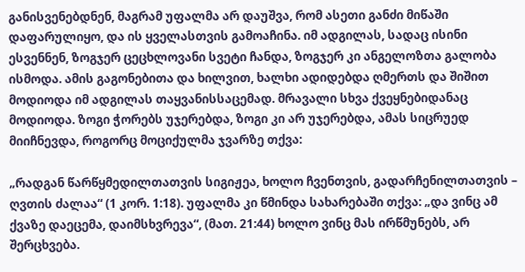განისვენებდნენ, მაგრამ უფალმა არ დაუშვა, რომ ასეთი განძი მიწაში დაფარულიყო, და ის ყველასთვის გამოაჩინა. იმ ადგილას, სადაც ისინი ესვენნენ, ზოგჯერ ცეცხლოვანი სვეტი ჩანდა, ზოგჯერ კი ანგელოზთა გალობა ისმოდა. ამის გაგონებითა და ხილვით, ხალხი ადიდებდა ღმერთს და შიშით მოდიოდა იმ ადგილას თაყვანისსაცემად. მრავალი სხვა ქვეყნებიდანაც მოდიოდა. ზოგი ჭორებს უჯერებდა, ზოგი კი არ უჯერებდა, ამას სიცრუედ მიიჩნევდა, როგორც მოციქულმა ჯვარზე თქვა:

„რადგან წარწყმედილთათვის სიგიჟეა, ხოლო ჩვენთვის, გადარჩენილთათვის – ღვთის ძალაა“ (1 კორ. 1:18). უფალმა კი წმინდა სახარებაში თქვა: „და ვინც ამ ქვაზე დაეცემა, დაიმსხვრევა“, (მათ. 21:44) ხოლო ვინც მას ირწმუნებს, არ შერცხვება.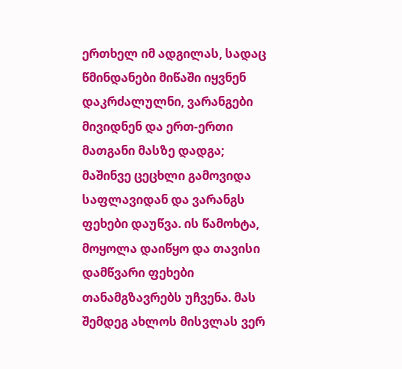ერთხელ იმ ადგილას, სადაც წმინდანები მიწაში იყვნენ დაკრძალულნი, ვარანგები მივიდნენ და ერთ-ერთი მათგანი მასზე დადგა; მაშინვე ცეცხლი გამოვიდა საფლავიდან და ვარანგს ფეხები დაუწვა. ის წამოხტა, მოყოლა დაიწყო და თავისი დამწვარი ფეხები თანამგზავრებს უჩვენა. მას შემდეგ ახლოს მისვლას ვერ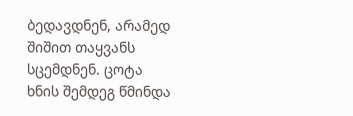ბედავდნენ, არამედ შიშით თაყვანს სცემდნენ. ცოტა ხნის შემდეგ წმინდა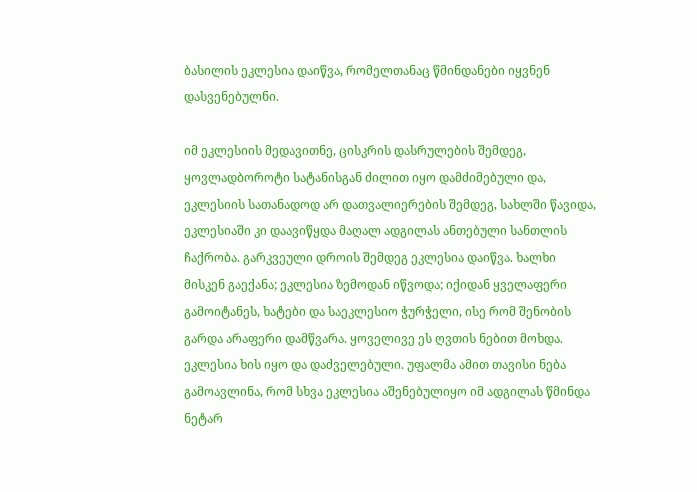ბასილის ეკლესია დაიწვა, რომელთანაც წმინდანები იყვნენ დასვენებულნი.

იმ ეკლესიის მედავითნე, ცისკრის დასრულების შემდეგ, ყოვლადბოროტი სატანისგან ძილით იყო დამძიმებული და, ეკლესიის სათანადოდ არ დათვალიერების შემდეგ, სახლში წავიდა, ეკლესიაში კი დაავიწყდა მაღალ ადგილას ანთებული სანთლის ჩაქრობა. გარკვეული დროის შემდეგ ეკლესია დაიწვა. ხალხი მისკენ გაექანა; ეკლესია ზემოდან იწვოდა; იქიდან ყველაფერი გამოიტანეს, ხატები და საეკლესიო ჭურჭელი, ისე რომ შენობის გარდა არაფერი დამწვარა. ყოველივე ეს ღვთის ნებით მოხდა. ეკლესია ხის იყო და დაძველებული. უფალმა ამით თავისი ნება გამოავლინა, რომ სხვა ეკლესია აშენებულიყო იმ ადგილას წმინდა ნეტარ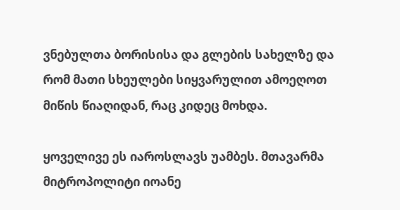ვნებულთა ბორისისა და გლების სახელზე და რომ მათი სხეულები სიყვარულით ამოეღოთ მიწის წიაღიდან, რაც კიდეც მოხდა.

ყოველივე ეს იაროსლავს უამბეს. მთავარმა მიტროპოლიტი იოანე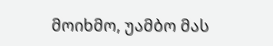მოიხმო, უამბო მას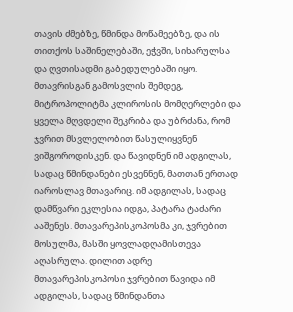თავის ძმებზე, წმინდა მოწამეებზე, და ის თითქოს საშინელებაში, ეჭვში, სიხარულსა და ღვთისადმი გაბედულებაში იყო. მთავრისგან გამოსვლის შემდეგ, მიტროპოლიტმა კლიროსის მომღერლები და ყველა მღვდელი შეკრიბა და უბრძანა, რომ ჯვრით მსვლელობით წასულიყვნენ ვიშგოროდისკენ. და წავიდნენ იმ ადგილას, სადაც წმინდანები ესვენნენ, მათთან ერთად იაროსლავ მთავარიც. იმ ადგილას, სადაც დამწვარი ეკლესია იდგა, პატარა ტაძარი ააშენეს. მთავარეპისკოპოსმა კი, ჯვრებით მოსულმა, მასში ყოვლადღამისთევა აღასრულა. დილით ადრე მთავარეპისკოპოსი ჯვრებით წავიდა იმ ადგილას, სადაც წმინდანთა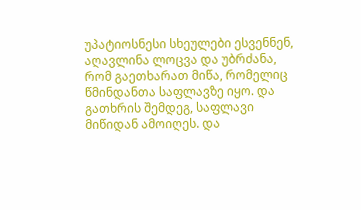უპატიოსნესი სხეულები ესვენნენ, აღავლინა ლოცვა და უბრძანა, რომ გაეთხარათ მიწა, რომელიც წმინდანთა საფლავზე იყო. და გათხრის შემდეგ, საფლავი მიწიდან ამოიღეს. და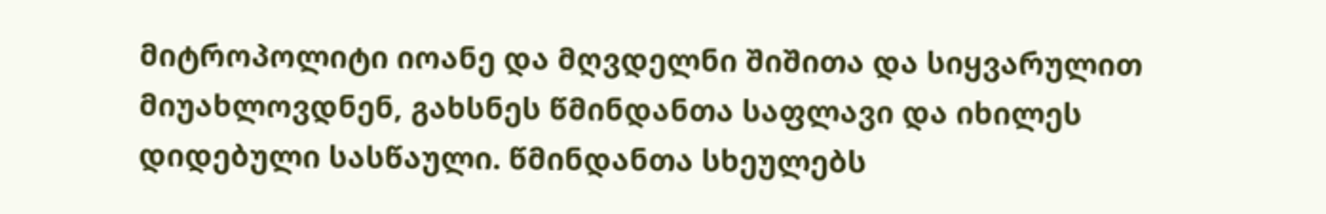მიტროპოლიტი იოანე და მღვდელნი შიშითა და სიყვარულით მიუახლოვდნენ, გახსნეს წმინდანთა საფლავი და იხილეს დიდებული სასწაული. წმინდანთა სხეულებს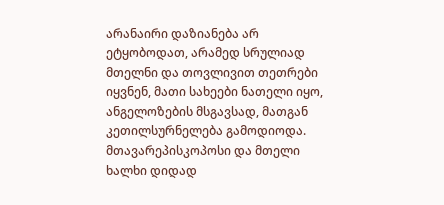არანაირი დაზიანება არ ეტყობოდათ, არამედ სრულიად მთელნი და თოვლივით თეთრები იყვნენ, მათი სახეები ნათელი იყო, ანგელოზების მსგავსად, მათგან კეთილსურნელება გამოდიოდა. მთავარეპისკოპოსი და მთელი ხალხი დიდად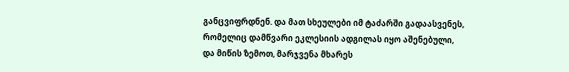განცვიფრდნენ. და მათ სხეულები იმ ტაძარში გადაასვენეს, რომელიც დამწვარი ეკლესიის ადგილას იყო აშენებული, და მიწის ზემოთ, მარჯვენა მხარეს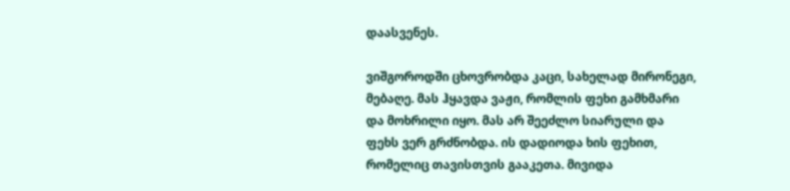დაასვენეს.

ვიშგოროდში ცხოვრობდა კაცი, სახელად მირონეგი, მებაღე. მას ჰყავდა ვაჟი, რომლის ფეხი გამხმარი და მოხრილი იყო. მას არ შეეძლო სიარული და ფეხს ვერ გრძნობდა. ის დადიოდა ხის ფეხით, რომელიც თავისთვის გააკეთა. მივიდა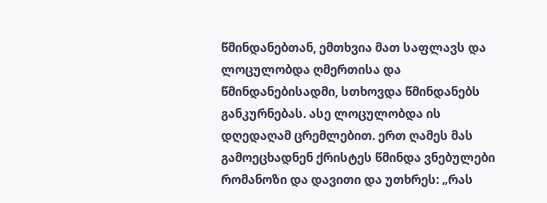წმინდანებთან, ემთხვია მათ საფლავს და ლოცულობდა ღმერთისა და წმინდანებისადმი, სთხოვდა წმინდანებს განკურნებას. ასე ლოცულობდა ის დღედაღამ ცრემლებით. ერთ ღამეს მას გამოეცხადნენ ქრისტეს წმინდა ვნებულები რომანოზი და დავითი და უთხრეს: „რას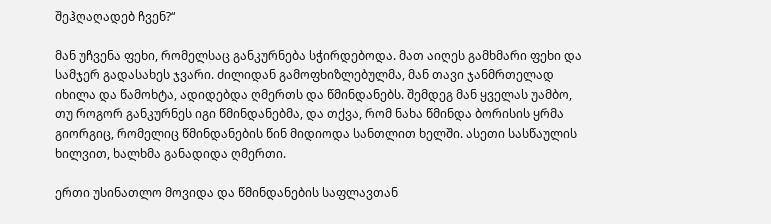შეჰღაღადებ ჩვენ?“

მან უჩვენა ფეხი, რომელსაც განკურნება სჭირდებოდა. მათ აიღეს გამხმარი ფეხი და სამჯერ გადასახეს ჯვარი. ძილიდან გამოფხიზლებულმა, მან თავი ჯანმრთელად იხილა და წამოხტა, ადიდებდა ღმერთს და წმინდანებს. შემდეგ მან ყველას უამბო, თუ როგორ განკურნეს იგი წმინდანებმა, და თქვა, რომ ნახა წმინდა ბორისის ყრმა გიორგიც, რომელიც წმინდანების წინ მიდიოდა სანთლით ხელში. ასეთი სასწაულის ხილვით, ხალხმა განადიდა ღმერთი.

ერთი უსინათლო მოვიდა და წმინდანების საფლავთან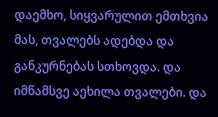დაემხო, სიყვარულით ემთხვია მას, თვალებს ადებდა და განკურნებას სთხოვდა. და იმწამსვე აეხილა თვალები. და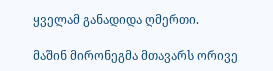ყველამ განადიდა ღმერთი.

მაშინ მირონეგმა მთავარს ორივე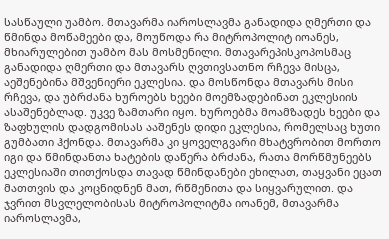სასწაული უამბო. მთავარმა იაროსლავმა განადიდა ღმერთი და წმინდა მოწამეები და, მოუწოდა რა მიტროპოლიტ იოანეს, მხიარულებით უამბო მას მოსმენილი. მთავარეპისკოპოსმაც განადიდა ღმერთი და მთავარს ღვთივსათნო რჩევა მისცა, აეშენებინა მშვენიერი ეკლესია. და მოსწონდა მთავარს მისი რჩევა, და უბრძანა ხუროებს ხეები მოემზადებინათ ეკლესიის ასაშენებლად. უკვე ზამთარი იყო. ხუროებმა მოამზადეს ხეები და ზაფხულის დადგომისას ააშენეს დიდი ეკლესია, რომელსაც ხუთი გუმბათი ჰქონდა. მთავარმა კი ყოველგვარი მხატვრობით მორთო იგი და წმინდანთა ხატების დაწერა ბრძანა, რათა მორწმუნეებს ეკლესიაში თითქოსდა თავად წმინდანები ეხილათ, თაყვანი ეცათ მათთვის და კოცნიდნენ მათ, რწმენითა და სიყვარულით. და ჯვრით მსვლელობისას მიტროპოლიტმა იოანემ, მთავარმა იაროსლავმა,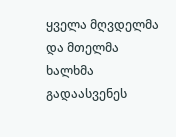ყველა მღვდელმა და მთელმა ხალხმა გადაასვენეს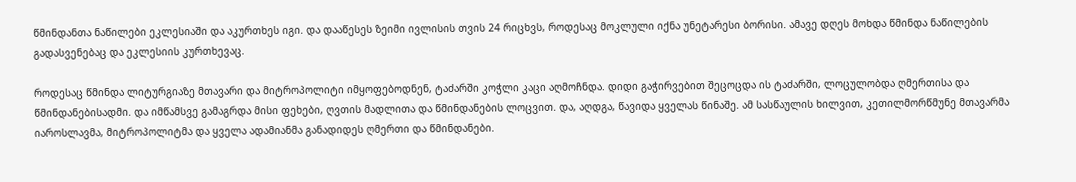წმინდანთა ნაწილები ეკლესიაში და აკურთხეს იგი. და დააწესეს ზეიმი ივლისის თვის 24 რიცხვს, როდესაც მოკლული იქნა უნეტარესი ბორისი. ამავე დღეს მოხდა წმინდა ნაწილების გადასვენებაც და ეკლესიის კურთხევაც.

როდესაც წმინდა ლიტურგიაზე მთავარი და მიტროპოლიტი იმყოფებოდნენ, ტაძარში კოჭლი კაცი აღმოჩნდა. დიდი გაჭირვებით შეცოცდა ის ტაძარში, ლოცულობდა ღმერთისა და წმინდანებისადმი. და იმწამსვე გამაგრდა მისი ფეხები, ღვთის მადლითა და წმინდანების ლოცვით. და, აღდგა, წავიდა ყველას წინაშე. ამ სასწაულის ხილვით, კეთილმორწმუნე მთავარმა იაროსლავმა, მიტროპოლიტმა და ყველა ადამიანმა განადიდეს ღმერთი და წმინდანები.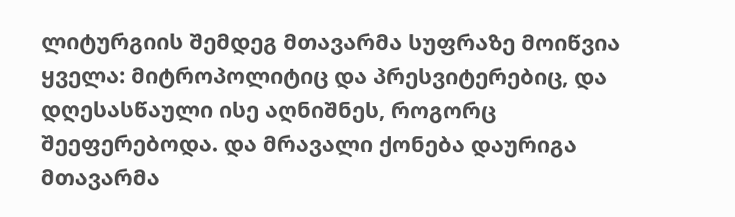ლიტურგიის შემდეგ მთავარმა სუფრაზე მოიწვია ყველა: მიტროპოლიტიც და პრესვიტერებიც, და დღესასწაული ისე აღნიშნეს, როგორც შეეფერებოდა. და მრავალი ქონება დაურიგა მთავარმა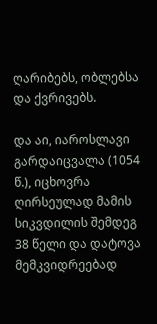ღარიბებს, ობლებსა და ქვრივებს.

და აი, იაროსლავი გარდაიცვალა (1054 წ.), იცხოვრა ღირსეულად მამის სიკვდილის შემდეგ 38 წელი და დატოვა მემკვიდრეებად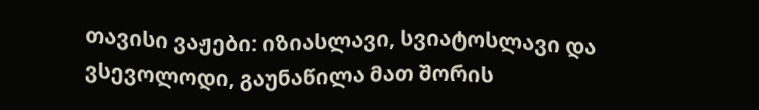თავისი ვაჟები: იზიასლავი, სვიატოსლავი და ვსევოლოდი, გაუნაწილა მათ შორის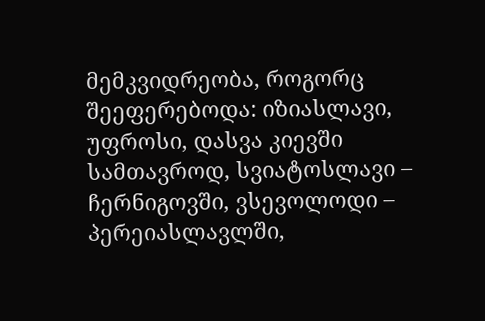მემკვიდრეობა, როგორც შეეფერებოდა: იზიასლავი, უფროსი, დასვა კიევში სამთავროდ, სვიატოსლავი – ჩერნიგოვში, ვსევოლოდი – პერეიასლავლში,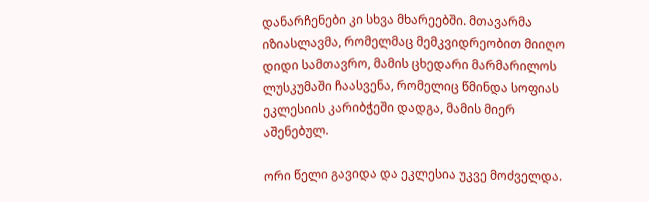დანარჩენები კი სხვა მხარეებში. მთავარმა იზიასლავმა, რომელმაც მემკვიდრეობით მიიღო დიდი სამთავრო, მამის ცხედარი მარმარილოს ლუსკუმაში ჩაასვენა, რომელიც წმინდა სოფიას ეკლესიის კარიბჭეში დადგა, მამის მიერ აშენებულ.

ორი წელი გავიდა და ეკლესია უკვე მოძველდა.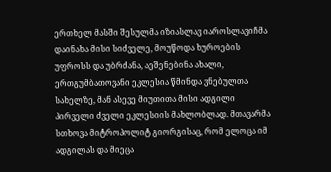ერთხელ მასში შესულმა იზიასლავ იაროსლავიჩმა დაინახა მისი სიძველე, მოუწოდა ხუროების უფროსს და უბრძანა, აეშენებინა ახალი, ერთგუმბათოვანი ეკლესია წმინდა ვნებულთა სახელზე, მან ასევე მიუთითა მისი ადგილი პირველი ძველი ეკლესიის მახლობლად. მთავარმა სთხოვა მიტროპოლიტ გიორგისაც, რომ ელოცა იმ ადგილას და მიეცა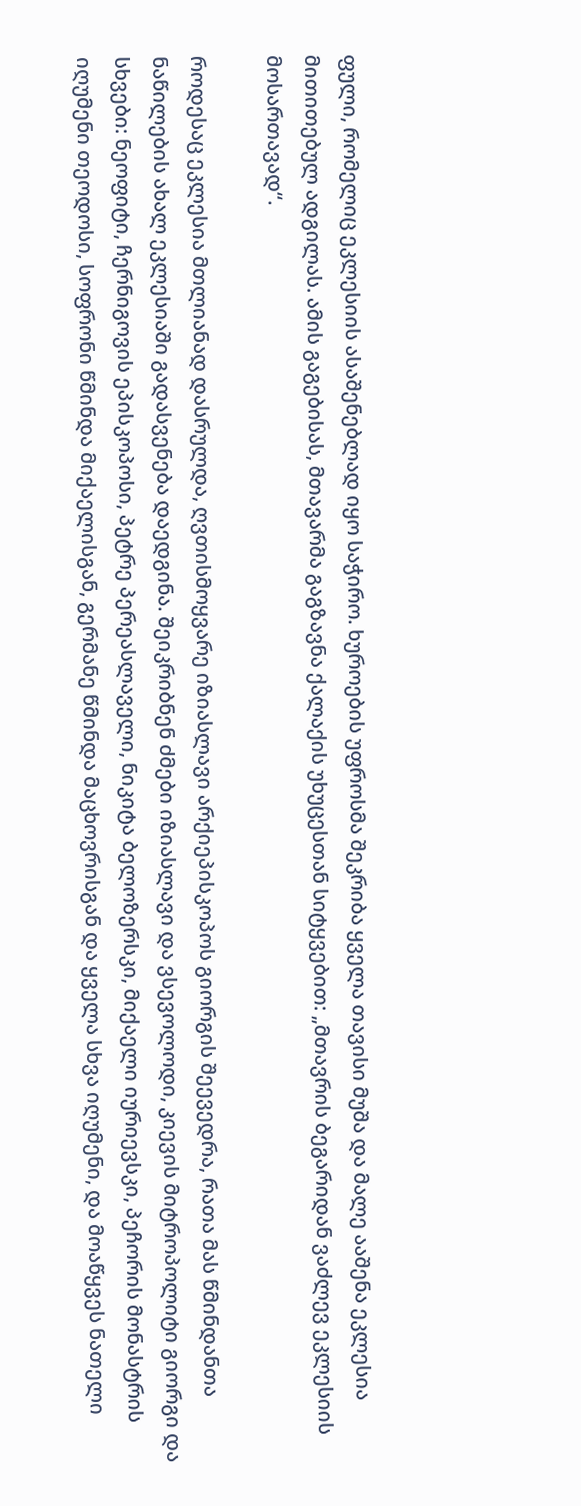ფული, რომელიც ეკლესიის ასაშენებლად იყო საჭირო. ხუროების უფროსმა შეკრიბა ყველა თავისი მუშა და მალე ააშენა ეკლესია მითითებულ ადგილას. ამის გაგებისას, მთავარმა გაგზავნა ქალაქის უხუცესთან სიტყვებით: „მთავრის ბეგარიდან ვაძლევ ეკლესიის მოსართავად“.

როდესაც ეკლესია მთლიანად დასრულდა, ღვთისმოყვარე იზიასლავი არქიეპისკოპოს გიორგის შეევედრა, რათა მას წმინდანთა ნაწილების ახალ ეკლესიაში გადასვენება დაედგინა. შეიკრიბნენ ძმები იზიასლავი და ვსევოლოდი, კიევის მიტროპოლიტი გიორგი და სხვები: ნეოფიტი, ჩერნიგოვის ეპისკოპოსი, პეტრე პერეასლაველი, ნიკიტა ბელოზერსკი, მიქაელი იურიევსკი, პეჩორის მონასტრის იღუმენი თეოდოსი, სოფრონი წმინდა მიქაელისგან, გერმანე წმინდა მაცხოვრისგან და ყველა სხვა იღუმენი, და მოაწყვეს ნათელი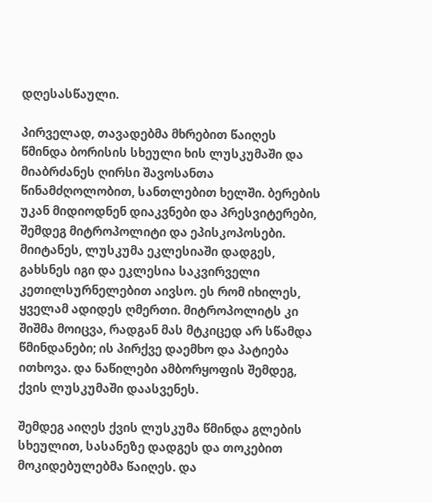დღესასწაული.

პირველად, თავადებმა მხრებით წაიღეს წმინდა ბორისის სხეული ხის ლუსკუმაში და მიაბრძანეს ღირსი შავოსანთა წინამძღოლობით, სანთლებით ხელში. ბერების უკან მიდიოდნენ დიაკვნები და პრესვიტერები, შემდეგ მიტროპოლიტი და ეპისკოპოსები. მიიტანეს, ლუსკუმა ეკლესიაში დადგეს, გახსნეს იგი და ეკლესია საკვირველი კეთილსურნელებით აივსო. ეს რომ იხილეს, ყველამ ადიდეს ღმერთი. მიტროპოლიტს კი შიშმა მოიცვა, რადგან მას მტკიცედ არ სწამდა წმინდანები; ის პირქვე დაემხო და პატიება ითხოვა. და ნაწილები ამბორყოფის შემდეგ, ქვის ლუსკუმაში დაასვენეს.

შემდეგ აიღეს ქვის ლუსკუმა წმინდა გლების სხეულით, სასანეზე დადგეს და თოკებით მოკიდებულებმა წაიღეს. და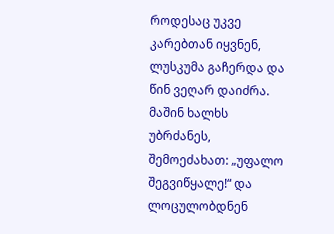როდესაც უკვე კარებთან იყვნენ, ლუსკუმა გაჩერდა და წინ ვეღარ დაიძრა. მაშინ ხალხს უბრძანეს, შემოეძახათ: „უფალო შეგვიწყალე!“ და ლოცულობდნენ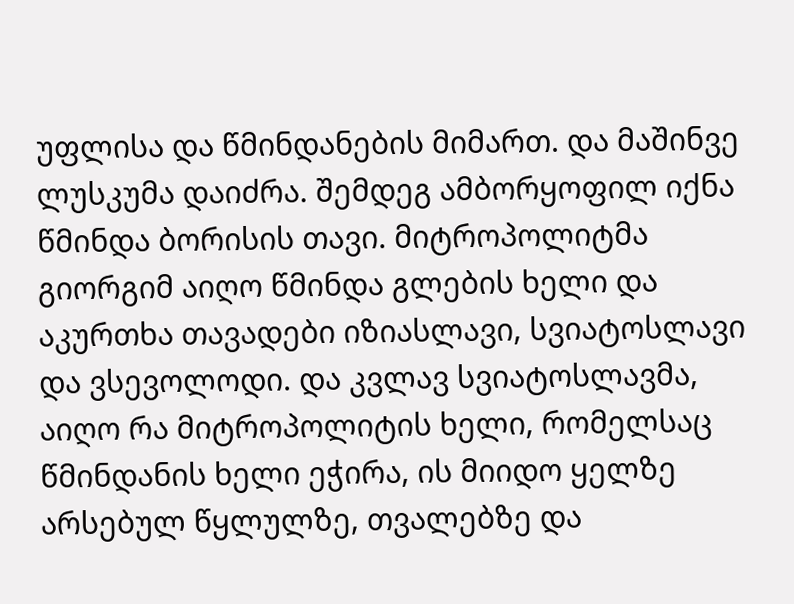უფლისა და წმინდანების მიმართ. და მაშინვე ლუსკუმა დაიძრა. შემდეგ ამბორყოფილ იქნა წმინდა ბორისის თავი. მიტროპოლიტმა გიორგიმ აიღო წმინდა გლების ხელი და აკურთხა თავადები იზიასლავი, სვიატოსლავი და ვსევოლოდი. და კვლავ სვიატოსლავმა, აიღო რა მიტროპოლიტის ხელი, რომელსაც წმინდანის ხელი ეჭირა, ის მიიდო ყელზე არსებულ წყლულზე, თვალებზე და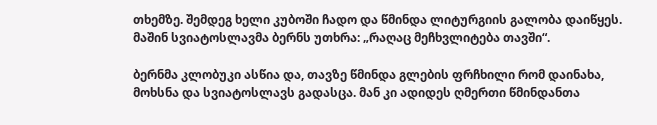თხემზე. შემდეგ ხელი კუბოში ჩადო და წმინდა ლიტურგიის გალობა დაიწყეს. მაშინ სვიატოსლავმა ბერნს უთხრა: „რაღაც მეჩხვლიტება თავში“.

ბერნმა კლობუკი ასწია და, თავზე წმინდა გლების ფრჩხილი რომ დაინახა, მოხსნა და სვიატოსლავს გადასცა. მან კი ადიდეს ღმერთი წმინდანთა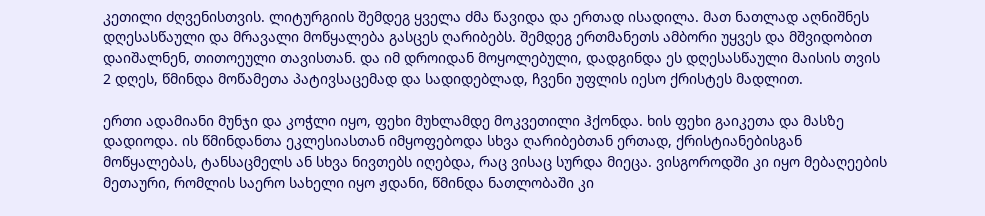კეთილი ძღვენისთვის. ლიტურგიის შემდეგ ყველა ძმა წავიდა და ერთად ისადილა. მათ ნათლად აღნიშნეს დღესასწაული და მრავალი მოწყალება გასცეს ღარიბებს. შემდეგ ერთმანეთს ამბორი უყვეს და მშვიდობით დაიშალნენ, თითოეული თავისთან. და იმ დროიდან მოყოლებული, დადგინდა ეს დღესასწაული მაისის თვის 2 დღეს, წმინდა მოწამეთა პატივსაცემად და სადიდებლად, ჩვენი უფლის იესო ქრისტეს მადლით.

ერთი ადამიანი მუნჯი და კოჭლი იყო, ფეხი მუხლამდე მოკვეთილი ჰქონდა. ხის ფეხი გაიკეთა და მასზე დადიოდა. ის წმინდანთა ეკლესიასთან იმყოფებოდა სხვა ღარიბებთან ერთად, ქრისტიანებისგან მოწყალებას, ტანსაცმელს ან სხვა ნივთებს იღებდა, რაც ვისაც სურდა მიეცა. ვისგოროდში კი იყო მებაღეების მეთაური, რომლის საერო სახელი იყო ჟდანი, წმინდა ნათლობაში კი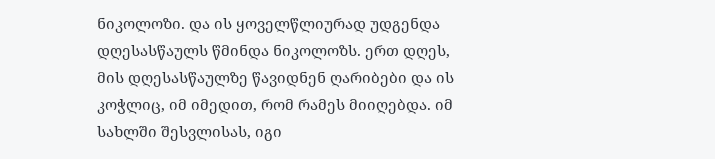ნიკოლოზი. და ის ყოველწლიურად უდგენდა დღესასწაულს წმინდა ნიკოლოზს. ერთ დღეს, მის დღესასწაულზე წავიდნენ ღარიბები და ის კოჭლიც, იმ იმედით, რომ რამეს მიიღებდა. იმ სახლში შესვლისას, იგი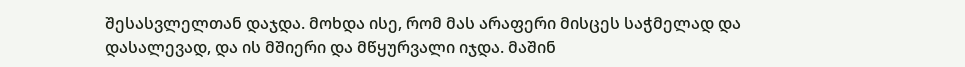შესასვლელთან დაჯდა. მოხდა ისე, რომ მას არაფერი მისცეს საჭმელად და დასალევად, და ის მშიერი და მწყურვალი იჯდა. მაშინ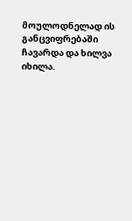მოულოდნელად ის განცვიფრებაში ჩავარდა და ხილვა იხილა.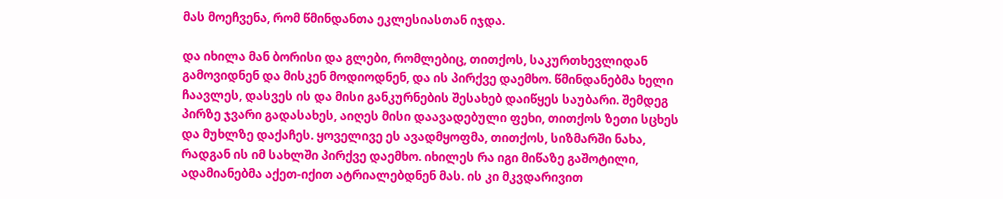მას მოეჩვენა, რომ წმინდანთა ეკლესიასთან იჯდა.

და იხილა მან ბორისი და გლები, რომლებიც, თითქოს, საკურთხევლიდან გამოვიდნენ და მისკენ მოდიოდნენ, და ის პირქვე დაემხო. წმინდანებმა ხელი ჩაავლეს, დასვეს ის და მისი განკურნების შესახებ დაიწყეს საუბარი. შემდეგ პირზე ჯვარი გადასახეს, აიღეს მისი დაავადებული ფეხი, თითქოს ზეთი სცხეს და მუხლზე დაქაჩეს. ყოველივე ეს ავადმყოფმა, თითქოს, სიზმარში ნახა, რადგან ის იმ სახლში პირქვე დაემხო. იხილეს რა იგი მიწაზე გაშოტილი, ადამიანებმა აქეთ-იქით ატრიალებდნენ მას. ის კი მკვდარივით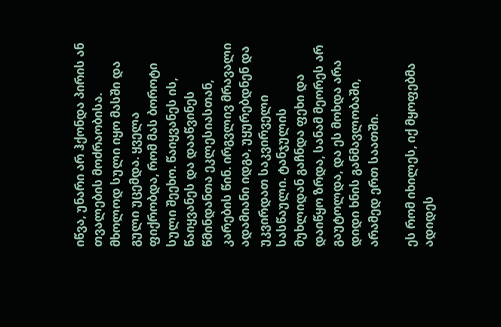იწვა, უნარი არ ჰქონდა პირის ან თვალების მოძრაობისა. მხოლოდ სული იყო მასში და გული უცემდა. ყველა ფიქრობდა, რომ მას ბოროტი სული შეეხო. წაიყვანეს ის, წაიყვანეს და დააწვინეს წმინდანთა ეკლესიასთან, კარების წინ. ირგვლივ მრავალი ადამიანი იდგა, უყურებდნენ და უკვირდათ საკვირველი სასწაული. ტანჯულის მუხლიდან გაჩნდა ფეხი და დაიწყო ზრდა, სანამ მეორეს არ გაუტოლდა, და ეს მოხდა არა დიდი ხნის განმავლობაში, არამედ ერთ საათში.

ეს რომ იხილეს, იქ მყოფებმა ადიდეს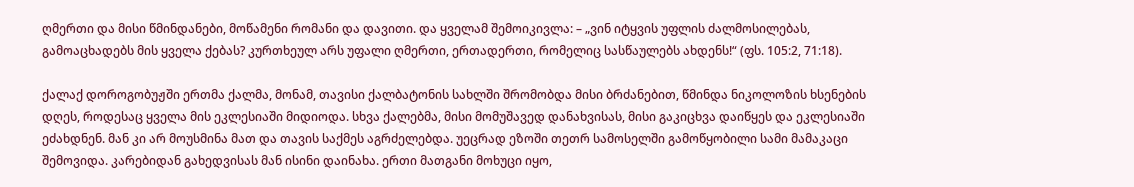ღმერთი და მისი წმინდანები, მოწამენი რომანი და დავითი. და ყველამ შემოიკივლა: – „ვინ იტყვის უფლის ძალმოსილებას, გამოაცხადებს მის ყველა ქებას? კურთხეულ არს უფალი ღმერთი, ერთადერთი, რომელიც სასწაულებს ახდენს!“ (ფს. 105:2, 71:18).

ქალაქ დოროგობუჟში ერთმა ქალმა, მონამ, თავისი ქალბატონის სახლში შრომობდა მისი ბრძანებით, წმინდა ნიკოლოზის ხსენების დღეს, როდესაც ყველა მის ეკლესიაში მიდიოდა. სხვა ქალებმა, მისი მომუშავედ დანახვისას, მისი გაკიცხვა დაიწყეს და ეკლესიაში ეძახდნენ. მან კი არ მოუსმინა მათ და თავის საქმეს აგრძელებდა. უეცრად ეზოში თეთრ სამოსელში გამოწყობილი სამი მამაკაცი შემოვიდა. კარებიდან გახედვისას მან ისინი დაინახა. ერთი მათგანი მოხუცი იყო,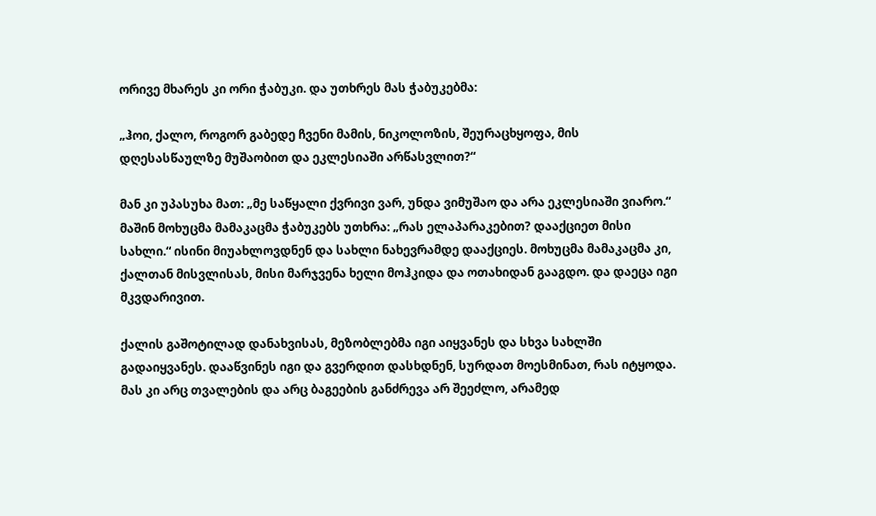ორივე მხარეს კი ორი ჭაბუკი. და უთხრეს მას ჭაბუკებმა:

„ჰოი, ქალო, როგორ გაბედე ჩვენი მამის, ნიკოლოზის, შეურაცხყოფა, მის დღესასწაულზე მუშაობით და ეკლესიაში არწასვლით?“

მან კი უპასუხა მათ: „მე საწყალი ქვრივი ვარ, უნდა ვიმუშაო და არა ეკლესიაში ვიარო.“ მაშინ მოხუცმა მამაკაცმა ჭაბუკებს უთხრა: „რას ელაპარაკებით? დააქციეთ მისი სახლი.“ ისინი მიუახლოვდნენ და სახლი ნახევრამდე დააქციეს. მოხუცმა მამაკაცმა კი, ქალთან მისვლისას, მისი მარჯვენა ხელი მოჰკიდა და ოთახიდან გააგდო. და დაეცა იგი მკვდარივით.

ქალის გაშოტილად დანახვისას, მეზობლებმა იგი აიყვანეს და სხვა სახლში გადაიყვანეს. დააწვინეს იგი და გვერდით დასხდნენ, სურდათ მოესმინათ, რას იტყოდა. მას კი არც თვალების და არც ბაგეების განძრევა არ შეეძლო, არამედ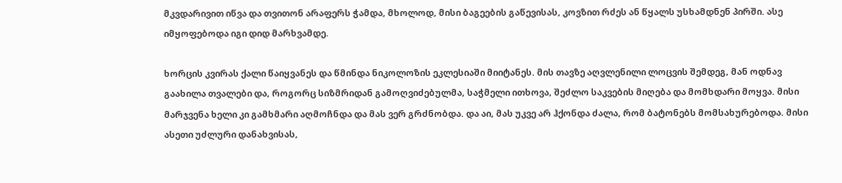მკვდარივით იწვა და თვითონ არაფერს ჭამდა, მხოლოდ, მისი ბაგეების გაწევისას, კოვზით რძეს ან წყალს უსხამდნენ პირში. ასე იმყოფებოდა იგი დიდ მარხვამდე.

ხორცის კვირას ქალი წაიყვანეს და წმინდა ნიკოლოზის ეკლესიაში მიიტანეს. მის თავზე აღვლენილი ლოცვის შემდეგ, მან ოდნავ გაახილა თვალები და, როგორც სიზმრიდან გამოღვიძებულმა, საჭმელი ითხოვა, შეძლო საკვების მიღება და მომხდარი მოყვა. მისი მარჯვენა ხელი კი გამხმარი აღმოჩნდა და მას ვერ გრძნობდა. და აი, მას უკვე არ ჰქონდა ძალა, რომ ბატონებს მომსახურებოდა. მისი ასეთი უძლური დანახვისას,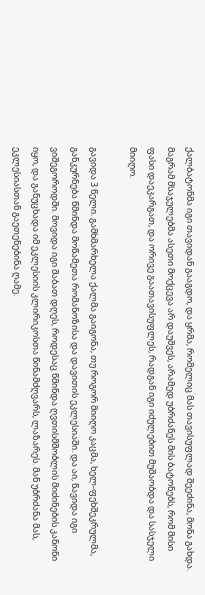ქალბატონმა იგი თავიდან გააგდო, და ყრმა, რომელიც მას თავისუფლად შეეძინა, მონა გახდა. მაგრამ მსაჯულებმა ასეთი მოქცევა არ დაუშვეს, არამედ უბრძანეს მის ბატონებს, რომ მისი ფასი დაეკარგათ, და ორივე გაათავისუფლეს, რადგან იგი იძულებით მუშაობდა და სასჯელი მიიღო.

გავიდა 3 წელი. გამხმარხელა ქალმა გაიგონა, თუ როგორ მიიღო კაცმა, ხელ-ფეხშეკრულმა, განკურნება წმინდა მოწამეთა რომანოზისა და დავითის ეკლესიაში. და აი, წავიდა იგი ვიშეგოროდში. მოვიდა იგი შაბათ დღეს, როდესაც წმინდა ღვთისმშობლის მიძინების კანონი იყო, და განუცხადა იმ ეკლესიის კლირიკოსთა წინამძღვარს, ლაზარეს. მან უბრძანა მას, ეკლესიასთან გაეთენებინა ღამე.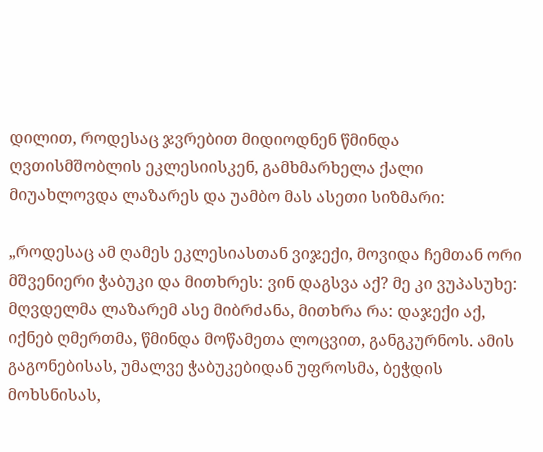დილით, როდესაც ჯვრებით მიდიოდნენ წმინდა ღვთისმშობლის ეკლესიისკენ, გამხმარხელა ქალი მიუახლოვდა ლაზარეს და უამბო მას ასეთი სიზმარი:

„როდესაც ამ ღამეს ეკლესიასთან ვიჯექი, მოვიდა ჩემთან ორი მშვენიერი ჭაბუკი და მითხრეს: ვინ დაგსვა აქ? მე კი ვუპასუხე: მღვდელმა ლაზარემ ასე მიბრძანა, მითხრა რა: დაჯექი აქ, იქნებ ღმერთმა, წმინდა მოწამეთა ლოცვით, განგკურნოს. ამის გაგონებისას, უმალვე ჭაბუკებიდან უფროსმა, ბეჭდის მოხსნისას,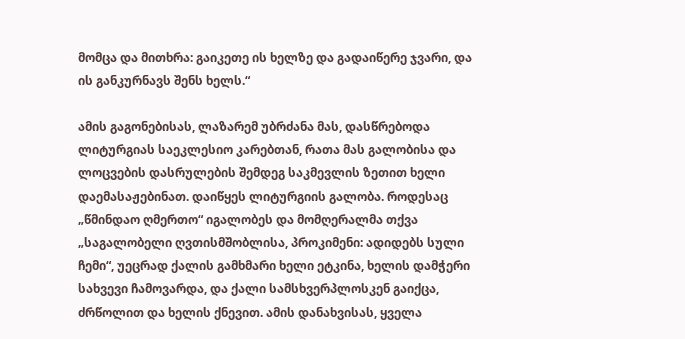მომცა და მითხრა: გაიკეთე ის ხელზე და გადაიწერე ჯვარი, და ის განკურნავს შენს ხელს.“

ამის გაგონებისას, ლაზარემ უბრძანა მას, დასწრებოდა ლიტურგიას საეკლესიო კარებთან, რათა მას გალობისა და ლოცვების დასრულების შემდეგ საკმევლის ზეთით ხელი დაემასაჟებინათ. დაიწყეს ლიტურგიის გალობა. როდესაც „წმინდაო ღმერთო“ იგალობეს და მომღერალმა თქვა „საგალობელი ღვთისმშობლისა, პროკიმენი: ადიდებს სული ჩემი“, უეცრად ქალის გამხმარი ხელი ეტკინა, ხელის დამჭერი სახვევი ჩამოვარდა, და ქალი სამსხვერპლოსკენ გაიქცა, ძრწოლით და ხელის ქნევით. ამის დანახვისას, ყველა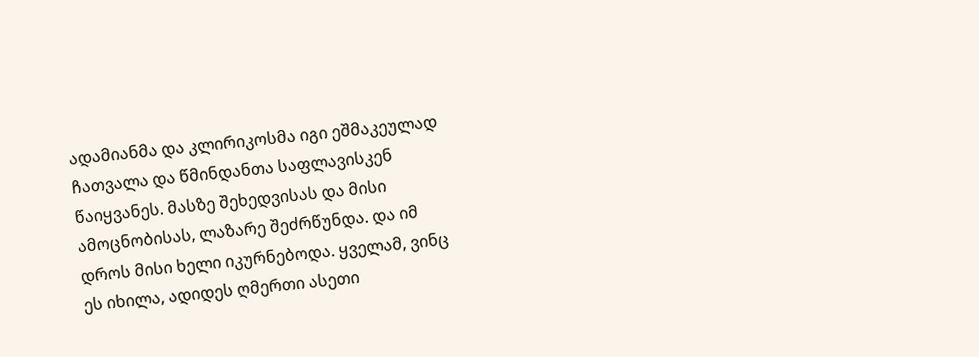ადამიანმა და კლირიკოსმა იგი ეშმაკეულად ჩათვალა და წმინდანთა საფლავისკენ წაიყვანეს. მასზე შეხედვისას და მისი ამოცნობისას, ლაზარე შეძრწუნდა. და იმ დროს მისი ხელი იკურნებოდა. ყველამ, ვინც ეს იხილა, ადიდეს ღმერთი ასეთი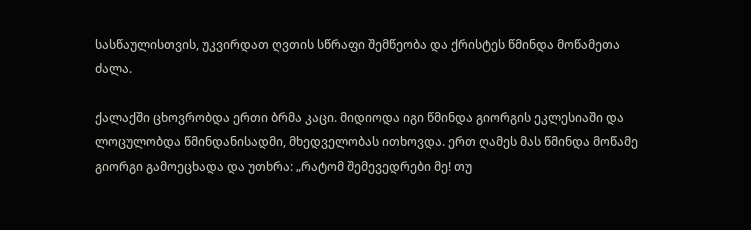სასწაულისთვის, უკვირდათ ღვთის სწრაფი შემწეობა და ქრისტეს წმინდა მოწამეთა ძალა.

ქალაქში ცხოვრობდა ერთი ბრმა კაცი. მიდიოდა იგი წმინდა გიორგის ეკლესიაში და ლოცულობდა წმინდანისადმი, მხედველობას ითხოვდა. ერთ ღამეს მას წმინდა მოწამე გიორგი გამოეცხადა და უთხრა: „რატომ შემევედრები მე! თუ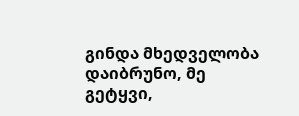გინდა მხედველობა დაიბრუნო, მე გეტყვი,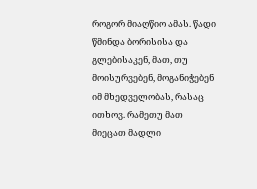როგორ მიაღწიო ამას. წადი წმინდა ბორისისა და გლებისაკენ, მათ, თუ მოისურვებენ, მოგანიჭებენ იმ მხედველობას, რასაც ითხოვ. რამეთუ მათ მიეცათ მადლი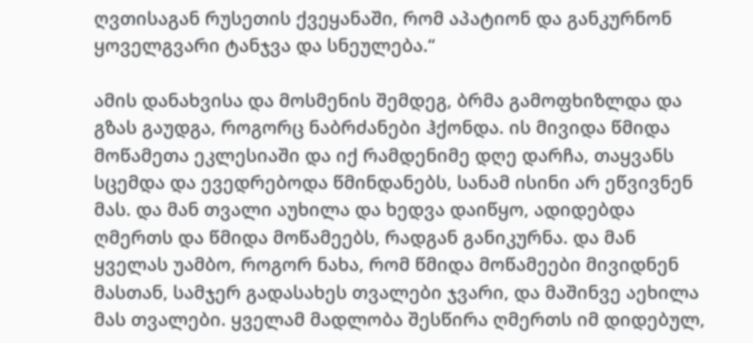ღვთისაგან რუსეთის ქვეყანაში, რომ აპატიონ და განკურნონ ყოველგვარი ტანჯვა და სნეულება.“

ამის დანახვისა და მოსმენის შემდეგ, ბრმა გამოფხიზლდა და გზას გაუდგა, როგორც ნაბრძანები ჰქონდა. ის მივიდა წმიდა მოწამეთა ეკლესიაში და იქ რამდენიმე დღე დარჩა, თაყვანს სცემდა და ევედრებოდა წმინდანებს, სანამ ისინი არ ეწვივნენ მას. და მან თვალი აუხილა და ხედვა დაიწყო, ადიდებდა ღმერთს და წმიდა მოწამეებს, რადგან განიკურნა. და მან ყველას უამბო, როგორ ნახა, რომ წმიდა მოწამეები მივიდნენ მასთან, სამჯერ გადასახეს თვალები ჯვარი, და მაშინვე აეხილა მას თვალები. ყველამ მადლობა შესწირა ღმერთს იმ დიდებულ,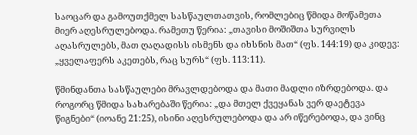საოცარ და გამოუთქმელ სასწაულთათვის, რომლებიც წმიდა მოწამეთა მიერ აღესრულებოდა. რამეთუ წერია: „თავისი მოშიშთა სურვილს აღასრულებს, მათ ღაღადისს ისმენს და იხსნის მათ“ (ფს. 144:19) და კიდევ: „ყველაფერს აკეთებს, რაც სურს“ (ფს. 113:11).

წმინდანთა სასწაულები მრავლდებოდა და მათი მადლი იზრდებოდა. და როგორც წმიდა სახარებაში წერია: „და მთელ ქვეყანას ვერ დაეტევა წიგნები“ (იოანე 21:25), ისინი აღესრულებოდა და არ იწერებოდა, და ვინც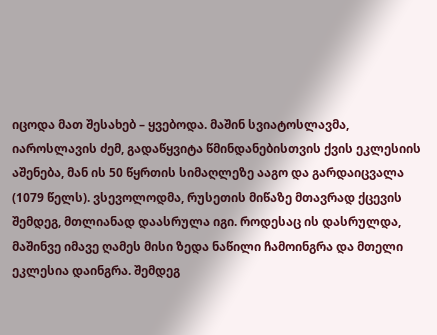იცოდა მათ შესახებ – ყვებოდა. მაშინ სვიატოსლავმა, იაროსლავის ძემ, გადაწყვიტა წმინდანებისთვის ქვის ეკლესიის აშენება, მან ის 50 წყრთის სიმაღლეზე ააგო და გარდაიცვალა (1079 წელს). ვსევოლოდმა, რუსეთის მიწაზე მთავრად ქცევის შემდეგ, მთლიანად დაასრულა იგი. როდესაც ის დასრულდა, მაშინვე იმავე ღამეს მისი ზედა ნაწილი ჩამოინგრა და მთელი ეკლესია დაინგრა. შემდეგ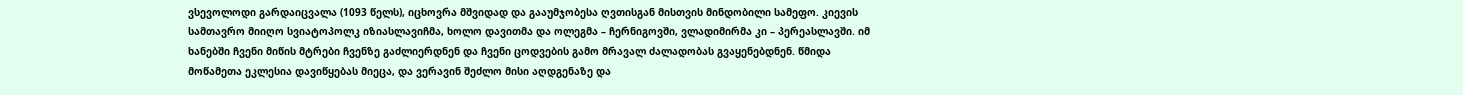ვსევოლოდი გარდაიცვალა (1093 წელს), იცხოვრა მშვიდად და გააუმჯობესა ღვთისგან მისთვის მინდობილი სამეფო. კიევის სამთავრო მიიღო სვიატოპოლკ იზიასლავიჩმა, ხოლო დავითმა და ოლეგმა – ჩერნიგოვში, ვლადიმირმა კი – პერეასლავში. იმ ხანებში ჩვენი მიწის მტრები ჩვენზე გაძლიერდნენ და ჩვენი ცოდვების გამო მრავალ ძალადობას გვაყენებდნენ. წმიდა მოწამეთა ეკლესია დავიწყებას მიეცა, და ვერავინ შეძლო მისი აღდგენაზე და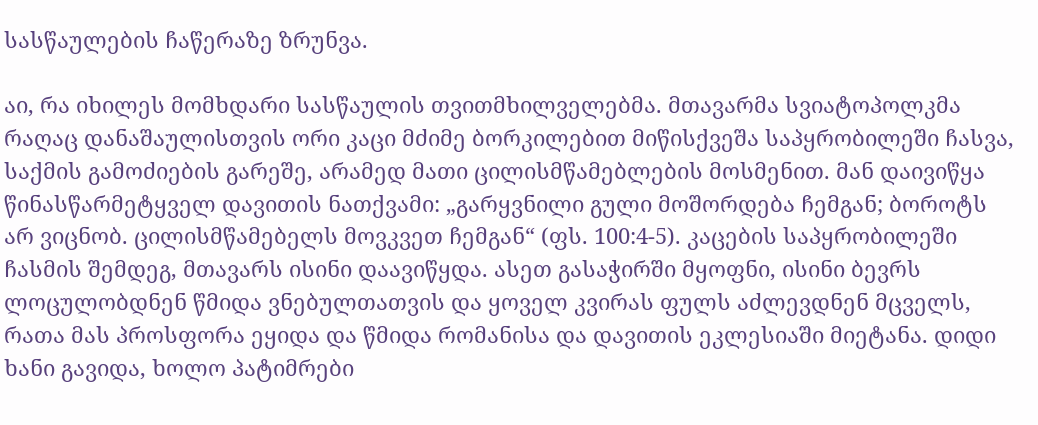სასწაულების ჩაწერაზე ზრუნვა.

აი, რა იხილეს მომხდარი სასწაულის თვითმხილველებმა. მთავარმა სვიატოპოლკმა რაღაც დანაშაულისთვის ორი კაცი მძიმე ბორკილებით მიწისქვეშა საპყრობილეში ჩასვა, საქმის გამოძიების გარეშე, არამედ მათი ცილისმწამებლების მოსმენით. მან დაივიწყა წინასწარმეტყველ დავითის ნათქვამი: „გარყვნილი გული მოშორდება ჩემგან; ბოროტს არ ვიცნობ. ცილისმწამებელს მოვკვეთ ჩემგან“ (ფს. 100:4-5). კაცების საპყრობილეში ჩასმის შემდეგ, მთავარს ისინი დაავიწყდა. ასეთ გასაჭირში მყოფნი, ისინი ბევრს ლოცულობდნენ წმიდა ვნებულთათვის და ყოველ კვირას ფულს აძლევდნენ მცველს, რათა მას პროსფორა ეყიდა და წმიდა რომანისა და დავითის ეკლესიაში მიეტანა. დიდი ხანი გავიდა, ხოლო პატიმრები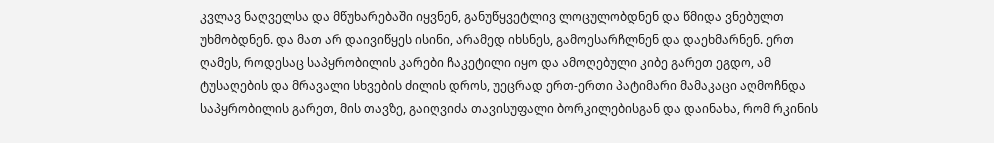კვლავ ნაღველსა და მწუხარებაში იყვნენ, განუწყვეტლივ ლოცულობდნენ და წმიდა ვნებულთ უხმობდნენ. და მათ არ დაივიწყეს ისინი, არამედ იხსნეს, გამოესარჩლნენ და დაეხმარნენ. ერთ ღამეს, როდესაც საპყრობილის კარები ჩაკეტილი იყო და ამოღებული კიბე გარეთ ეგდო, ამ ტუსაღების და მრავალი სხვების ძილის დროს, უეცრად ერთ-ერთი პატიმარი მამაკაცი აღმოჩნდა საპყრობილის გარეთ, მის თავზე, გაიღვიძა თავისუფალი ბორკილებისგან და დაინახა, რომ რკინის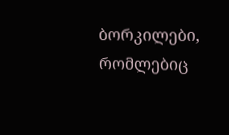ბორკილები, რომლებიც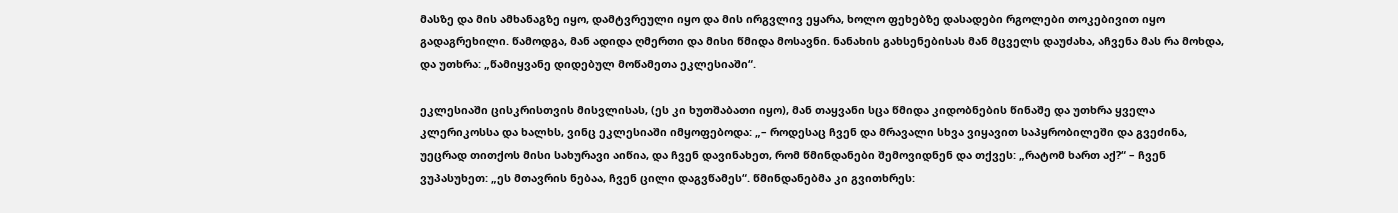მასზე და მის ამხანაგზე იყო, დამტვრეული იყო და მის ირგვლივ ეყარა, ხოლო ფეხებზე დასადები რგოლები თოკებივით იყო გადაგრეხილი. წამოდგა, მან ადიდა ღმერთი და მისი წმიდა მოსავნი. ნანახის გახსენებისას მან მცველს დაუძახა, აჩვენა მას რა მოხდა, და უთხრა: „წამიყვანე დიდებულ მოწამეთა ეკლესიაში“.

ეკლესიაში ცისკრისთვის მისვლისას, (ეს კი ხუთშაბათი იყო), მან თაყვანი სცა წმიდა კიდობნების წინაშე და უთხრა ყველა კლერიკოსსა და ხალხს, ვინც ეკლესიაში იმყოფებოდა: „– როდესაც ჩვენ და მრავალი სხვა ვიყავით საპყრობილეში და გვეძინა, უეცრად თითქოს მისი სახურავი აიწია, და ჩვენ დავინახეთ, რომ წმინდანები შემოვიდნენ და თქვეს: „რატომ ხართ აქ?“ – ჩვენ ვუპასუხეთ: „ეს მთავრის ნებაა, ჩვენ ცილი დაგვწამეს“. წმინდანებმა კი გვითხრეს: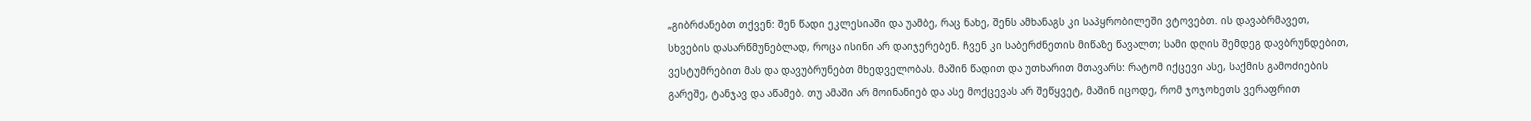„გიბრძანებთ თქვენ: შენ წადი ეკლესიაში და უამბე, რაც ნახე, შენს ამხანაგს კი საპყრობილეში ვტოვებთ. ის დავაბრმავეთ, სხვების დასარწმუნებლად, როცა ისინი არ დაიჯერებენ. ჩვენ კი საბერძნეთის მიწაზე წავალთ; სამი დღის შემდეგ დავბრუნდებით, ვესტუმრებით მას და დავუბრუნებთ მხედველობას. მაშინ წადით და უთხარით მთავარს: რატომ იქცევი ასე, საქმის გამოძიების გარეშე, ტანჯავ და აწამებ. თუ ამაში არ მოინანიებ და ასე მოქცევას არ შეწყვეტ, მაშინ იცოდე, რომ ჯოჯოხეთს ვერაფრით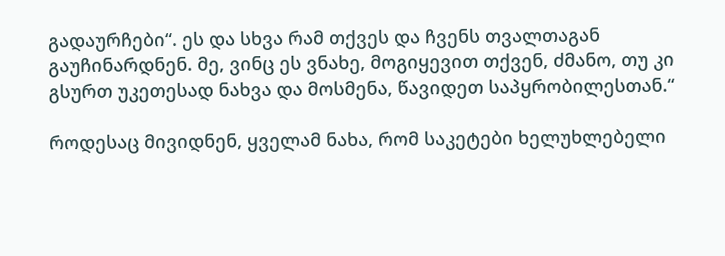გადაურჩები“. ეს და სხვა რამ თქვეს და ჩვენს თვალთაგან გაუჩინარდნენ. მე, ვინც ეს ვნახე, მოგიყევით თქვენ, ძმანო, თუ კი გსურთ უკეთესად ნახვა და მოსმენა, წავიდეთ საპყრობილესთან.“

როდესაც მივიდნენ, ყველამ ნახა, რომ საკეტები ხელუხლებელი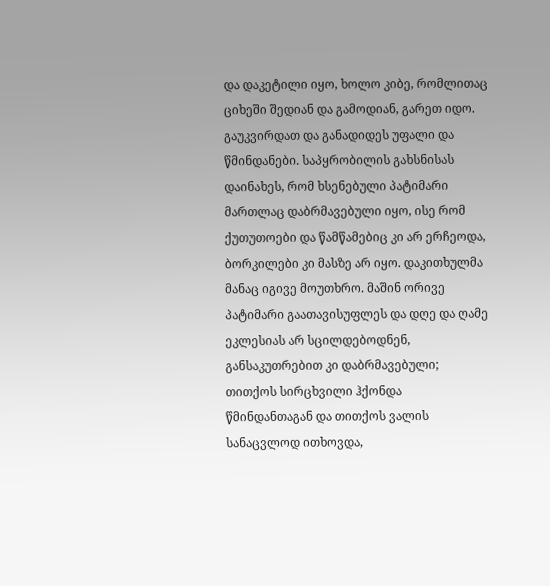და დაკეტილი იყო, ხოლო კიბე, რომლითაც ციხეში შედიან და გამოდიან, გარეთ იდო. გაუკვირდათ და განადიდეს უფალი და წმინდანები. საპყრობილის გახსნისას დაინახეს, რომ ხსენებული პატიმარი მართლაც დაბრმავებული იყო, ისე რომ ქუთუთოები და წამწამებიც კი არ ერჩეოდა, ბორკილები კი მასზე არ იყო. დაკითხულმა მანაც იგივე მოუთხრო. მაშინ ორივე პატიმარი გაათავისუფლეს და დღე და ღამე ეკლესიას არ სცილდებოდნენ, განსაკუთრებით კი დაბრმავებული; თითქოს სირცხვილი ჰქონდა წმინდანთაგან და თითქოს ვალის სანაცვლოდ ითხოვდა,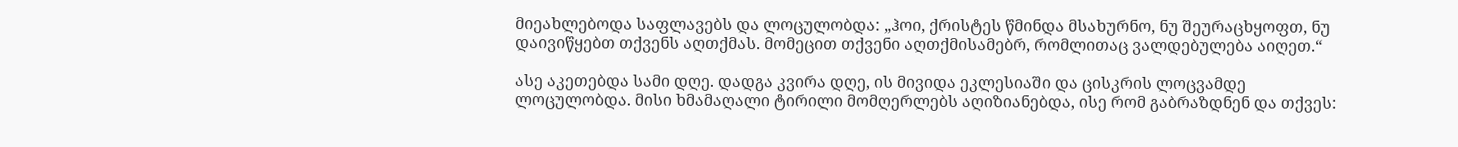მიეახლებოდა საფლავებს და ლოცულობდა: „ჰოი, ქრისტეს წმინდა მსახურნო, ნუ შეურაცხყოფთ, ნუ დაივიწყებთ თქვენს აღთქმას. მომეცით თქვენი აღთქმისამებრ, რომლითაც ვალდებულება აიღეთ.“

ასე აკეთებდა სამი დღე. დადგა კვირა დღე, ის მივიდა ეკლესიაში და ცისკრის ლოცვამდე ლოცულობდა. მისი ხმამაღალი ტირილი მომღერლებს აღიზიანებდა, ისე რომ გაბრაზდნენ და თქვეს: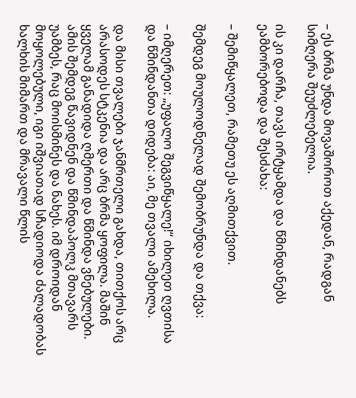– ეს ბრმა უნდა მოვაშოროთ აქედან, რადგან სიმღერა შეუძლებელია.

ის კი დარჩა, თავს ირტყამდა და წმინდანებს ეამბორებოდა და შესძახა:

– შემიწყალეთ, რამეთუ ეს აღმითქვით.

შემდეგ მოულოდნელად შემობრუნდა და თქვა:

– იმღერეთ: „უფალო შეგვიწყალე!“ იხილეთ ღვთისა და წმინდანთა დიდება: აი, მე თვალი ამეხილა.

და მისი თვალები ჯანმრთელი გახდა, თითქოს არც არასოდეს სტკენია და არც ბრმა ყოფილა. მაშინ ყველამ განადიდა ღმერთი და წმინდა ვნებულები. ამის შემდეგ წავიდნენ და წმინდაპოლკ მთავარს უამბეს, რაც მოისმინეს და ნახეს. იმ დროიდან მოყოლებული, იგი იშვიათად სჩადიოდა ძალადობას ხალხის მიმართ და მრავალი წლის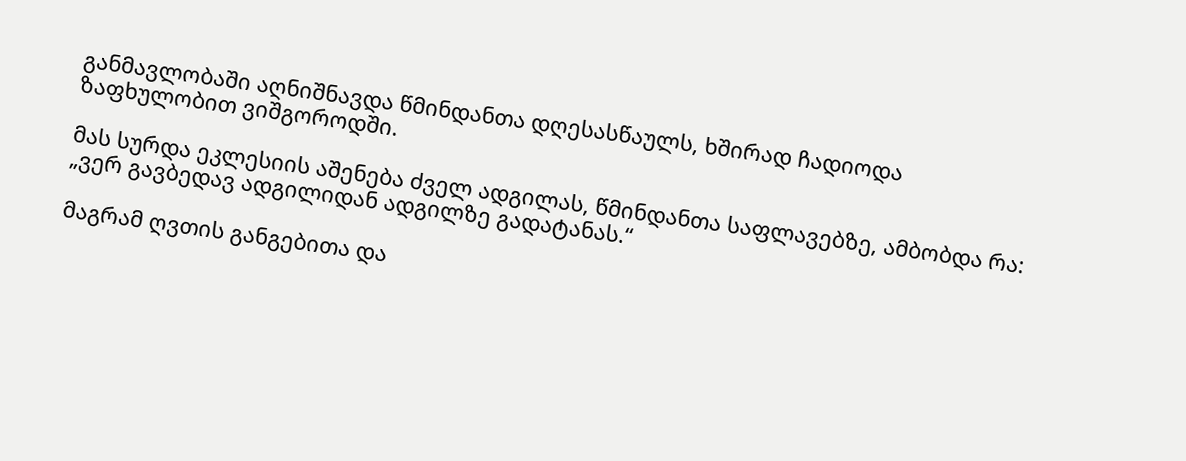განმავლობაში აღნიშნავდა წმინდანთა დღესასწაულს, ხშირად ჩადიოდა ზაფხულობით ვიშგოროდში.

მას სურდა ეკლესიის აშენება ძველ ადგილას, წმინდანთა საფლავებზე, ამბობდა რა: „ვერ გავბედავ ადგილიდან ადგილზე გადატანას.“

მაგრამ ღვთის განგებითა და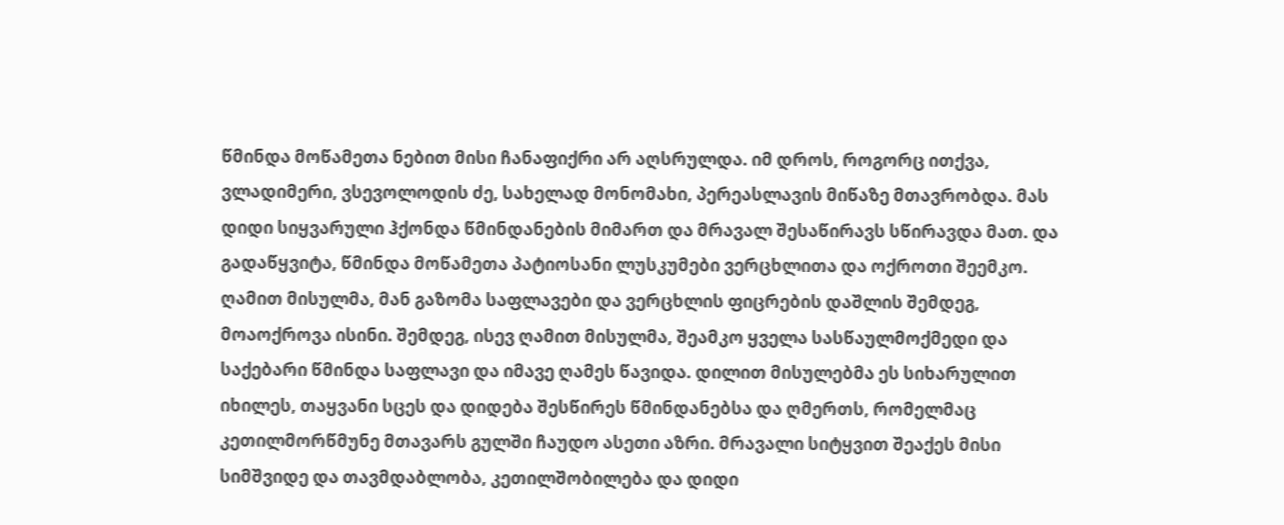წმინდა მოწამეთა ნებით მისი ჩანაფიქრი არ აღსრულდა. იმ დროს, როგორც ითქვა, ვლადიმერი, ვსევოლოდის ძე, სახელად მონომახი, პერეასლავის მიწაზე მთავრობდა. მას დიდი სიყვარული ჰქონდა წმინდანების მიმართ და მრავალ შესაწირავს სწირავდა მათ. და გადაწყვიტა, წმინდა მოწამეთა პატიოსანი ლუსკუმები ვერცხლითა და ოქროთი შეემკო. ღამით მისულმა, მან გაზომა საფლავები და ვერცხლის ფიცრების დაშლის შემდეგ, მოაოქროვა ისინი. შემდეგ, ისევ ღამით მისულმა, შეამკო ყველა სასწაულმოქმედი და საქებარი წმინდა საფლავი და იმავე ღამეს წავიდა. დილით მისულებმა ეს სიხარულით იხილეს, თაყვანი სცეს და დიდება შესწირეს წმინდანებსა და ღმერთს, რომელმაც კეთილმორწმუნე მთავარს გულში ჩაუდო ასეთი აზრი. მრავალი სიტყვით შეაქეს მისი სიმშვიდე და თავმდაბლობა, კეთილშობილება და დიდი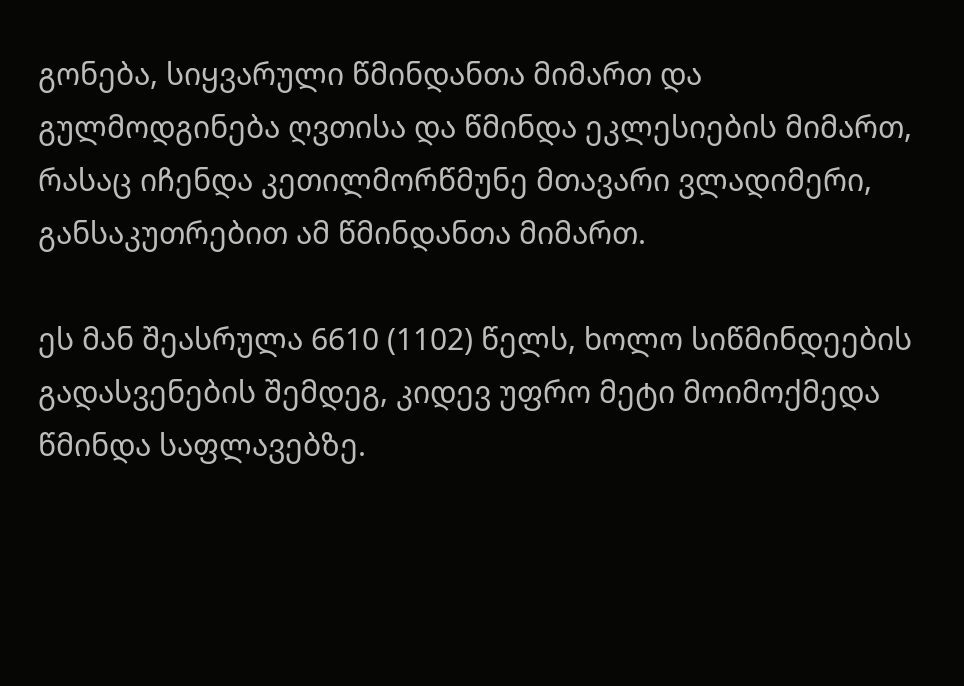გონება, სიყვარული წმინდანთა მიმართ და გულმოდგინება ღვთისა და წმინდა ეკლესიების მიმართ, რასაც იჩენდა კეთილმორწმუნე მთავარი ვლადიმერი, განსაკუთრებით ამ წმინდანთა მიმართ.

ეს მან შეასრულა 6610 (1102) წელს, ხოლო სიწმინდეების გადასვენების შემდეგ, კიდევ უფრო მეტი მოიმოქმედა წმინდა საფლავებზე.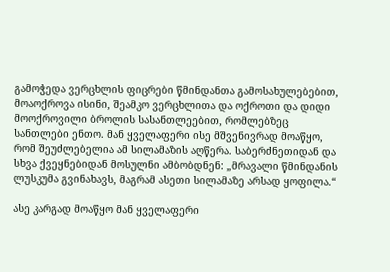გამოჭედა ვერცხლის ფიცრები წმინდანთა გამოსახულებებით, მოაოქროვა ისინი, შეამკო ვერცხლითა და ოქროთი და დიდი მოოქროვილი ბროლის სასანთლეებით, რომლებზეც სანთლები ენთო. მან ყველაფერი ისე მშვენივრად მოაწყო, რომ შეუძლებელია ამ სილამაზის აღწერა. საბერძნეთიდან და სხვა ქვეყნებიდან მოსულნი ამბობდნენ: „მრავალი წმინდანის ლუსკუმა გვინახავს, მაგრამ ასეთი სილამაზე არსად ყოფილა.“

ასე კარგად მოაწყო მან ყველაფერი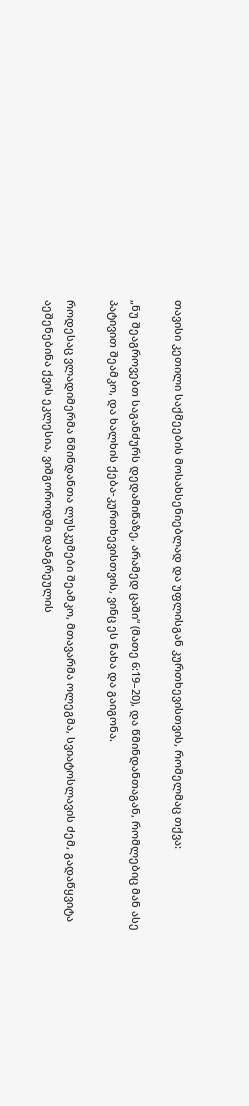თავისი კეთილი საქმეების მოსახსენიებლად და უფლისგან კურთხევისთვის, რომელმაც თქვა:

„ნუ შეაგროვებთ საგანძურს დედამიწაზე, არამედ ცაში“ (მათე 6:19–20), და წმინდანთაგან, რომლებიც მან ასე პატივით შეამკო, და ხალხის ქება-კურთხევისთვის, ვინც ეს ნახა და გაიგონა.

როდესაც ვლადიმერმა წმინდანთა ლუსკუმები შეამკო, მთავარმა ოლეგმა, სვიატოსლავის ძემ, გადაწყვიტა აეშენებინა ქვის ეკლესია, ვიშგოროდში დანგრეულის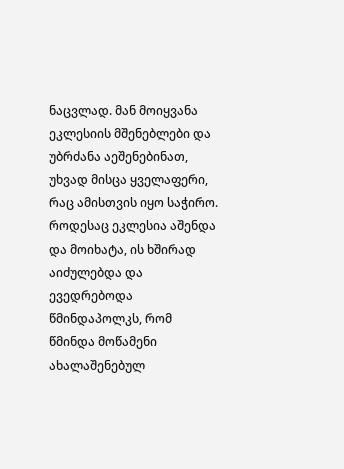ნაცვლად. მან მოიყვანა ეკლესიის მშენებლები და უბრძანა აეშენებინათ, უხვად მისცა ყველაფერი, რაც ამისთვის იყო საჭირო. როდესაც ეკლესია აშენდა და მოიხატა, ის ხშირად აიძულებდა და ევედრებოდა წმინდაპოლკს, რომ წმინდა მოწამენი ახალაშენებულ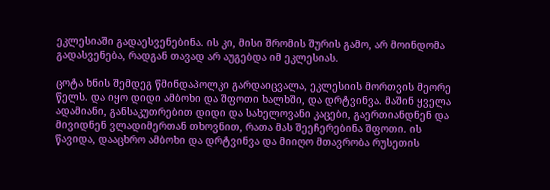ეკლესიაში გადაესვენებინა. ის კი, მისი შრომის შურის გამო, არ მოინდომა გადასვენება, რადგან თავად არ აუგებდა იმ ეკლესიას.

ცოტა ხნის შემდეგ წმინდაპოლკი გარდაიცვალა, ეკლესიის მორთვის მეორე წელს. და იყო დიდი ამბოხი და შფოთი ხალხში, და დრტვინვა. მაშინ ყველა ადამიანი, განსაკუთრებით დიდი და სახელოვანი კაცები, გაერთიანდნენ და მივიდნენ ვლადიმერთან თხოვნით, რათა მას შეეჩერებინა შფოთი. ის წავიდა, დააცხრო ამბოხი და დრტვინვა და მიიღო მთავრობა რუსეთის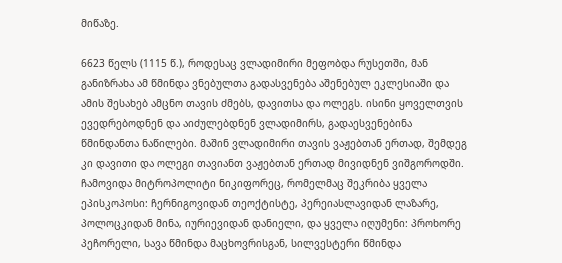მიწაზე.

6623 წელს (1115 წ.), როდესაც ვლადიმირი მეფობდა რუსეთში, მან განიზრახა ამ წმინდა ვნებულთა გადასვენება აშენებულ ეკლესიაში და ამის შესახებ ამცნო თავის ძმებს, დავითსა და ოლეგს. ისინი ყოველთვის ევედრებოდნენ და აიძულებდნენ ვლადიმირს, გადაესვენებინა წმინდანთა ნაწილები. მაშინ ვლადიმირი თავის ვაჟებთან ერთად, შემდეგ კი დავითი და ოლეგი თავიანთ ვაჟებთან ერთად მივიდნენ ვიშგოროდში. ჩამოვიდა მიტროპოლიტი ნიკიფორეც, რომელმაც შეკრიბა ყველა ეპისკოპოსი: ჩერნიგოვიდან თეოქტისტე, პერეიასლავიდან ლაზარე, პოლოცკიდან მინა, იურიევიდან დანიელი, და ყველა იღუმენი: პროხორე პეჩორელი, სავა წმინდა მაცხოვრისგან, სილვესტერი წმინდა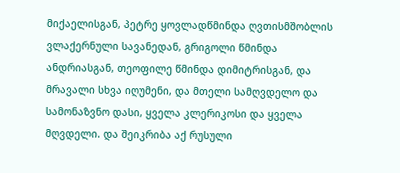მიქაელისგან, პეტრე ყოვლადწმინდა ღვთისმშობლის ვლაქერნული სავანედან, გრიგოლი წმინდა ანდრიასგან, თეოფილე წმინდა დიმიტრისგან, და მრავალი სხვა იღუმენი, და მთელი სამღვდელო და სამონაზვნო დასი, ყველა კლერიკოსი და ყველა მღვდელი. და შეიკრიბა აქ რუსული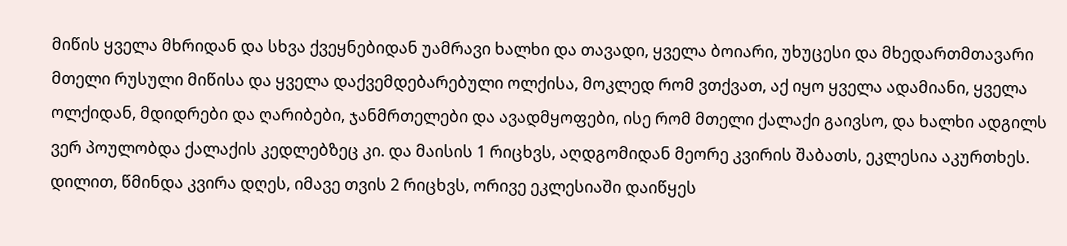მიწის ყველა მხრიდან და სხვა ქვეყნებიდან უამრავი ხალხი და თავადი, ყველა ბოიარი, უხუცესი და მხედართმთავარი მთელი რუსული მიწისა და ყველა დაქვემდებარებული ოლქისა, მოკლედ რომ ვთქვათ, აქ იყო ყველა ადამიანი, ყველა ოლქიდან, მდიდრები და ღარიბები, ჯანმრთელები და ავადმყოფები, ისე რომ მთელი ქალაქი გაივსო, და ხალხი ადგილს ვერ პოულობდა ქალაქის კედლებზეც კი. და მაისის 1 რიცხვს, აღდგომიდან მეორე კვირის შაბათს, ეკლესია აკურთხეს. დილით, წმინდა კვირა დღეს, იმავე თვის 2 რიცხვს, ორივე ეკლესიაში დაიწყეს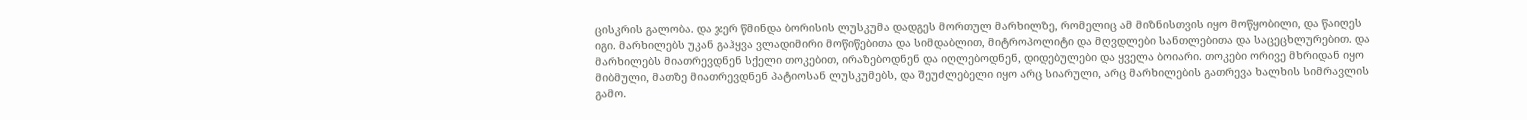ცისკრის გალობა. და ჯერ წმინდა ბორისის ლუსკუმა დადგეს მორთულ მარხილზე, რომელიც ამ მიზნისთვის იყო მოწყობილი, და წაიღეს იგი. მარხილებს უკან გაჰყვა ვლადიმირი მოწიწებითა და სიმდაბლით, მიტროპოლიტი და მღვდლები სანთლებითა და საცეცხლურებით. და მარხილებს მიათრევდნენ სქელი თოკებით, ირაზებოდნენ და იღლებოდნენ, დიდებულები და ყველა ბოიარი. თოკები ორივე მხრიდან იყო მიბმული, მათზე მიათრევდნენ პატიოსან ლუსკუმებს, და შეუძლებელი იყო არც სიარული, არც მარხილების გათრევა ხალხის სიმრავლის გამო.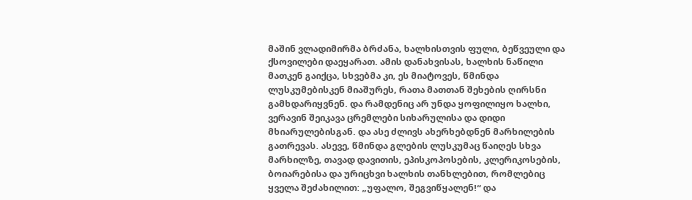მაშინ ვლადიმირმა ბრძანა, ხალხისთვის ფული, ბეწვეული და ქსოვილები დაეყარათ. ამის დანახვისას, ხალხის ნაწილი მათკენ გაიქცა, სხვებმა კი, ეს მიატოვეს, წმინდა ლუსკუმებისკენ მიაშურეს, რათა მათთან შეხების ღირსნი გამხდარიყვნენ. და რამდენიც არ უნდა ყოფილიყო ხალხი, ვერავინ შეიკავა ცრემლები სიხარულისა და დიდი მხიარულებისგან. და ასე ძლივს ახერხებდნენ მარხილების გათრევას. ასევე, წმინდა გლების ლუსკუმაც წაიღეს სხვა მარხილზე, თავად დავითის, ეპისკოპოსების, კლერიკოსების, ბოიარებისა და ურიცხვი ხალხის თანხლებით, რომლებიც ყველა შეძახილით: „უფალო, შეგვიწყალენ!“ და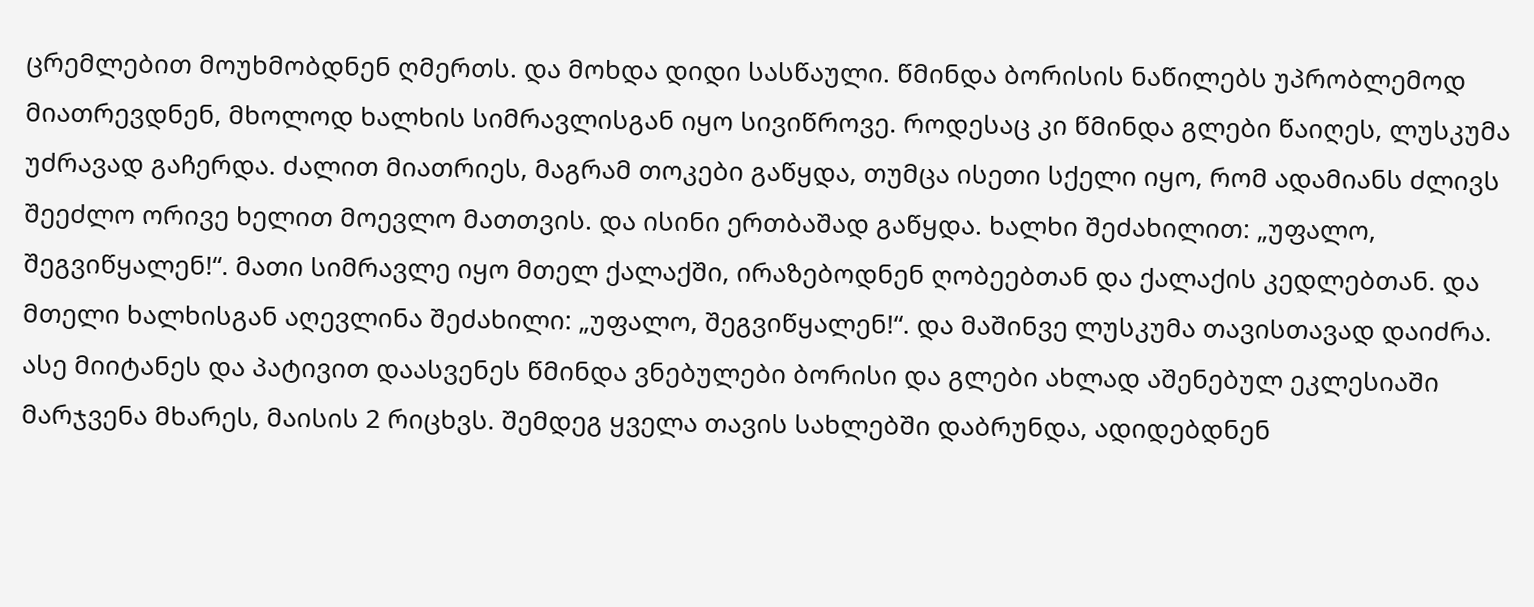ცრემლებით მოუხმობდნენ ღმერთს. და მოხდა დიდი სასწაული. წმინდა ბორისის ნაწილებს უპრობლემოდ მიათრევდნენ, მხოლოდ ხალხის სიმრავლისგან იყო სივიწროვე. როდესაც კი წმინდა გლები წაიღეს, ლუსკუმა უძრავად გაჩერდა. ძალით მიათრიეს, მაგრამ თოკები გაწყდა, თუმცა ისეთი სქელი იყო, რომ ადამიანს ძლივს შეეძლო ორივე ხელით მოევლო მათთვის. და ისინი ერთბაშად გაწყდა. ხალხი შეძახილით: „უფალო, შეგვიწყალენ!“. მათი სიმრავლე იყო მთელ ქალაქში, ირაზებოდნენ ღობეებთან და ქალაქის კედლებთან. და მთელი ხალხისგან აღევლინა შეძახილი: „უფალო, შეგვიწყალენ!“. და მაშინვე ლუსკუმა თავისთავად დაიძრა. ასე მიიტანეს და პატივით დაასვენეს წმინდა ვნებულები ბორისი და გლები ახლად აშენებულ ეკლესიაში მარჯვენა მხარეს, მაისის 2 რიცხვს. შემდეგ ყველა თავის სახლებში დაბრუნდა, ადიდებდნენ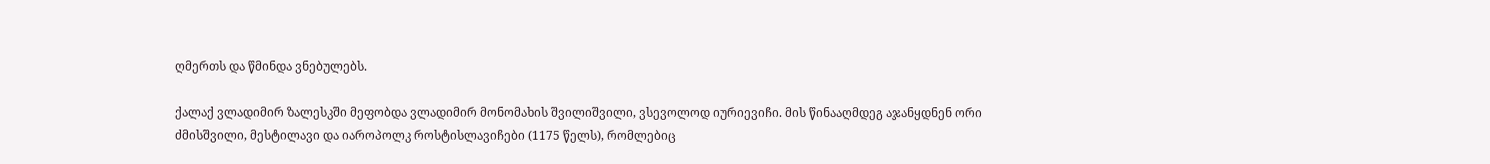ღმერთს და წმინდა ვნებულებს.

ქალაქ ვლადიმირ ზალესკში მეფობდა ვლადიმირ მონომახის შვილიშვილი, ვსევოლოდ იურიევიჩი. მის წინააღმდეგ აჯანყდნენ ორი ძმისშვილი, მესტილავი და იაროპოლკ როსტისლავიჩები (1175 წელს), რომლებიც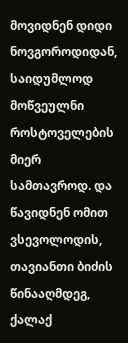მოვიდნენ დიდი ნოვგოროდიდან, საიდუმლოდ მოწვეულნი როსტოველების მიერ სამთავროდ. და წავიდნენ ომით ვსევოლოდის, თავიანთი ბიძის წინააღმდეგ, ქალაქ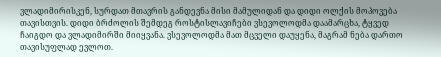ვლადიმირისკენ, სურდათ მთავრის განდევნა მისი მამულიდან და დიდი ოლქის მოპოვება თავისთვის. დიდი ბრძოლის შემდეგ როსტისლავიჩები ვსევოლოდმა დაამარცხა, ტყვედ ჩაიგდო და ვლადიმირში მიიყვანა. ვსევოლოდმა მათ მცველი დაუყენა, მაგრამ ნება დართო თავისუფლად ევლოთ.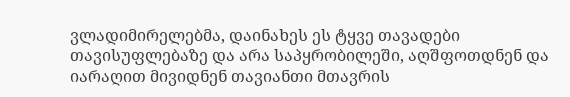ვლადიმირელებმა, დაინახეს ეს ტყვე თავადები თავისუფლებაზე და არა საპყრობილეში, აღშფოთდნენ და იარაღით მივიდნენ თავიანთი მთავრის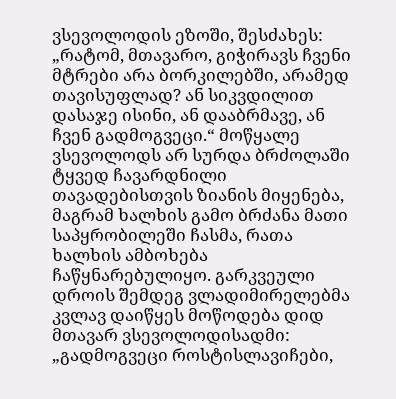ვსევოლოდის ეზოში, შესძახეს: „რატომ, მთავარო, გიჭირავს ჩვენი მტრები არა ბორკილებში, არამედ თავისუფლად? ან სიკვდილით დასაჯე ისინი, ან დააბრმავე, ან ჩვენ გადმოგვეცი.“ მოწყალე ვსევოლოდს არ სურდა ბრძოლაში ტყვედ ჩავარდნილი თავადებისთვის ზიანის მიყენება, მაგრამ ხალხის გამო ბრძანა მათი საპყრობილეში ჩასმა, რათა ხალხის ამბოხება ჩაწყნარებულიყო. გარკვეული დროის შემდეგ ვლადიმირელებმა კვლავ დაიწყეს მოწოდება დიდ მთავარ ვსევოლოდისადმი: „გადმოგვეცი როსტისლავიჩები,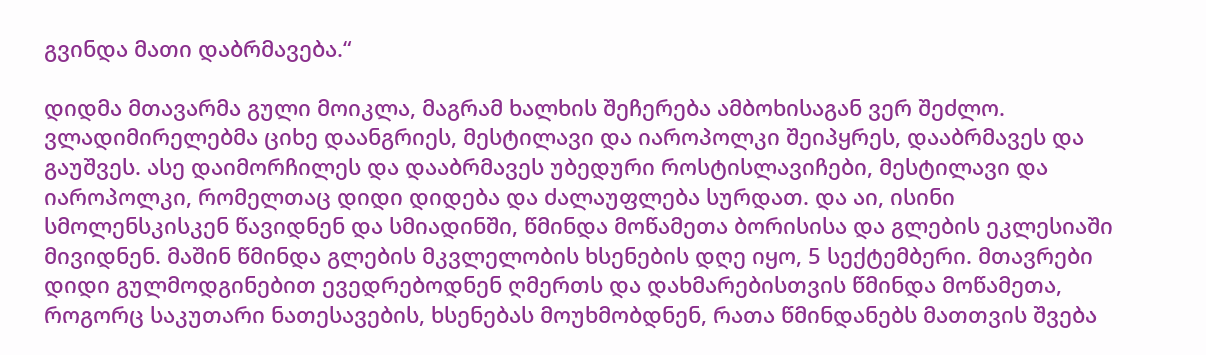გვინდა მათი დაბრმავება.“

დიდმა მთავარმა გული მოიკლა, მაგრამ ხალხის შეჩერება ამბოხისაგან ვერ შეძლო. ვლადიმირელებმა ციხე დაანგრიეს, მესტილავი და იაროპოლკი შეიპყრეს, დააბრმავეს და გაუშვეს. ასე დაიმორჩილეს და დააბრმავეს უბედური როსტისლავიჩები, მესტილავი და იაროპოლკი, რომელთაც დიდი დიდება და ძალაუფლება სურდათ. და აი, ისინი სმოლენსკისკენ წავიდნენ და სმიადინში, წმინდა მოწამეთა ბორისისა და გლების ეკლესიაში მივიდნენ. მაშინ წმინდა გლების მკვლელობის ხსენების დღე იყო, 5 სექტემბერი. მთავრები დიდი გულმოდგინებით ევედრებოდნენ ღმერთს და დახმარებისთვის წმინდა მოწამეთა, როგორც საკუთარი ნათესავების, ხსენებას მოუხმობდნენ, რათა წმინდანებს მათთვის შვება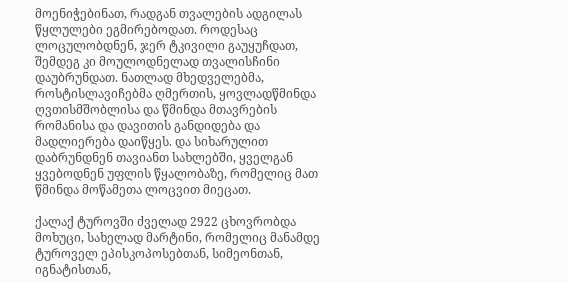მოენიჭებინათ, რადგან თვალების ადგილას წყლულები ეგმირებოდათ. როდესაც ლოცულობდნენ, ჯერ ტკივილი გაუყუჩდათ, შემდეგ კი მოულოდნელად თვალისჩინი დაუბრუნდათ. ნათლად მხედველებმა, როსტისლავიჩებმა ღმერთის, ყოვლადწმინდა ღვთისმშობლისა და წმინდა მთავრების რომანისა და დავითის განდიდება და მადლიერება დაიწყეს. და სიხარულით დაბრუნდნენ თავიანთ სახლებში, ყველგან ყვებოდნენ უფლის წყალობაზე, რომელიც მათ წმინდა მოწამეთა ლოცვით მიეცათ.

ქალაქ ტუროვში ძველად 2922 ცხოვრობდა მოხუცი, სახელად მარტინი, რომელიც მანამდე ტუროველ ეპისკოპოსებთან, სიმეონთან, იგნატისთან,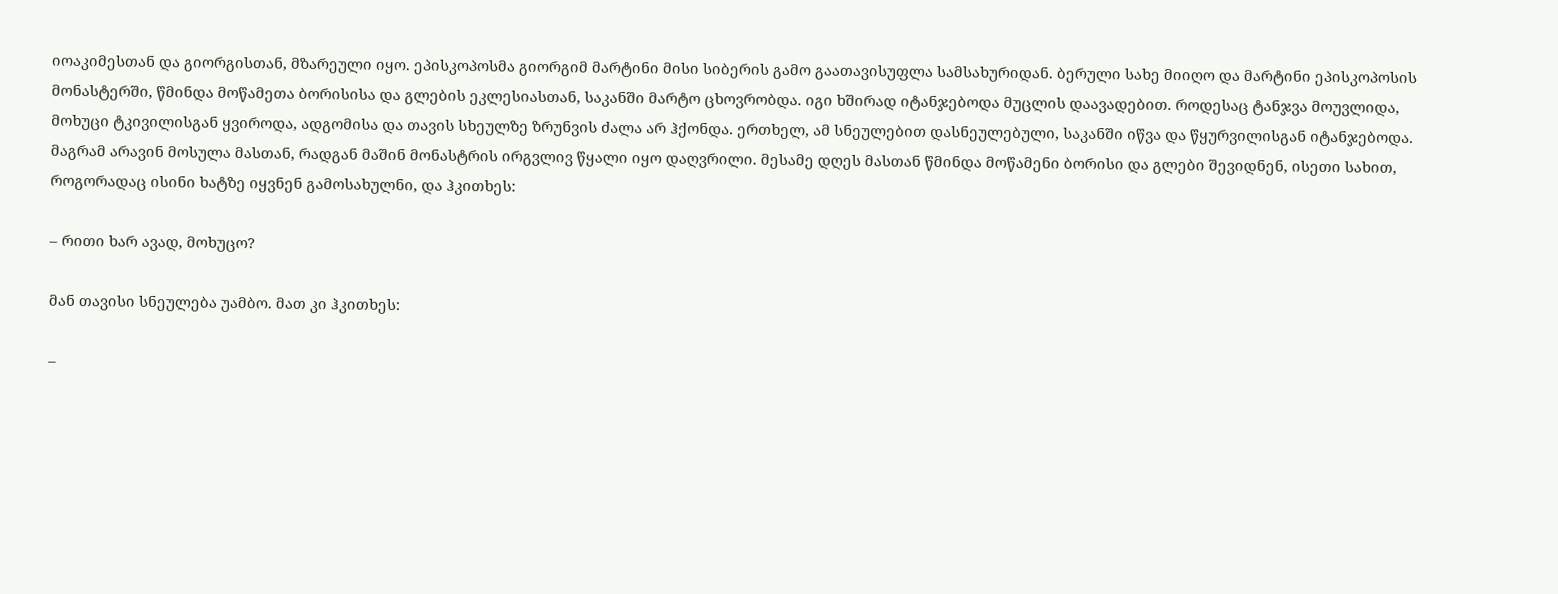იოაკიმესთან და გიორგისთან, მზარეული იყო. ეპისკოპოსმა გიორგიმ მარტინი მისი სიბერის გამო გაათავისუფლა სამსახურიდან. ბერული სახე მიიღო და მარტინი ეპისკოპოსის მონასტერში, წმინდა მოწამეთა ბორისისა და გლების ეკლესიასთან, საკანში მარტო ცხოვრობდა. იგი ხშირად იტანჯებოდა მუცლის დაავადებით. როდესაც ტანჯვა მოუვლიდა, მოხუცი ტკივილისგან ყვიროდა, ადგომისა და თავის სხეულზე ზრუნვის ძალა არ ჰქონდა. ერთხელ, ამ სნეულებით დასნეულებული, საკანში იწვა და წყურვილისგან იტანჯებოდა. მაგრამ არავინ მოსულა მასთან, რადგან მაშინ მონასტრის ირგვლივ წყალი იყო დაღვრილი. მესამე დღეს მასთან წმინდა მოწამენი ბორისი და გლები შევიდნენ, ისეთი სახით, როგორადაც ისინი ხატზე იყვნენ გამოსახულნი, და ჰკითხეს:

– რითი ხარ ავად, მოხუცო?

მან თავისი სნეულება უამბო. მათ კი ჰკითხეს:

–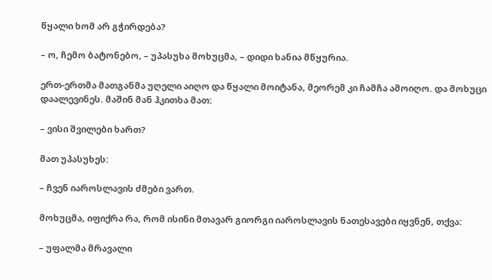წყალი ხომ არ გჭირდება?

– ო, ჩემო ბატონებო, – უპასუხა მოხუცმა, – დიდი ხანია მწყურია.

ერთ-ერთმა მათგანმა უღელი აიღო და წყალი მოიტანა, მეორემ კი ჩამჩა ამოიღო. და მოხუცი დაალევინეს. მაშინ მან ჰკითხა მათ:

– ვისი შვილები ხართ?

მათ უპასუხეს:

– ჩვენ იაროსლავის ძმები ვართ.

მოხუცმა, იფიქრა რა, რომ ისინი მთავარ გიორგი იაროსლავის ნათესავები იყვნენ, თქვა:

– უფალმა მრავალი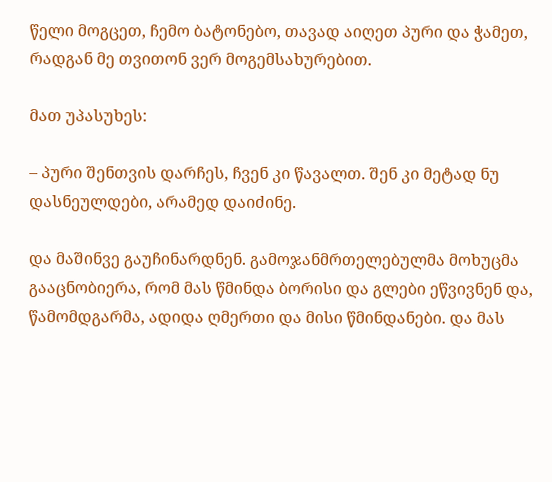წელი მოგცეთ, ჩემო ბატონებო, თავად აიღეთ პური და ჭამეთ, რადგან მე თვითონ ვერ მოგემსახურებით.

მათ უპასუხეს:

– პური შენთვის დარჩეს, ჩვენ კი წავალთ. შენ კი მეტად ნუ დასნეულდები, არამედ დაიძინე.

და მაშინვე გაუჩინარდნენ. გამოჯანმრთელებულმა მოხუცმა გააცნობიერა, რომ მას წმინდა ბორისი და გლები ეწვივნენ და, წამომდგარმა, ადიდა ღმერთი და მისი წმინდანები. და მას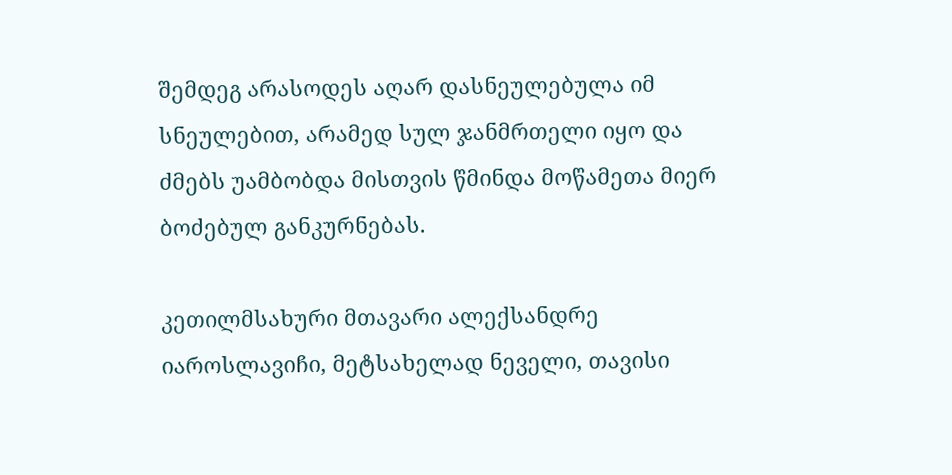შემდეგ არასოდეს აღარ დასნეულებულა იმ სნეულებით, არამედ სულ ჯანმრთელი იყო და ძმებს უამბობდა მისთვის წმინდა მოწამეთა მიერ ბოძებულ განკურნებას.

კეთილმსახური მთავარი ალექსანდრე იაროსლავიჩი, მეტსახელად ნეველი, თავისი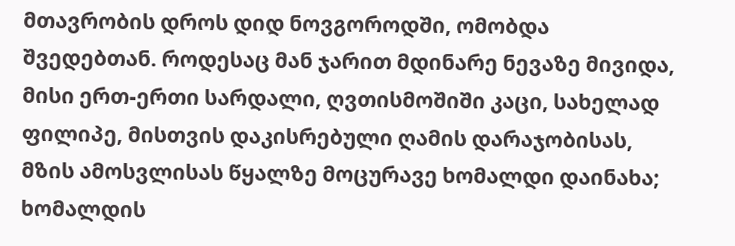მთავრობის დროს დიდ ნოვგოროდში, ომობდა შვედებთან. როდესაც მან ჯარით მდინარე ნევაზე მივიდა, მისი ერთ-ერთი სარდალი, ღვთისმოშიში კაცი, სახელად ფილიპე, მისთვის დაკისრებული ღამის დარაჯობისას, მზის ამოსვლისას წყალზე მოცურავე ხომალდი დაინახა; ხომალდის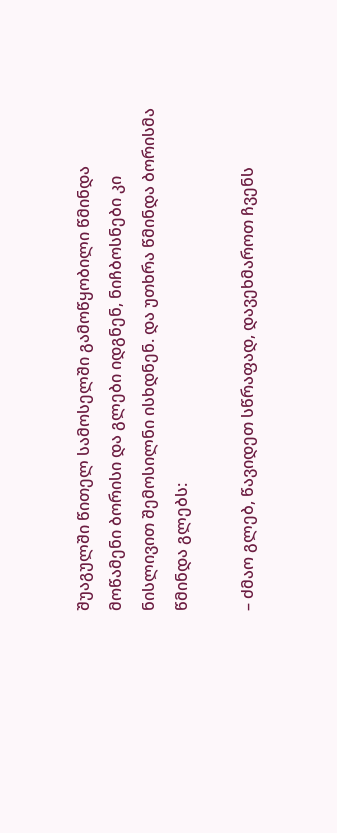შუაგულში წითელ სამოსელში გამოწყობილი წმინდა მოწამენი ბორისი და გლები იდგნენ, ნიჩბოსნები კი ნისლივით შემოსილნი ისხდნენ. და უთხრა წმინდა ბორისმა წმინდა გლებს:

– ძმაო გლებ, წავიდეთ სწრაფად, დავეხმაროთ ჩვენს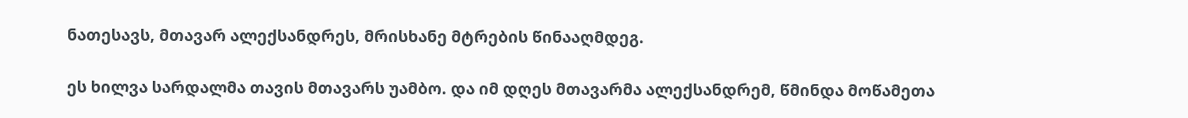ნათესავს, მთავარ ალექსანდრეს, მრისხანე მტრების წინააღმდეგ.

ეს ხილვა სარდალმა თავის მთავარს უამბო. და იმ დღეს მთავარმა ალექსანდრემ, წმინდა მოწამეთა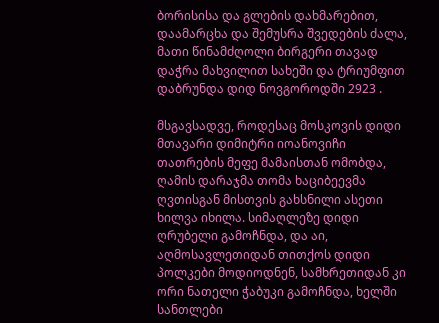ბორისისა და გლების დახმარებით, დაამარცხა და შემუსრა შვედების ძალა, მათი წინამძღოლი ბირგერი თავად დაჭრა მახვილით სახეში და ტრიუმფით დაბრუნდა დიდ ნოვგოროდში 2923 .

მსგავსადვე, როდესაც მოსკოვის დიდი მთავარი დიმიტრი იოანოვიჩი თათრების მეფე მამაისთან ომობდა, ღამის დარაჯმა თომა ხაციბეევმა ღვთისგან მისთვის გახსნილი ასეთი ხილვა იხილა. სიმაღლეზე დიდი ღრუბელი გამოჩნდა, და აი, აღმოსავლეთიდან თითქოს დიდი პოლკები მოდიოდნენ, სამხრეთიდან კი ორი ნათელი ჭაბუკი გამოჩნდა, ხელში სანთლები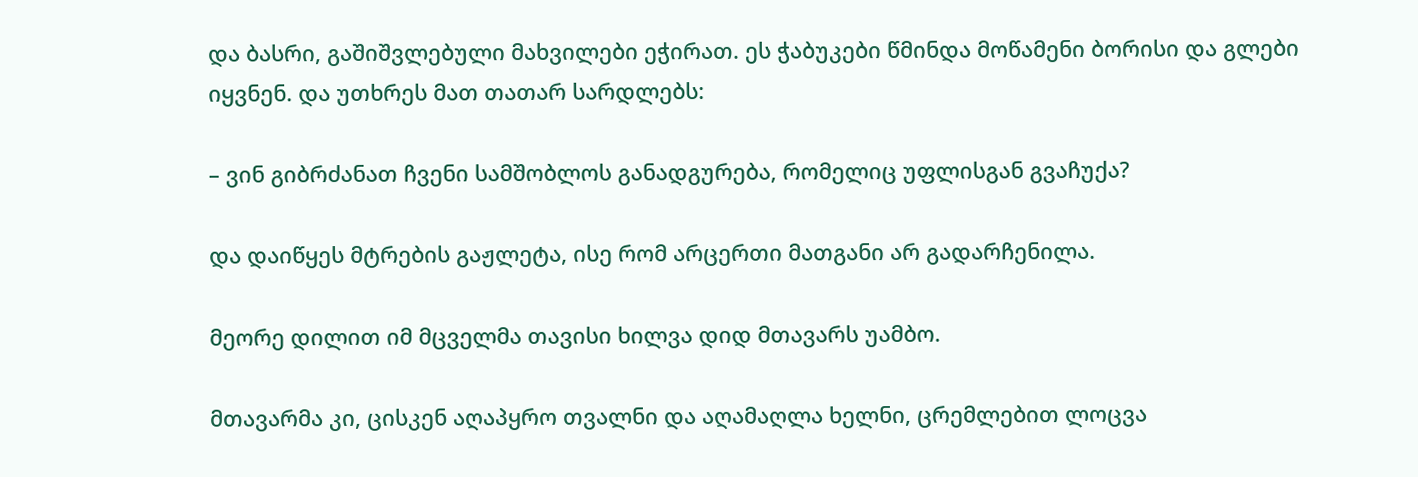და ბასრი, გაშიშვლებული მახვილები ეჭირათ. ეს ჭაბუკები წმინდა მოწამენი ბორისი და გლები იყვნენ. და უთხრეს მათ თათარ სარდლებს:

– ვინ გიბრძანათ ჩვენი სამშობლოს განადგურება, რომელიც უფლისგან გვაჩუქა?

და დაიწყეს მტრების გაჟლეტა, ისე რომ არცერთი მათგანი არ გადარჩენილა.

მეორე დილით იმ მცველმა თავისი ხილვა დიდ მთავარს უამბო.

მთავარმა კი, ცისკენ აღაპყრო თვალნი და აღამაღლა ხელნი, ცრემლებით ლოცვა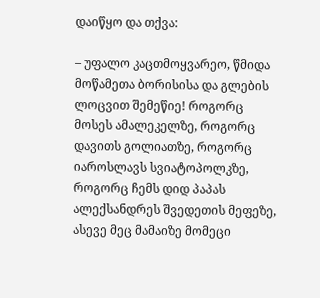დაიწყო და თქვა:

– უფალო კაცთმოყვარეო, წმიდა მოწამეთა ბორისისა და გლების ლოცვით შემეწიე! როგორც მოსეს ამალეკელზე, როგორც დავითს გოლიათზე, როგორც იაროსლავს სვიატოპოლკზე, როგორც ჩემს დიდ პაპას ალექსანდრეს შვედეთის მეფეზე, ასევე მეც მამაიზე მომეცი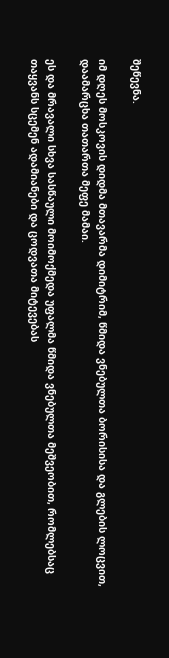შეწევნა.

იმ დღეს მოსკოვის დიდმა მთავარმა დიმიტრიმ, წმიდა ვნებულთა ბორისისა და გლების ლოცვით, დაამარცხა თათართა მეფე მამაი.

ეს და მრავალი სხვა სასწაული მოიმოქმედა უფალმა წმიდა ვნებულთა მეშვეობით, რომლებსაც თაყვანს სცემენ ადამიანები და ცოდვათა მიტევებას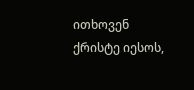ითხოვენ ქრისტე იესოს,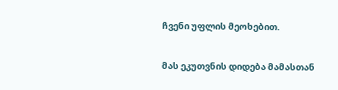ჩვენი უფლის მეოხებით.

მას ეკუთვნის დიდება მამასთან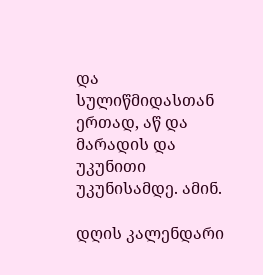და სულიწმიდასთან ერთად, აწ და მარადის და უკუნითი უკუნისამდე. ამინ.

დღის კალენდარი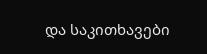და საკითხავები